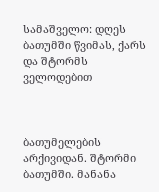სამაშველო: დღეს ბათუმში წვიმას, ქარს და შტორმს ველოდებით



ბათუმელების არქივიდან. შტორმი ბათუმში. მანანა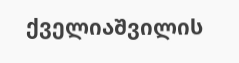ქველიაშვილის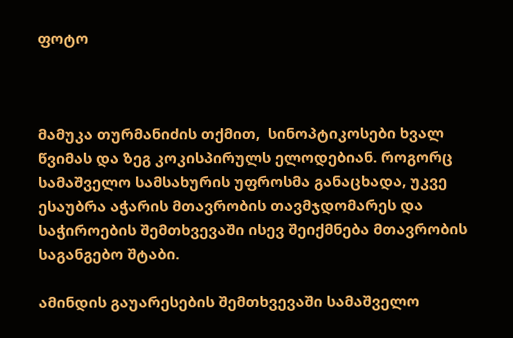ფოტო



მამუკა თურმანიძის თქმით,  სინოპტიკოსები ხვალ წვიმას და ზეგ კოკისპირულს ელოდებიან. როგორც სამაშველო სამსახურის უფროსმა განაცხადა, უკვე ესაუბრა აჭარის მთავრობის თავმჯდომარეს და საჭიროების შემთხვევაში ისევ შეიქმნება მთავრობის საგანგებო შტაბი.

ამინდის გაუარესების შემთხვევაში სამაშველო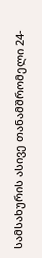სამსახურის ასივე თანამშრომელი 24-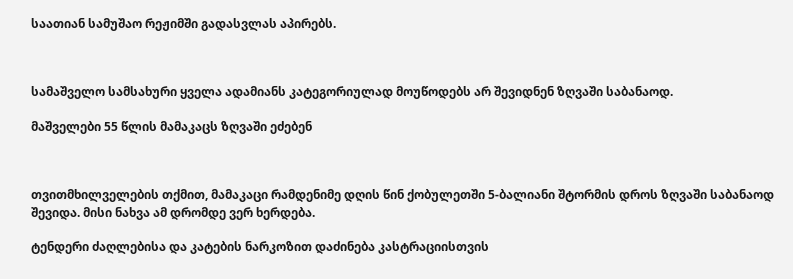საათიან სამუშაო რეჟიმში გადასვლას აპირებს.



სამაშველო სამსახური ყველა ადამიანს კატეგორიულად მოუწოდებს არ შევიდნენ ზღვაში საბანაოდ.

მაშველები 55 წლის მამაკაცს ზღვაში ეძებენ



თვითმხილველების თქმით, მამაკაცი რამდენიმე დღის წინ ქობულეთში 5-ბალიანი შტორმის დროს ზღვაში საბანაოდ შევიდა. მისი ნახვა ამ დრომდე ვერ ხერდება.

ტენდერი ძაღლებისა და კატების ნარკოზით დაძინება კასტრაციისთვის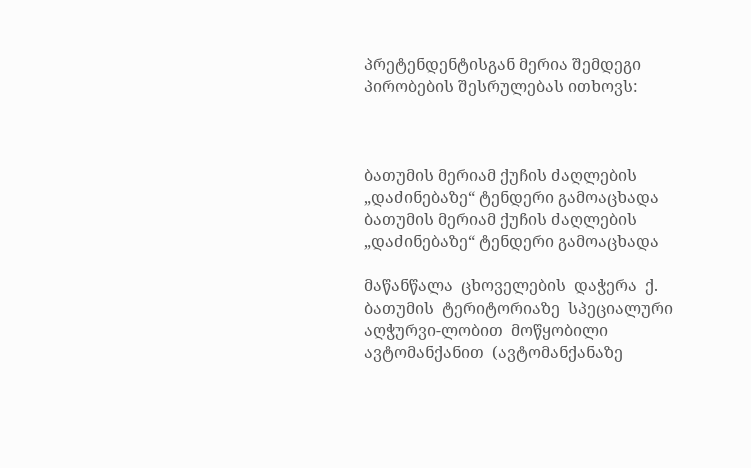პრეტენდენტისგან მერია შემდეგი პირობების შესრულებას ითხოვს:



ბათუმის მერიამ ქუჩის ძაღლების „დაძინებაზე“ ტენდერი გამოაცხადა
ბათუმის მერიამ ქუჩის ძაღლების „დაძინებაზე“ ტენდერი გამოაცხადა

მაწანწალა  ცხოველების  დაჭერა  ქ.  ბათუმის  ტერიტორიაზე  სპეციალური  აღჭურვი-ლობით  მოწყობილი  ავტომანქანით  (ავტომანქანაზე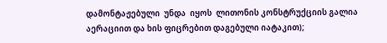დამონტაჟებული  უნდა  იყოს  ლითონის კონსტრუქციის გალია აერაციით და ხის ფიცრებით დაგებული იატაკით);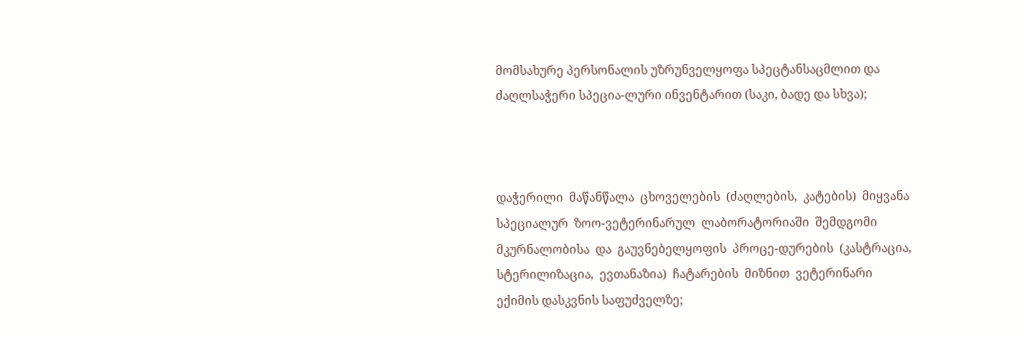მომსახურე პერსონალის უზრუნველყოფა სპეცტანსაცმლით და ძაღლსაჭერი სპეცია-ლური ინვენტარით (საკი, ბადე და სხვა);



დაჭერილი  მაწანწალა  ცხოველების  (ძაღლების,  კატების)  მიყვანა  სპეციალურ  ზოო-ვეტერინარულ  ლაბორატორიაში  შემდგომი  მკურნალობისა  და  გაუვნებელყოფის  პროცე-დურების  (კასტრაცია,  სტერილიზაცია,  ევთანაზია)  ჩატარების  მიზნით  ვეტერინარი  ექიმის დასკვნის საფუძველზე;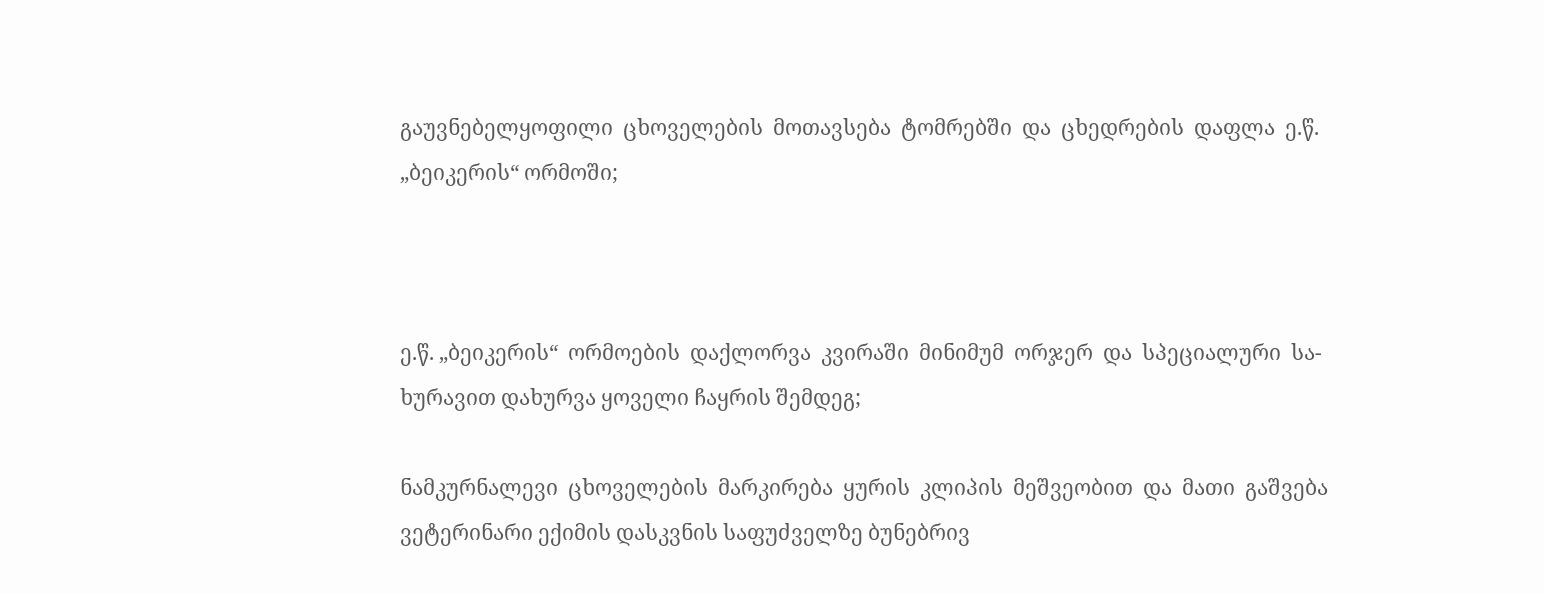გაუვნებელყოფილი  ცხოველების  მოთავსება  ტომრებში  და  ცხედრების  დაფლა  ე.წ. „ბეიკერის“ ორმოში;



ე.წ. „ბეიკერის“  ორმოების  დაქლორვა  კვირაში  მინიმუმ  ორჯერ  და  სპეციალური  სა-ხურავით დახურვა ყოველი ჩაყრის შემდეგ;

ნამკურნალევი  ცხოველების  მარკირება  ყურის  კლიპის  მეშვეობით  და  მათი  გაშვება ვეტერინარი ექიმის დასკვნის საფუძველზე ბუნებრივ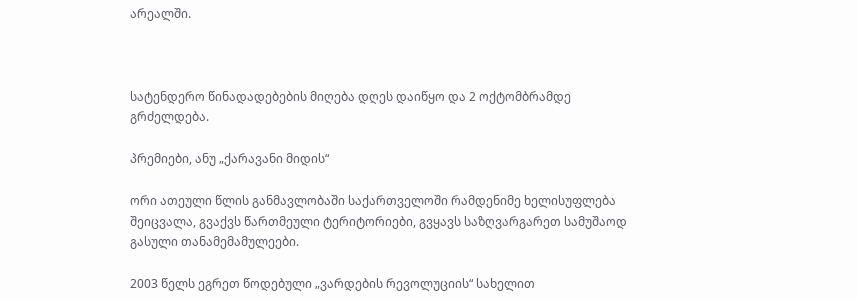არეალში.



სატენდერო წინადადებების მიღება დღეს დაიწყო და 2 ოქტომბრამდე გრძელდება.

პრემიები, ანუ „ქარავანი მიდის“

ორი ათეული წლის განმავლობაში საქართველოში რამდენიმე ხელისუფლება შეიცვალა, გვაქვს წართმეული ტერიტორიები, გვყავს საზღვარგარეთ სამუშაოდ გასული თანამემამულეები.

2003 წელს ეგრეთ წოდებული „ვარდების რევოლუციის“ სახელით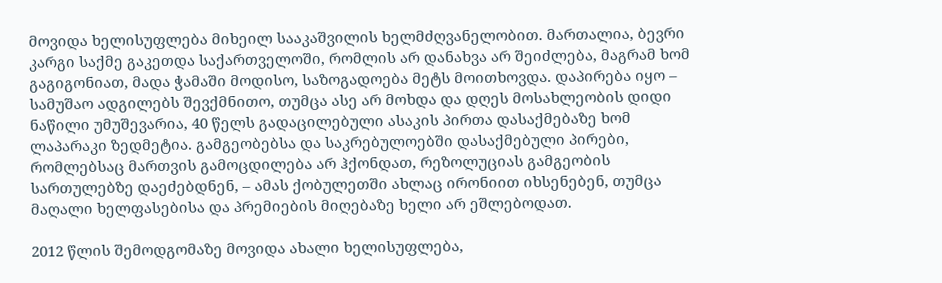მოვიდა ხელისუფლება მიხეილ სააკაშვილის ხელმძღვანელობით. მართალია, ბევრი კარგი საქმე გაკეთდა საქართველოში, რომლის არ დანახვა არ შეიძლება, მაგრამ ხომ გაგიგონიათ, მადა ჭამაში მოდისო, საზოგადოება მეტს მოითხოვდა. დაპირება იყო – სამუშაო ადგილებს შევქმნითო, თუმცა ასე არ მოხდა და დღეს მოსახლეობის დიდი ნაწილი უმუშევარია, 40 წელს გადაცილებული ასაკის პირთა დასაქმებაზე ხომ ლაპარაკი ზედმეტია. გამგეობებსა და საკრებულოებში დასაქმებული პირები, რომლებსაც მართვის გამოცდილება არ ჰქონდათ, რეზოლუციას გამგეობის სართულებზე დაეძებდნენ, – ამას ქობულეთში ახლაც ირონიით იხსენებენ, თუმცა მაღალი ხელფასებისა და პრემიების მიღებაზე ხელი არ ეშლებოდათ.

2012 წლის შემოდგომაზე მოვიდა ახალი ხელისუფლება,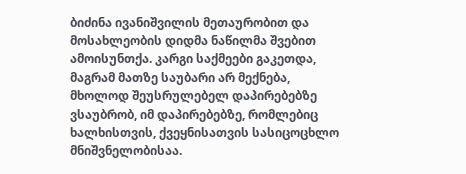ბიძინა ივანიშვილის მეთაურობით და მოსახლეობის დიდმა ნაწილმა შვებით ამოისუნთქა. კარგი საქმეები გაკეთდა, მაგრამ მათზე საუბარი არ მექნება, მხოლოდ შეუსრულებელ დაპირებებზე ვსაუბრობ, იმ დაპირებებზე, რომლებიც ხალხისთვის, ქვეყნისათვის სასიცოცხლო მნიშვნელობისაა.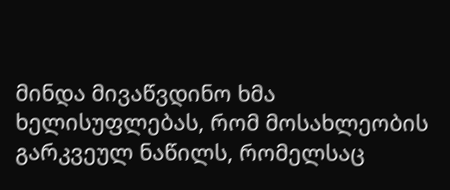მინდა მივაწვდინო ხმა ხელისუფლებას, რომ მოსახლეობის გარკვეულ ნაწილს, რომელსაც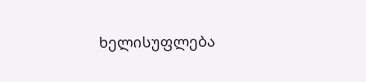ხელისუფლება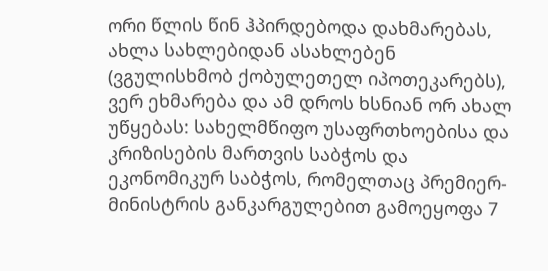ორი წლის წინ ჰპირდებოდა დახმარებას, ახლა სახლებიდან ასახლებენ (ვგულისხმობ ქობულეთელ იპოთეკარებს), ვერ ეხმარება და ამ დროს ხსნიან ორ ახალ უწყებას: სახელმწიფო უსაფრთხოებისა და კრიზისების მართვის საბჭოს და ეკონომიკურ საბჭოს, რომელთაც პრემიერ-მინისტრის განკარგულებით გამოეყოფა 7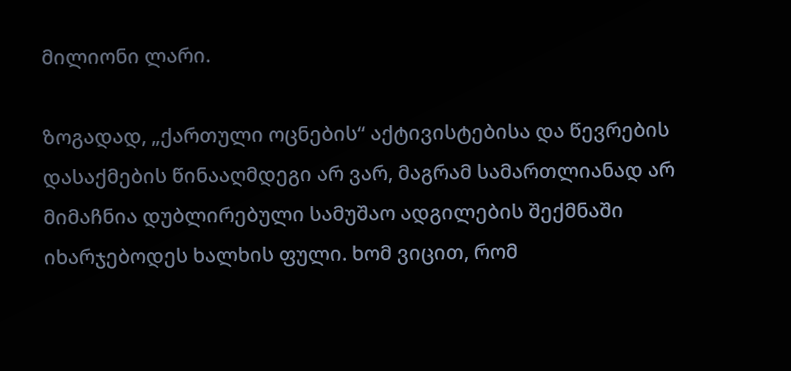მილიონი ლარი.

ზოგადად, „ქართული ოცნების“ აქტივისტებისა და წევრების დასაქმების წინააღმდეგი არ ვარ, მაგრამ სამართლიანად არ მიმაჩნია დუბლირებული სამუშაო ადგილების შექმნაში იხარჯებოდეს ხალხის ფული. ხომ ვიცით, რომ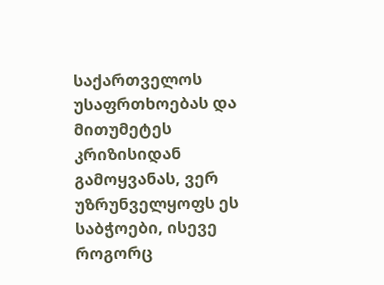საქართველოს უსაფრთხოებას და მითუმეტეს კრიზისიდან გამოყვანას, ვერ უზრუნველყოფს ეს საბჭოები, ისევე როგორც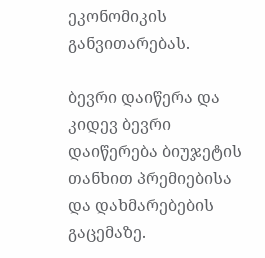ეკონომიკის განვითარებას.

ბევრი დაიწერა და კიდევ ბევრი დაიწერება ბიუჯეტის თანხით პრემიებისა და დახმარებების გაცემაზე.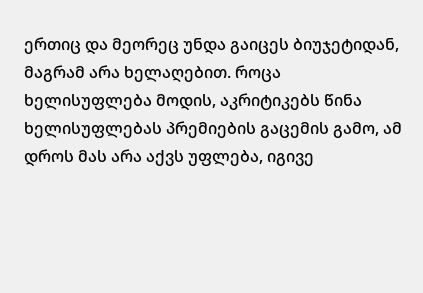ერთიც და მეორეც უნდა გაიცეს ბიუჯეტიდან, მაგრამ არა ხელაღებით. როცა ხელისუფლება მოდის, აკრიტიკებს წინა ხელისუფლებას პრემიების გაცემის გამო, ამ დროს მას არა აქვს უფლება, იგივე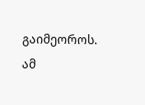გაიმეოროს. ამ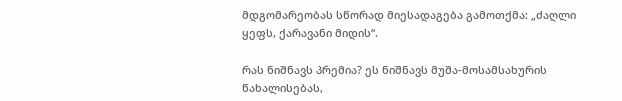მდგომარეობას სწორად მიესადაგება გამოთქმა: „ძაღლი ყეფს, ქარავანი მიდის“.

რას ნიშნავს პრემია? ეს ნიშნავს მუშა-მოსამსახურის წახალისებას,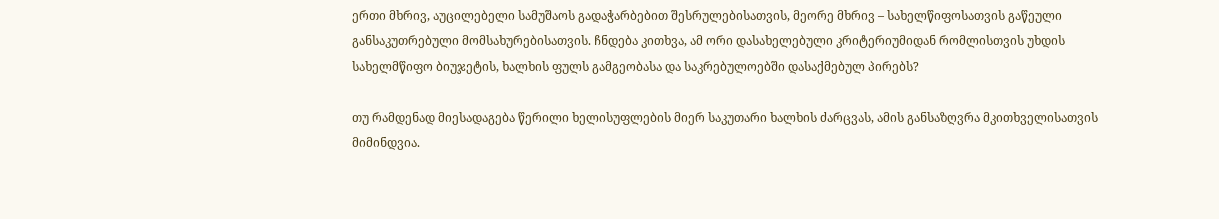ერთი მხრივ, აუცილებელი სამუშაოს გადაჭარბებით შესრულებისათვის, მეორე მხრივ – სახელწიფოსათვის გაწეული განსაკუთრებული მომსახურებისათვის. ჩნდება კითხვა, ამ ორი დასახელებული კრიტერიუმიდან რომლისთვის უხდის სახელმწიფო ბიუჯეტის, ხალხის ფულს გამგეობასა და საკრებულოებში დასაქმებულ პირებს?

თუ რამდენად მიესადაგება წერილი ხელისუფლების მიერ საკუთარი ხალხის ძარცვას, ამის განსაზღვრა მკითხველისათვის მიმინდვია.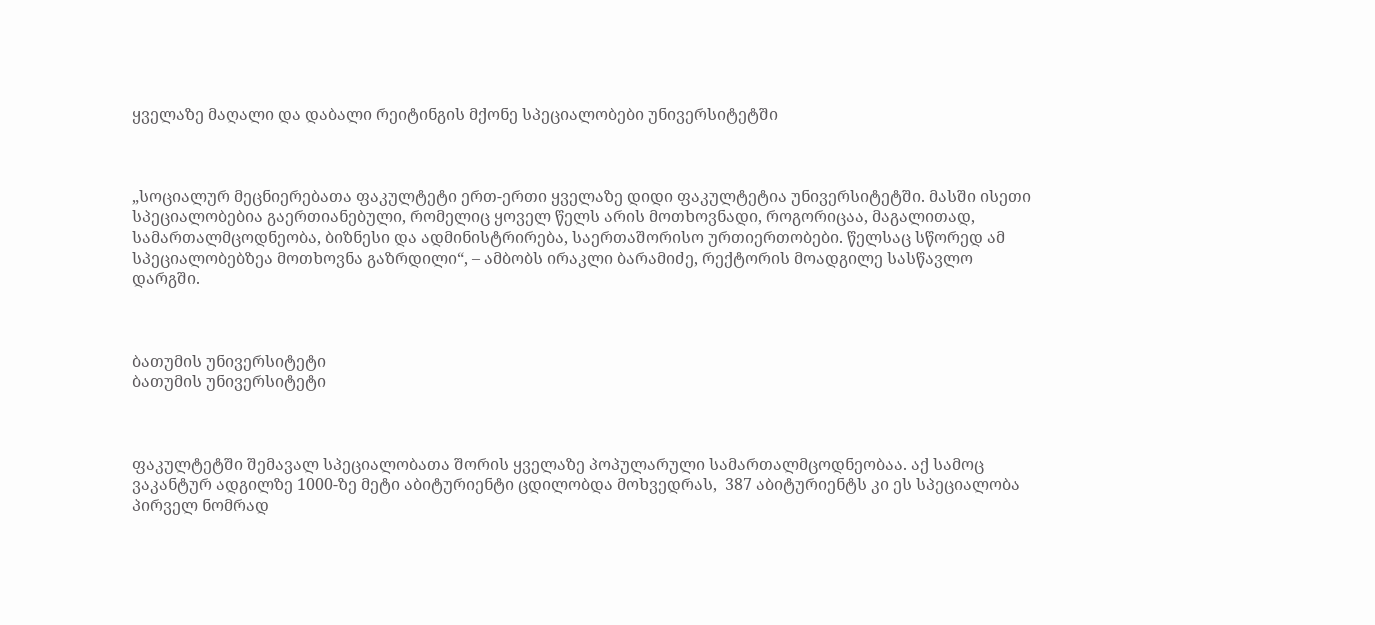ყველაზე მაღალი და დაბალი რეიტინგის მქონე სპეციალობები უნივერსიტეტში



„სოციალურ მეცნიერებათა ფაკულტეტი ერთ-ერთი ყველაზე დიდი ფაკულტეტია უნივერსიტეტში. მასში ისეთი სპეციალობებია გაერთიანებული, რომელიც ყოველ წელს არის მოთხოვნადი, როგორიცაა, მაგალითად, სამართალმცოდნეობა, ბიზნესი და ადმინისტრირება, საერთაშორისო ურთიერთობები. წელსაც სწორედ ამ სპეციალობებზეა მოთხოვნა გაზრდილი“, – ამბობს ირაკლი ბარამიძე, რექტორის მოადგილე სასწავლო დარგში.



ბათუმის უნივერსიტეტი
ბათუმის უნივერსიტეტი



ფაკულტეტში შემავალ სპეციალობათა შორის ყველაზე პოპულარული სამართალმცოდნეობაა. აქ სამოც ვაკანტურ ადგილზე 1000-ზე მეტი აბიტურიენტი ცდილობდა მოხვედრას,  387 აბიტურიენტს კი ეს სპეციალობა პირველ ნომრად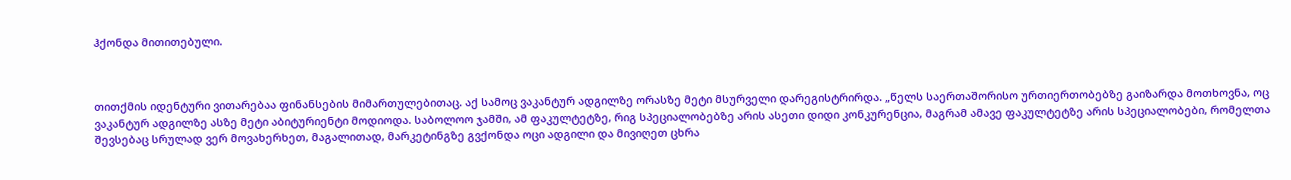ჰქონდა მითითებული.



თითქმის იდენტური ვითარებაა ფინანსების მიმართულებითაც. აქ სამოც ვაკანტურ ადგილზე ორასზე მეტი მსურველი დარეგისტრირდა. „წელს საერთაშორისო ურთიერთობებზე გაიზარდა მოთხოვნა, ოც ვაკანტურ ადგილზე ასზე მეტი აბიტურიენტი მოდიოდა. საბოლოო ჯამში, ამ ფაკულტეტზე, რიგ სპეციალობებზე არის ასეთი დიდი კონკურენცია, მაგრამ ამავე ფაკულტეტზე არის სპეციალობები, რომელთა შევსებაც სრულად ვერ მოვახერხეთ, მაგალითად, მარკეტინგზე გვქონდა ოცი ადგილი და მივიღეთ ცხრა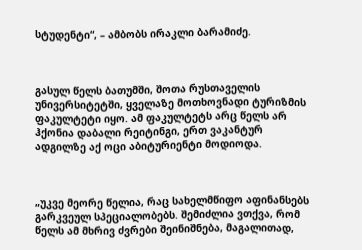სტუდენტი“, – ამბობს ირაკლი ბარამიძე.



გასულ წელს ბათუმში, შოთა რუსთაველის უნივერსიტეტში, ყველაზე მოთხოვნადი ტურიზმის ფაკულტეტი იყო. ამ ფაკულტეტს არც წელს არ ჰქონია დაბალი რეიტინგი, ერთ ვაკანტურ ადგილზე აქ ოცი აბიტურიენტი მოდიოდა.



„უკვე მეორე წელია, რაც სახელმწიფო აფინანსებს გარკვეულ სპეციალობებს. შემიძლია ვთქვა, რომ წელს ამ მხრივ ძვრები შეინიშნება, მაგალითად,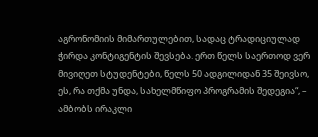აგრონომიის მიმართულებით, სადაც ტრადიციულად ჭირდა კონტიგენტის შევსება. ერთ წელს საერთოდ ვერ მივიღეთ სტუდენტები, წელს 50 ადგილიდან 35 შეივსო, ეს, რა თქმა უნდა, სახელმწიფო პროგრამის შედეგია“, – ამბობს ირაკლი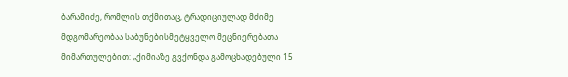ბარამიძე, რომლის თქმითაც, ტრადიციულად მძიმე მდგომარეობაა საბუნებისმეტყველო მეცნიერებათა მიმართულებით: „ქიმიაზე გვქონდა გამოცხადებული 15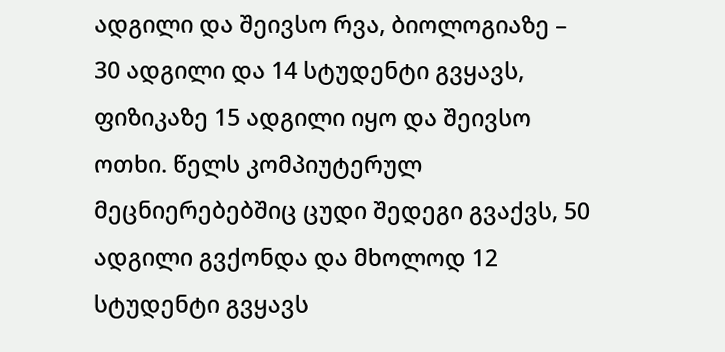ადგილი და შეივსო რვა, ბიოლოგიაზე – 30 ადგილი და 14 სტუდენტი გვყავს, ფიზიკაზე 15 ადგილი იყო და შეივსო ოთხი. წელს კომპიუტერულ მეცნიერებებშიც ცუდი შედეგი გვაქვს, 50 ადგილი გვქონდა და მხოლოდ 12 სტუდენტი გვყავს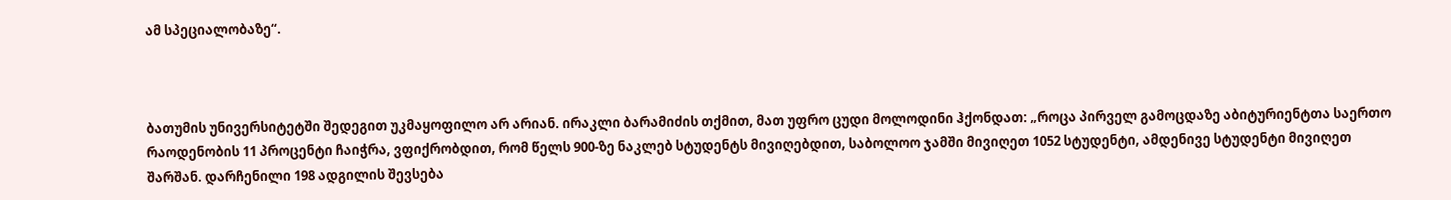ამ სპეციალობაზე“.



ბათუმის უნივერსიტეტში შედეგით უკმაყოფილო არ არიან. ირაკლი ბარამიძის თქმით, მათ უფრო ცუდი მოლოდინი ჰქონდათ: „როცა პირველ გამოცდაზე აბიტურიენტთა საერთო რაოდენობის 11 პროცენტი ჩაიჭრა, ვფიქრობდით, რომ წელს 900-ზე ნაკლებ სტუდენტს მივიღებდით, საბოლოო ჯამში მივიღეთ 1052 სტუდენტი, ამდენივე სტუდენტი მივიღეთ შარშან. დარჩენილი 198 ადგილის შევსება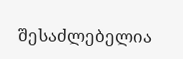შესაძლებელია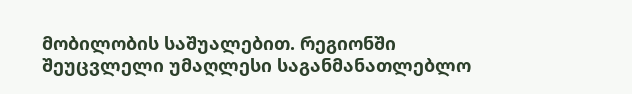მობილობის საშუალებით. რეგიონში შეუცვლელი უმაღლესი საგანმანათლებლო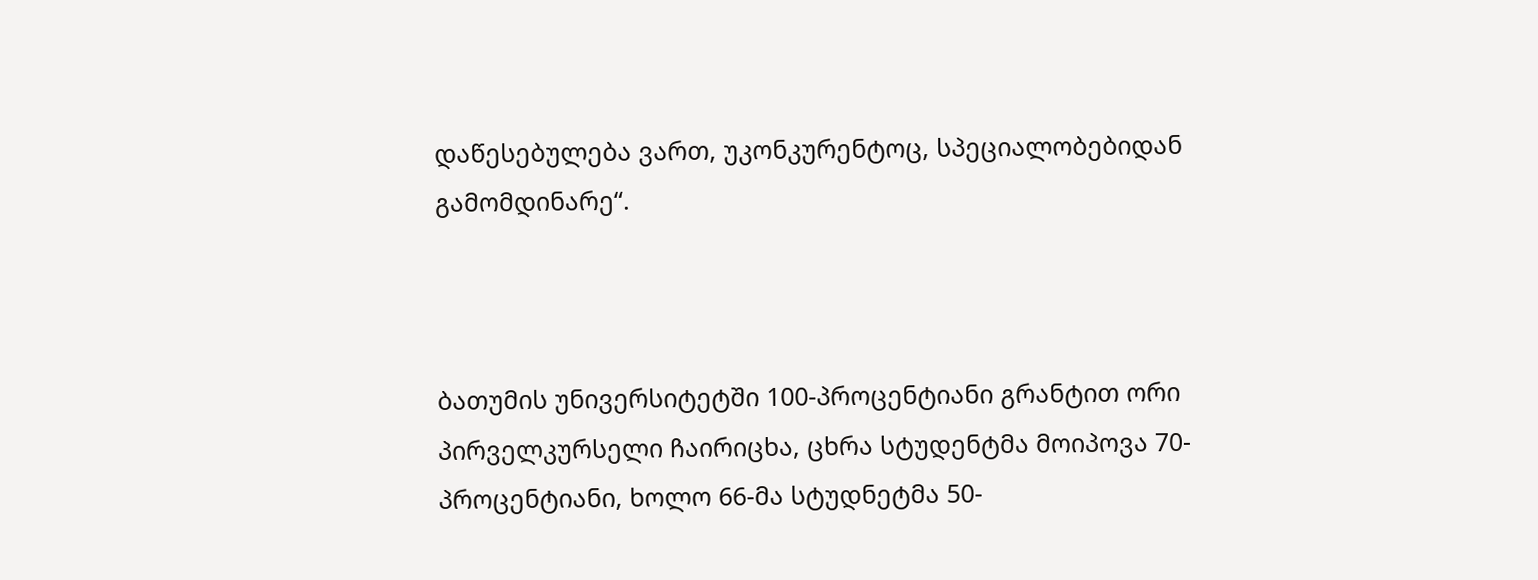დაწესებულება ვართ, უკონკურენტოც, სპეციალობებიდან გამომდინარე“.



ბათუმის უნივერსიტეტში 100-პროცენტიანი გრანტით ორი პირველკურსელი ჩაირიცხა, ცხრა სტუდენტმა მოიპოვა 70-პროცენტიანი, ხოლო 66-მა სტუდნეტმა 50-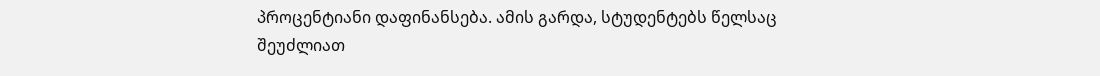პროცენტიანი დაფინანსება. ამის გარდა, სტუდენტებს წელსაც შეუძლიათ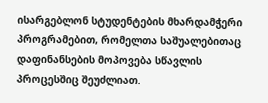ისარგებლონ სტუდენტების მხარდამჭერი პროგრამებით, რომელთა საშუალებითაც დაფინანსების მოპოვება სწავლის პროცესშიც შეუძლიათ.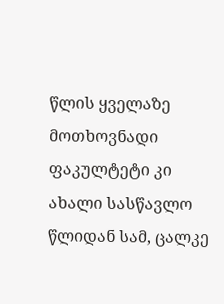წლის ყველაზე მოთხოვნადი ფაკულტეტი კი ახალი სასწავლო წლიდან სამ, ცალკე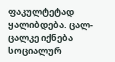ფაკულტეტად ყალიბდება. ცალ-ცალკე იქნება სოციალურ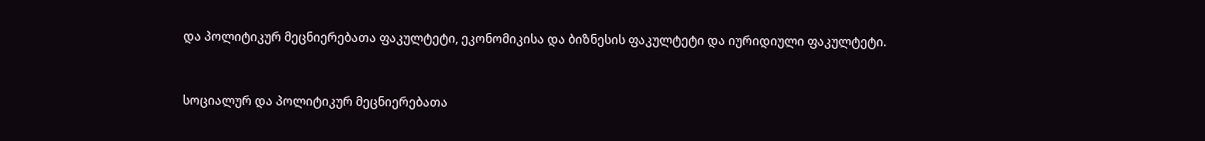და პოლიტიკურ მეცნიერებათა ფაკულტეტი, ეკონომიკისა და ბიზნესის ფაკულტეტი და იურიდიული ფაკულტეტი.



სოციალურ და პოლიტიკურ მეცნიერებათა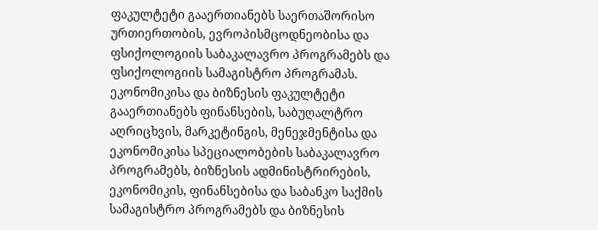ფაკულტეტი გააერთიანებს საერთაშორისო ურთიერთობის, ევროპისმცოდნეობისა და ფსიქოლოგიის საბაკალავრო პროგრამებს და ფსიქოლოგიის სამაგისტრო პროგრამას.  ეკონომიკისა და ბიზნესის ფაკულტეტი გააერთიანებს ფინანსების, საბუღალტრო აღრიცხვის, მარკეტინგის, მენეჯმენტისა და ეკონომიკისა სპეციალობების საბაკალავრო პროგრამებს, ბიზნესის ადმინისტრირების, ეკონომიკის, ფინანსებისა და საბანკო საქმის სამაგისტრო პროგრამებს და ბიზნესის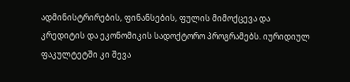ადმინისტრირების, ფინანსების, ფულის მიმოქცევა და კრედიტის და ეკონომიკის სადოქტორო პროგრამებს. იურიდიულ ფაკულტეტში კი შევა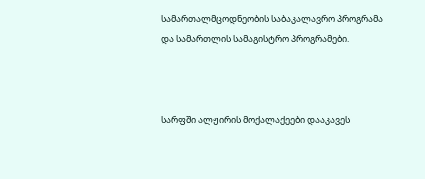სამართალმცოდნეობის საბაკალავრო პროგრამა და სამართლის სამაგისტრო პროგრამები.



სარფში ალჟირის მოქალაქეები დააკავეს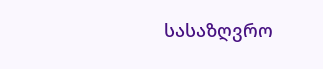სასაზღვრო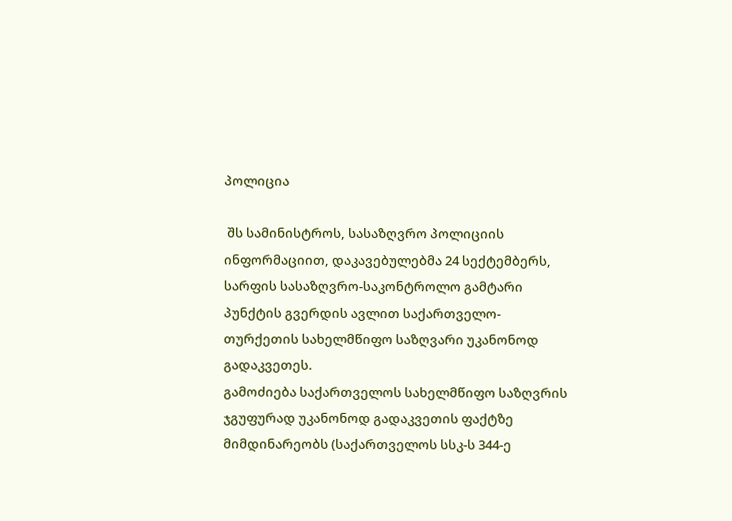პოლიცია

 შს სამინისტროს, სასაზღვრო პოლიციის ინფორმაციით, დაკავებულებმა 24 სექტემბერს, სარფის სასაზღვრო-საკონტროლო გამტარი პუნქტის გვერდის ავლით საქართველო-თურქეთის სახელმწიფო საზღვარი უკანონოდ გადაკვეთეს.
გამოძიება საქართველოს სახელმწიფო საზღვრის ჯგუფურად უკანონოდ გადაკვეთის ფაქტზე მიმდინარეობს (საქართველოს სსკ-ს 344-ე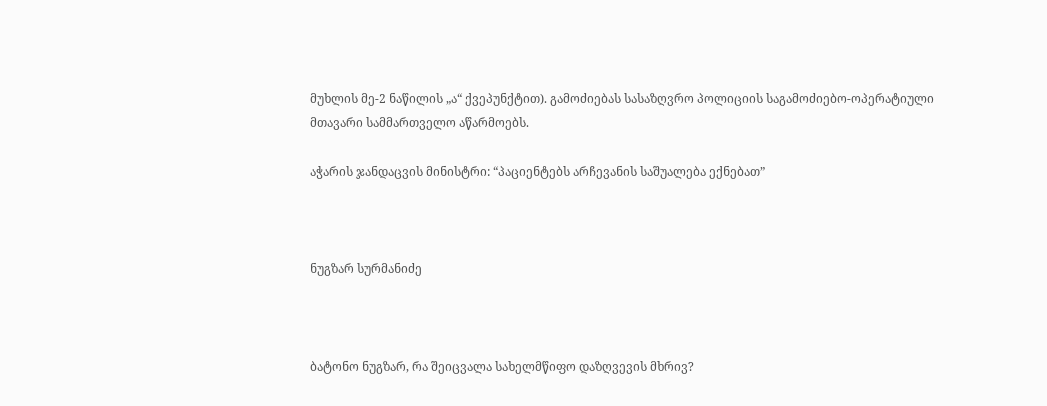მუხლის მე-2 ნაწილის „ა“ ქვეპუნქტით). გამოძიებას სასაზღვრო პოლიციის საგამოძიებო-ოპერატიული მთავარი სამმართველო აწარმოებს.

აჭარის ჯანდაცვის მინისტრი: “პაციენტებს არჩევანის საშუალება ექნებათ”



ნუგზარ სურმანიძე



ბატონო ნუგზარ, რა შეიცვალა სახელმწიფო დაზღვევის მხრივ?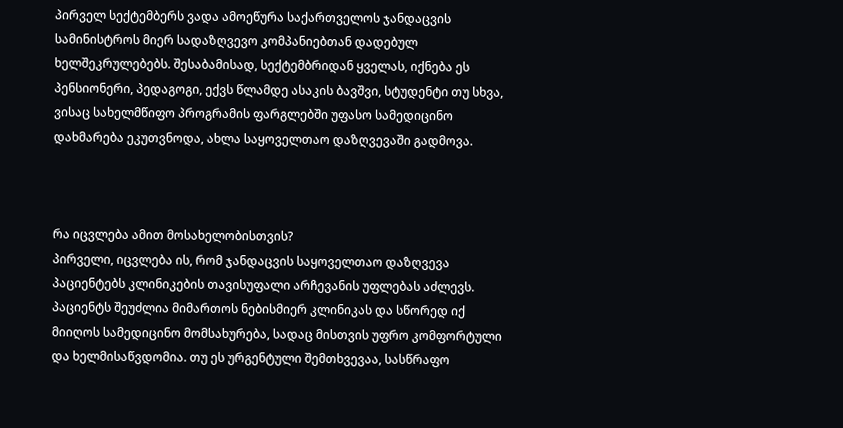პირველ სექტემბერს ვადა ამოეწურა საქართველოს ჯანდაცვის სამინისტროს მიერ სადაზღვევო კომპანიებთან დადებულ ხელშეკრულებებს. შესაბამისად, სექტემბრიდან ყველას, იქნება ეს პენსიონერი, პედაგოგი, ექვს წლამდე ასაკის ბავშვი, სტუდენტი თუ სხვა, ვისაც სახელმწიფო პროგრამის ფარგლებში უფასო სამედიცინო დახმარება ეკუთვნოდა, ახლა საყოველთაო დაზღვევაში გადმოვა.



რა იცვლება ამით მოსახელობისთვის?
პირველი, იცვლება ის, რომ ჯანდაცვის საყოველთაო დაზღვევა პაციენტებს კლინიკების თავისუფალი არჩევანის უფლებას აძლევს. პაციენტს შეუძლია მიმართოს ნებისმიერ კლინიკას და სწორედ იქ მიიღოს სამედიცინო მომსახურება, სადაც მისთვის უფრო კომფორტული და ხელმისაწვდომია. თუ ეს ურგენტული შემთხვევაა, სასწრაფო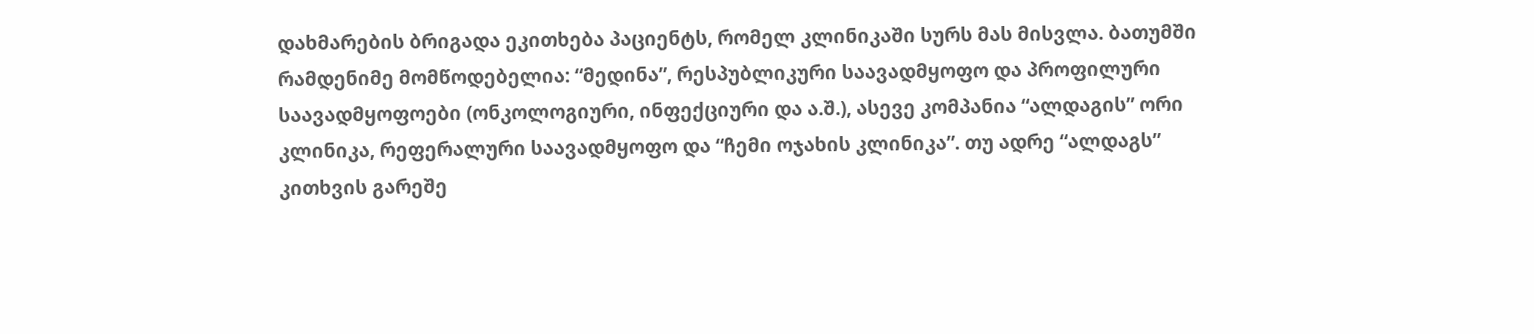დახმარების ბრიგადა ეკითხება პაციენტს, რომელ კლინიკაში სურს მას მისვლა. ბათუმში რამდენიმე მომწოდებელია: “მედინა”, რესპუბლიკური საავადმყოფო და პროფილური საავადმყოფოები (ონკოლოგიური, ინფექციური და ა.შ.), ასევე კომპანია “ალდაგის” ორი კლინიკა, რეფერალური საავადმყოფო და “ჩემი ოჯახის კლინიკა”. თუ ადრე “ალდაგს” კითხვის გარეშე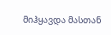მიჰყავდა მასთან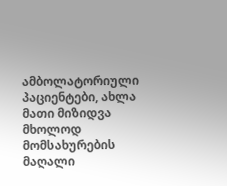ამბოლატორიული პაციენტები, ახლა მათი მიზიდვა მხოლოდ მომსახურების მაღალი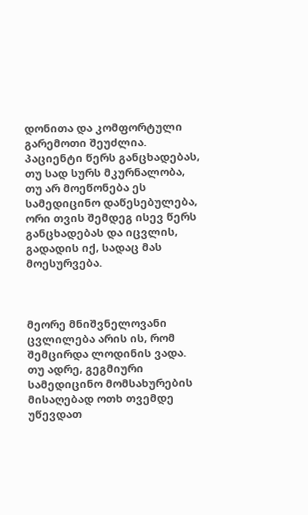დონითა და კომფორტული გარემოთი შეუძლია. პაციენტი წერს განცხადებას, თუ სად სურს მკურნალობა, თუ არ მოეწონება ეს სამედიცინო დაწესებულება, ორი თვის შემდეგ ისევ წერს განცხადებას და იცვლის, გადადის იქ, სადაც მას მოესურვება.



მეორე მნიშვნელოვანი ცვლილება არის ის, რომ შემცირდა ლოდინის ვადა. თუ ადრე, გეგმიური სამედიცინო მომსახურების მისაღებად ოთხ თვემდე უწევდათ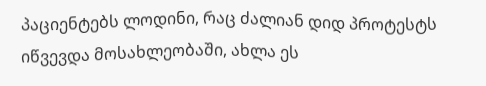პაციენტებს ლოდინი, რაც ძალიან დიდ პროტესტს იწვევდა მოსახლეობაში, ახლა ეს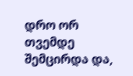დრო ორ თვემდე შემცირდა და,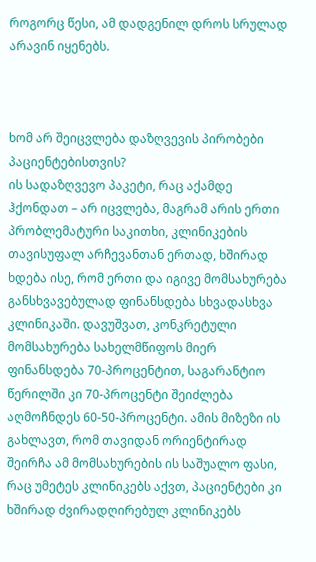როგორც წესი, ამ დადგენილ დროს სრულად არავინ იყენებს.



ხომ არ შეიცვლება დაზღვევის პირობები პაციენტებისთვის?
ის სადაზღვევო პაკეტი, რაც აქამდე ჰქონდათ – არ იცვლება, მაგრამ არის ერთი პრობლემატური საკითხი, კლინიკების თავისუფალ არჩევანთან ერთად, ხშირად ხდება ისე, რომ ერთი და იგივე მომსახურება განსხვავებულად ფინანსდება სხვადასხვა კლინიკაში. დავუშვათ, კონკრეტული მომსახურება სახელმწიფოს მიერ ფინანსდება 70-პროცენტით, საგარანტიო წერილში კი 70-პროცენტი შეიძლება აღმოჩნდეს 60-50-პროცენტი. ამის მიზეზი ის გახლავთ, რომ თავიდან ორიენტირად შეირჩა ამ მომსახურების ის საშუალო ფასი, რაც უმეტეს კლინიკებს აქვთ, პაციენტები კი ხშირად ძვირადღირებულ კლინიკებს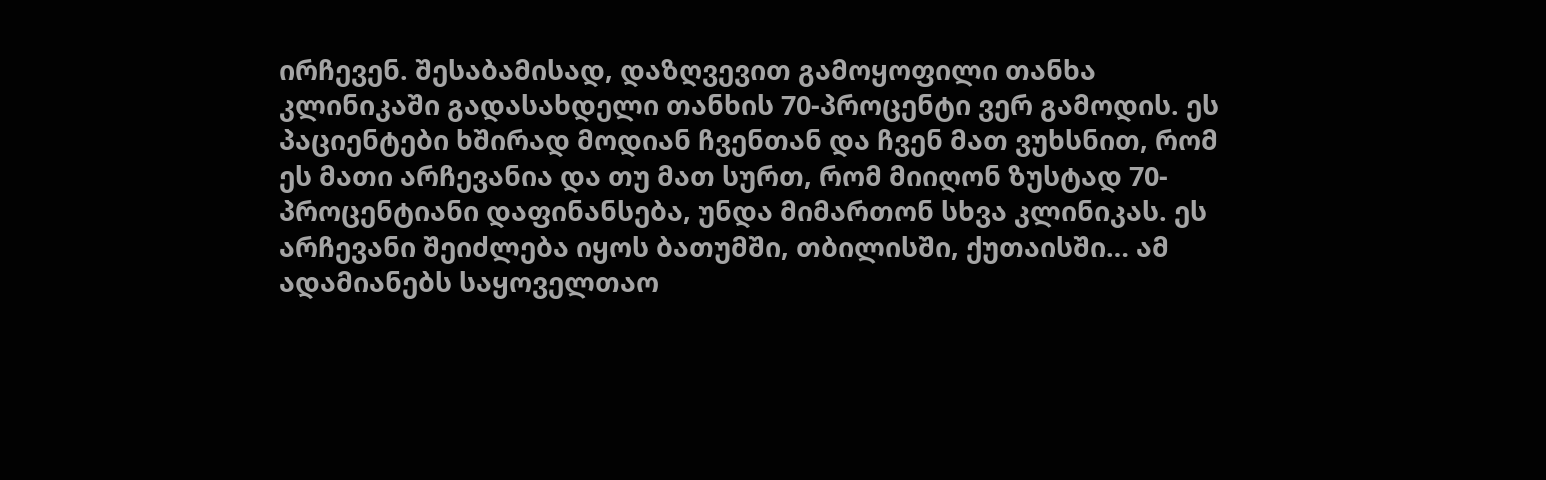ირჩევენ. შესაბამისად, დაზღვევით გამოყოფილი თანხა კლინიკაში გადასახდელი თანხის 70-პროცენტი ვერ გამოდის. ეს პაციენტები ხშირად მოდიან ჩვენთან და ჩვენ მათ ვუხსნით, რომ ეს მათი არჩევანია და თუ მათ სურთ, რომ მიიღონ ზუსტად 70-პროცენტიანი დაფინანსება, უნდა მიმართონ სხვა კლინიკას. ეს არჩევანი შეიძლება იყოს ბათუმში, თბილისში, ქუთაისში… ამ ადამიანებს საყოველთაო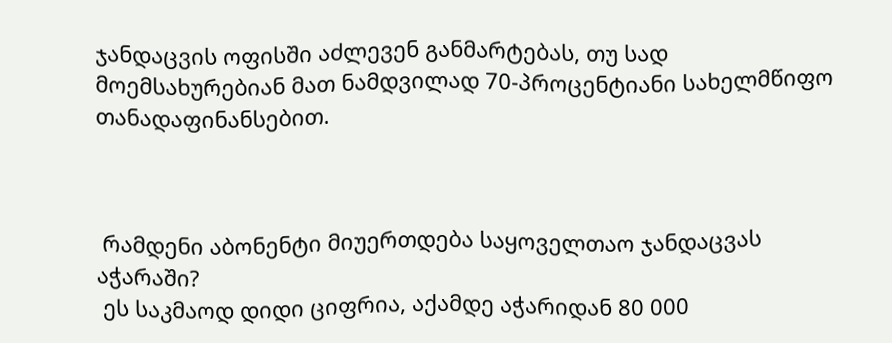ჯანდაცვის ოფისში აძლევენ განმარტებას, თუ სად მოემსახურებიან მათ ნამდვილად 70-პროცენტიანი სახელმწიფო თანადაფინანსებით.



 რამდენი აბონენტი მიუერთდება საყოველთაო ჯანდაცვას აჭარაში?
 ეს საკმაოდ დიდი ციფრია, აქამდე აჭარიდან 80 000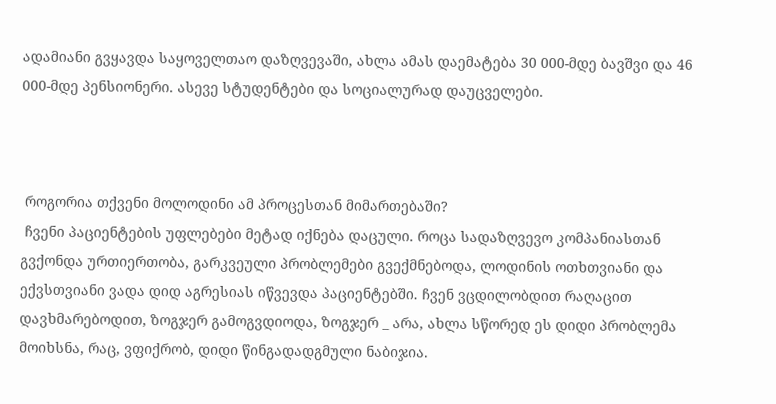ადამიანი გვყავდა საყოველთაო დაზღვევაში, ახლა ამას დაემატება 30 000-მდე ბავშვი და 46 000-მდე პენსიონერი. ასევე სტუდენტები და სოციალურად დაუცველები.



 როგორია თქვენი მოლოდინი ამ პროცესთან მიმართებაში?
 ჩვენი პაციენტების უფლებები მეტად იქნება დაცული. როცა სადაზღვევო კომპანიასთან გვქონდა ურთიერთობა, გარკვეული პრობლემები გვექმნებოდა, ლოდინის ოთხთვიანი და ექვსთვიანი ვადა დიდ აგრესიას იწვევდა პაციენტებში. ჩვენ ვცდილობდით რაღაცით დავხმარებოდით, ზოგჯერ გამოგვდიოდა, ზოგჯერ _ არა, ახლა სწორედ ეს დიდი პრობლემა მოიხსნა, რაც, ვფიქრობ, დიდი წინგადადგმული ნაბიჯია.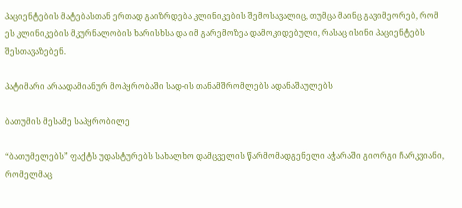პაციენტების მატებასთან ერთად გაიზრდება კლინიკების შემოსავალიც, თუმცა მაინც გავიმეორებ, რომ ეს კლინიკების მკურნალობის ხარისხსა და იმ გარემოზეა დამოკიდებული, რასაც ისინი პაციენტებს შესთავაზებენ.

პატიმარი არაადამიანურ მოპყრობაში სად-ის თანამშრომლებს ადანაშაულებს

ბათუმის მესამე საპყრობილე

“ბათუმელებს” ფაქტს უდასტურებს სახალხო დამცველის წარმომადგენელი აჭარაში გიორგი ჩარკვიანი, რომელმაც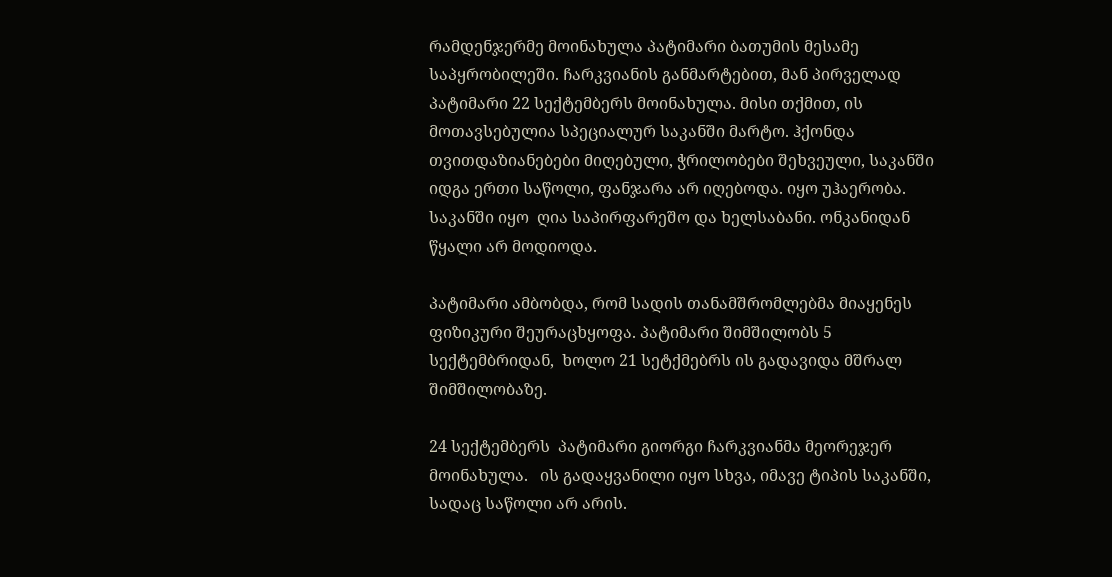რამდენჯერმე მოინახულა პატიმარი ბათუმის მესამე საპყრობილეში. ჩარკვიანის განმარტებით, მან პირველად პატიმარი 22 სექტემბერს მოინახულა. მისი თქმით, ის მოთავსებულია სპეციალურ საკანში მარტო. ჰქონდა თვითდაზიანებები მიღებული, ჭრილობები შეხვეული, საკანში იდგა ერთი საწოლი, ფანჯარა არ იღებოდა. იყო უჰაერობა. საკანში იყო  ღია საპირფარეშო და ხელსაბანი. ონკანიდან წყალი არ მოდიოდა.

პატიმარი ამბობდა, რომ სადის თანამშრომლებმა მიაყენეს ფიზიკური შეურაცხყოფა. პატიმარი შიმშილობს 5 სექტემბრიდან,  ხოლო 21 სეტქმებრს ის გადავიდა მშრალ შიმშილობაზე.

24 სექტემბერს  პატიმარი გიორგი ჩარკვიანმა მეორეჯერ მოინახულა.   ის გადაყვანილი იყო სხვა, იმავე ტიპის საკანში, სადაც საწოლი არ არის.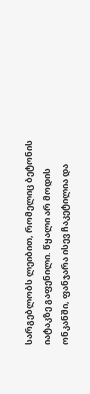სარგებლობს ლეიბით, რომელიც ბეტონის იატაკზე გაფენილი. წყალი არ მოდის ონკანში, ფანჯარა ისევ ჩაკეტილია და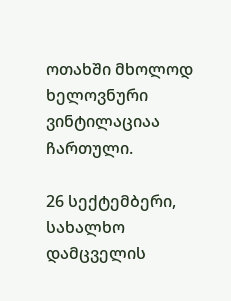ოთახში მხოლოდ  ხელოვნური ვინტილაციაა ჩართული.

26 სექტემბერი, სახალხო დამცველის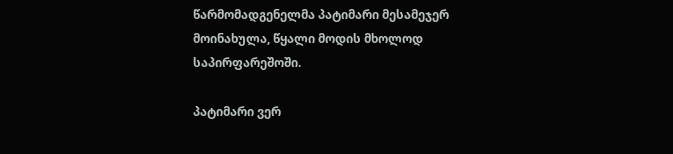წარმომადგენელმა პატიმარი მესამეჯერ მოინახულა, წყალი მოდის მხოლოდ საპირფარეშოში.

პატიმარი ვერ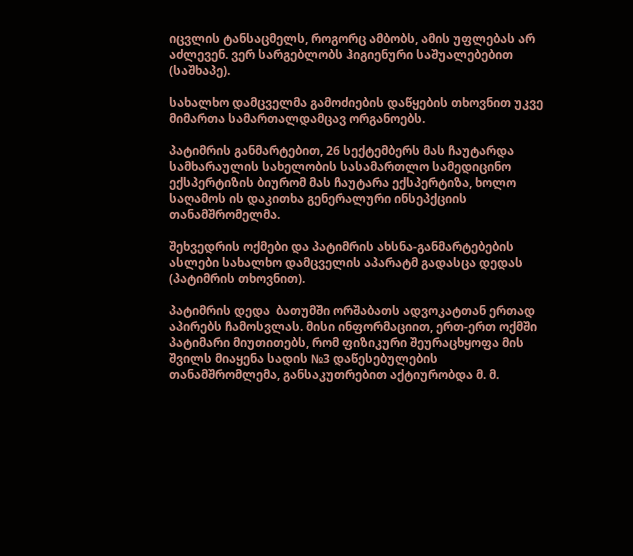იცვლის ტანსაცმელს, როგორც ამბობს, ამის უფლებას არ აძლევენ. ვერ სარგებლობს ჰიგიენური საშუალებებით (საშხაპე).

სახალხო დამცველმა გამოძიების დაწყების თხოვნით უკვე მიმართა სამართალდამცავ ორგანოებს.

პატიმრის განმარტებით, 26 სექტემბერს მას ჩაუტარდა სამხარაულის სახელობის სასამართლო სამედიცინო ექსპერტიზის ბიურომ მას ჩაუტარა ექსპერტიზა, ხოლო საღამოს ის დაკითხა გენერალური ინსეპქციის თანამშრომელმა.

შეხვედრის ოქმები და პატიმრის ახსნა-განმარტებების ასლები სახალხო დამცველის აპარატმ გადასცა დედას (პატიმრის თხოვნით).

პატიმრის დედა  ბათუმში ორშაბათს ადვოკატთან ერთად აპირებს ჩამოსვლას. მისი ინფორმაციით, ერთ-ერთ ოქმში პატიმარი მიუთითებს, რომ ფიზიკური შეურაცხყოფა მის შვილს მიაყენა სადის №3 დაწესებულების თანამშრომლემა, განსაკუთრებით აქტიურობდა მ. მ.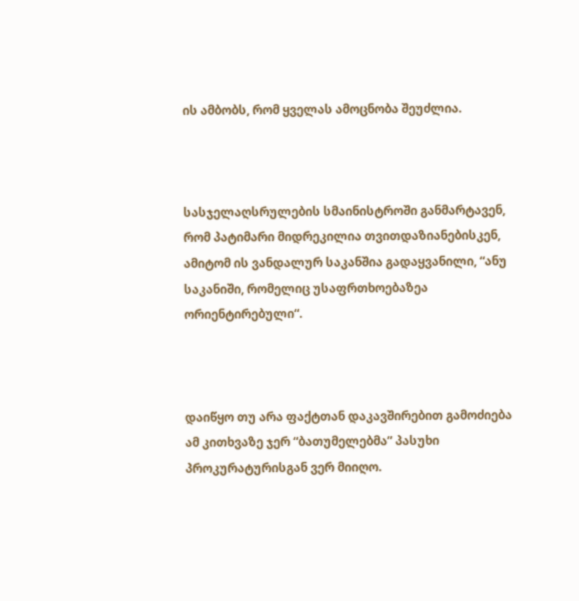ის ამბობს, რომ ყველას ამოცნობა შეუძლია.



სასჯელაღსრულების სმაინისტროში განმარტავენ, რომ პატიმარი მიდრეკილია თვითდაზიანებისკენ, ამიტომ ის ვანდალურ საკანშია გადაყვანილი, “ანუ საკანიში, რომელიც უსაფრთხოებაზეა ორიენტირებული“.



დაიწყო თუ არა ფაქტთან დაკავშირებით გამოძიება ამ კითხვაზე ჯერ “ბათუმელებმა” პასუხი პროკურატურისგან ვერ მიიღო.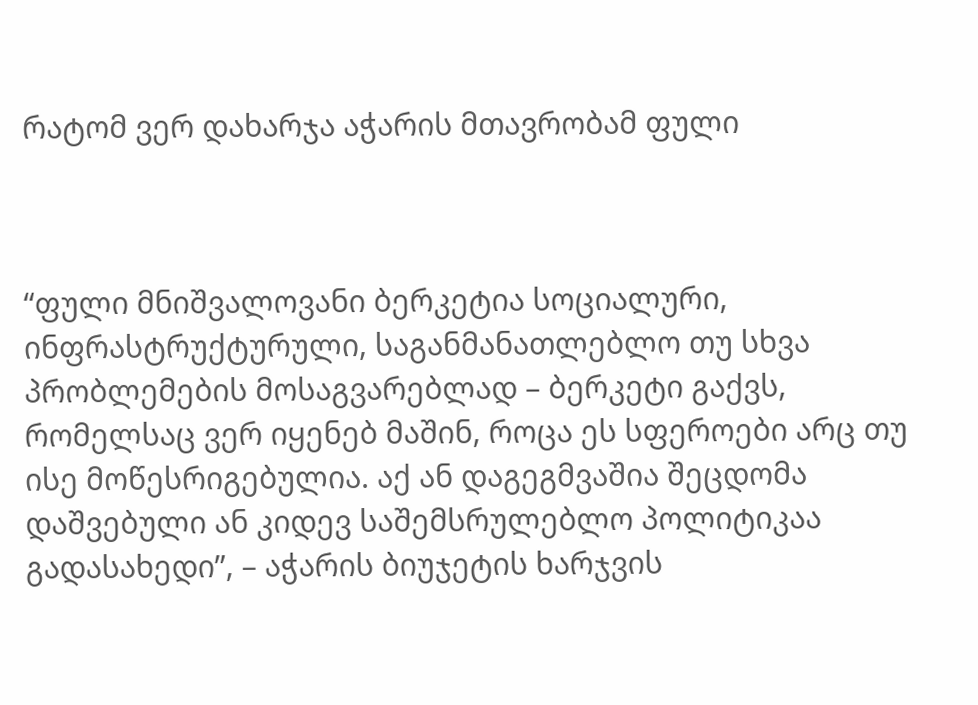რატომ ვერ დახარჯა აჭარის მთავრობამ ფული



“ფული მნიშვალოვანი ბერკეტია სოციალური, ინფრასტრუქტურული, საგანმანათლებლო თუ სხვა პრობლემების მოსაგვარებლად – ბერკეტი გაქვს, რომელსაც ვერ იყენებ მაშინ, როცა ეს სფეროები არც თუ ისე მოწესრიგებულია. აქ ან დაგეგმვაშია შეცდომა დაშვებული ან კიდევ საშემსრულებლო პოლიტიკაა გადასახედი”, – აჭარის ბიუჯეტის ხარჯვის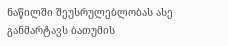ნაწილში შეუსრულებლობას ასე განმარტავს ბათუმის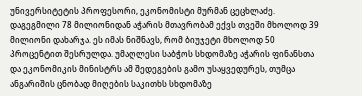უნივერსიტეტის პროფესორი, ეკონომისტი მურმან ცეცხლაძე.
დაგეგმილი 78 მილიონიდან აჭარის მთავრობამ ექვს თვეში მხოლოდ 39 მილიონი დახარჯა. ეს იმას ნიშნავს, რომ ბიუჯეტი მხოლოდ 50 პროცენტით შესრულდა. უმაღლესი საბჭოს სხდომაზე აჭარის ფინანსთა და ეკონომიკის მინისტრს ამ შედეგების გამო უსაყვედურეს, თუმცა ანგარიშის ცნობად მიღების საკითხს სხდომაზე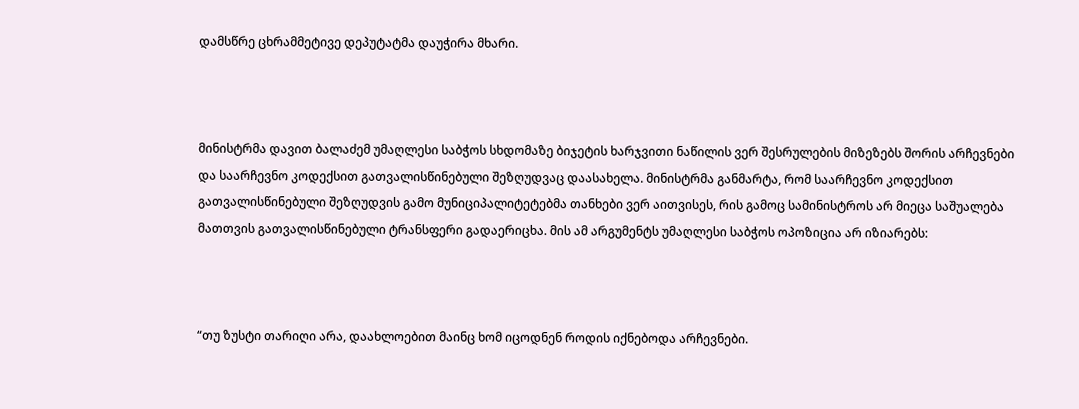დამსწრე ცხრამმეტივე დეპუტატმა დაუჭირა მხარი.



მინისტრმა დავით ბალაძემ უმაღლესი საბჭოს სხდომაზე ბიჯეტის ხარჯვითი ნაწილის ვერ შესრულების მიზეზებს შორის არჩევნები და საარჩევნო კოდექსით გათვალისწინებული შეზღუდვაც დაასახელა. მინისტრმა განმარტა, რომ საარჩევნო კოდექსით გათვალისწინებული შეზღუდვის გამო მუნიციპალიტეტებმა თანხები ვერ აითვისეს, რის გამოც სამინისტროს არ მიეცა საშუალება მათთვის გათვალისწინებული ტრანსფერი გადაერიცხა. მის ამ არგუმენტს უმაღლესი საბჭოს ოპოზიცია არ იზიარებს:



“თუ ზუსტი თარიღი არა, დაახლოებით მაინც ხომ იცოდნენ როდის იქნებოდა არჩევნები.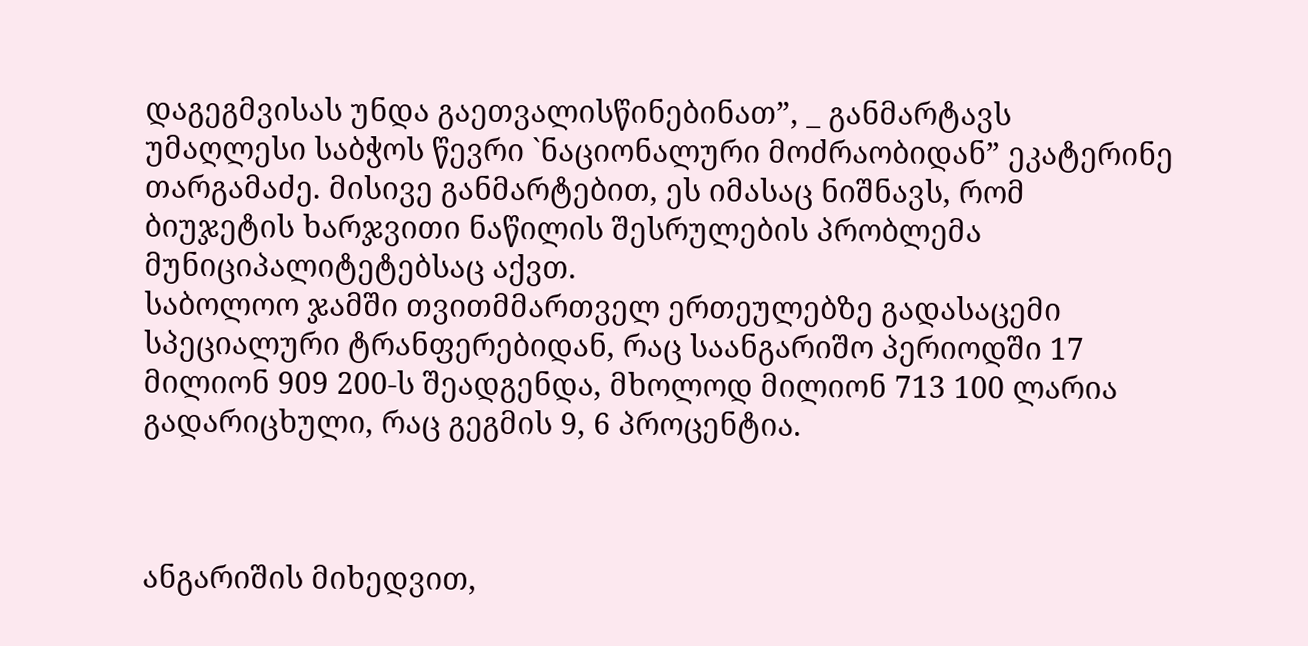დაგეგმვისას უნდა გაეთვალისწინებინათ”, _ განმარტავს უმაღლესი საბჭოს წევრი `ნაციონალური მოძრაობიდან” ეკატერინე თარგამაძე. მისივე განმარტებით, ეს იმასაც ნიშნავს, რომ ბიუჯეტის ხარჯვითი ნაწილის შესრულების პრობლემა მუნიციპალიტეტებსაც აქვთ.
საბოლოო ჯამში თვითმმართველ ერთეულებზე გადასაცემი სპეციალური ტრანფერებიდან, რაც საანგარიშო პერიოდში 17 მილიონ 909 200-ს შეადგენდა, მხოლოდ მილიონ 713 100 ლარია გადარიცხული, რაც გეგმის 9, 6 პროცენტია.



ანგარიშის მიხედვით,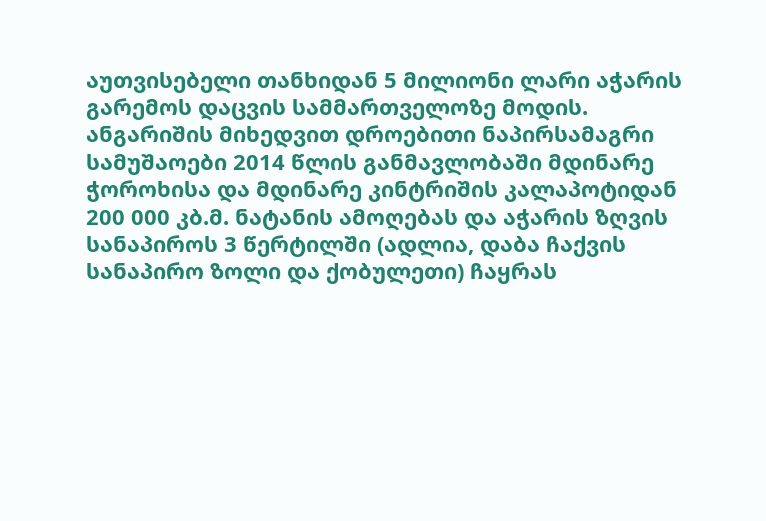აუთვისებელი თანხიდან 5 მილიონი ლარი აჭარის გარემოს დაცვის სამმართველოზე მოდის.
ანგარიშის მიხედვით დროებითი ნაპირსამაგრი სამუშაოები 2014 წლის განმავლობაში მდინარე ჭოროხისა და მდინარე კინტრიშის კალაპოტიდან 200 000 კბ.მ. ნატანის ამოღებას და აჭარის ზღვის სანაპიროს 3 წერტილში (ადლია, დაბა ჩაქვის სანაპირო ზოლი და ქობულეთი) ჩაყრას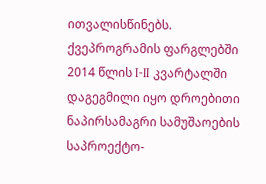ითვალისწინებს. ქვეპროგრამის ფარგლებში 2014 წლის I-II კვარტალში დაგეგმილი იყო დროებითი ნაპირსამაგრი სამუშაოების საპროექტო-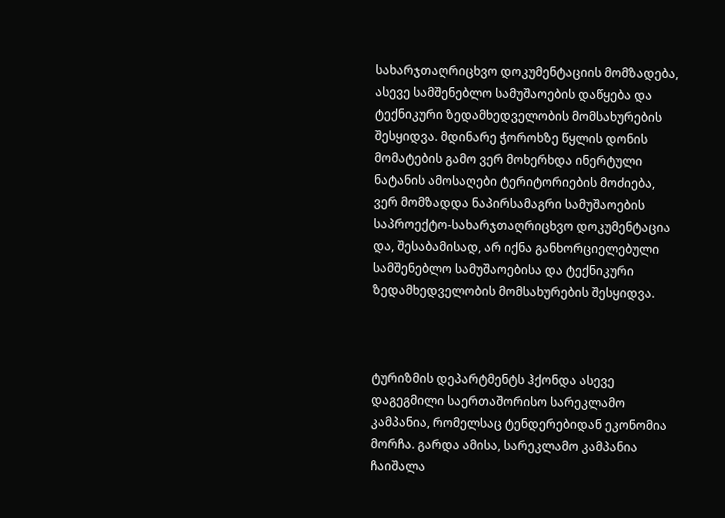სახარჯთაღრიცხვო დოკუმენტაციის მომზადება, ასევე სამშენებლო სამუშაოების დაწყება და ტექნიკური ზედამხედველობის მომსახურების შესყიდვა. მდინარე ჭოროხზე წყლის დონის მომატების გამო ვერ მოხერხდა ინერტული ნატანის ამოსაღები ტერიტორიების მოძიება, ვერ მომზადდა ნაპირსამაგრი სამუშაოების საპროექტო-სახარჯთაღრიცხვო დოკუმენტაცია და, შესაბამისად, არ იქნა განხორციელებული სამშენებლო სამუშაოებისა და ტექნიკური ზედამხედველობის მომსახურების შესყიდვა.



ტურიზმის დეპარტმენტს ჰქონდა ასევე დაგეგმილი საერთაშორისო სარეკლამო კამპანია, რომელსაც ტენდერებიდან ეკონომია მორჩა. გარდა ამისა, სარეკლამო კამპანია ჩაიშალა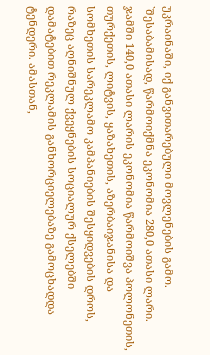უკრაინაში, იქ განვითარებული მოვლენების გამო. `შესაბამისად, წარმოიქმნა ეკონომია 280,0 ათასი ლარი. ჯამში 140,0 ათასი ლარის ეკონომია წარმოიშვა პოლონეთის, თურქეთის, ლიტვის, ყაზახეთის, აზერბაიჯანისა და სომხეთის სარეკლამო კამპანიების შესყიდვების დროს, რაზეც აღნიშნულ ქვეყნების სოციალურ ქსელებში დამატებით რეკლამის განხორციელებაზე გამოცხადდა ტენდერი. ამასთან,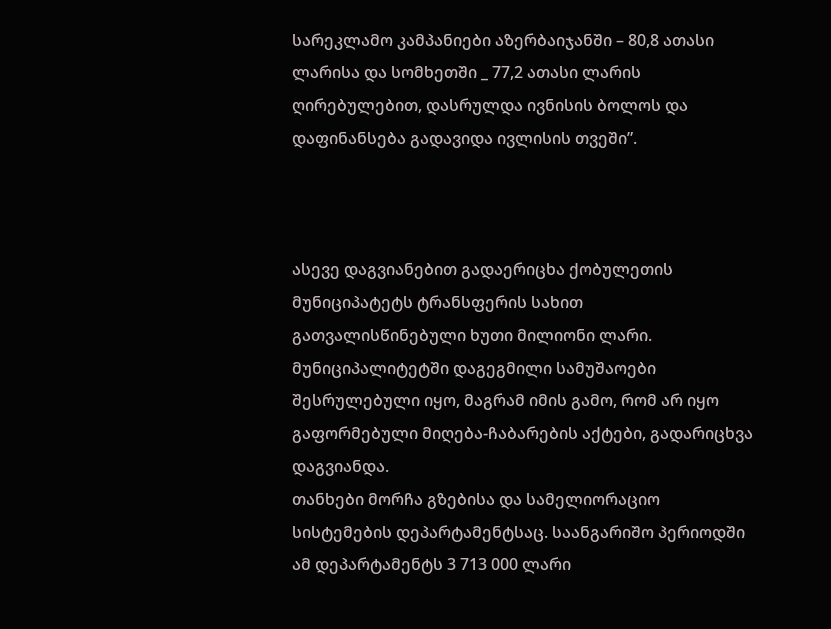სარეკლამო კამპანიები აზერბაიჯანში – 80,8 ათასი ლარისა და სომხეთში _ 77,2 ათასი ლარის ღირებულებით, დასრულდა ივნისის ბოლოს და დაფინანსება გადავიდა ივლისის თვეში”.



ასევე დაგვიანებით გადაერიცხა ქობულეთის მუნიციპატეტს ტრანსფერის სახით გათვალისწინებული ხუთი მილიონი ლარი. მუნიციპალიტეტში დაგეგმილი სამუშაოები შესრულებული იყო, მაგრამ იმის გამო, რომ არ იყო გაფორმებული მიღება-ჩაბარების აქტები, გადარიცხვა დაგვიანდა.
თანხები მორჩა გზებისა და სამელიორაციო სისტემების დეპარტამენტსაც. საანგარიშო პერიოდში ამ დეპარტამენტს 3 713 000 ლარი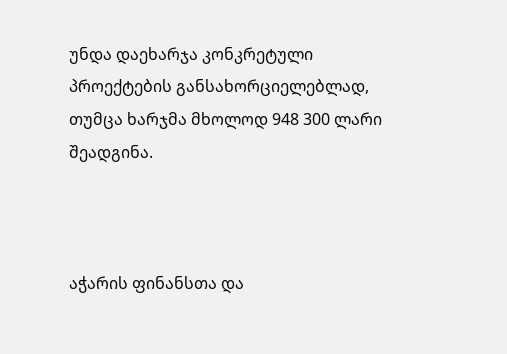უნდა დაეხარჯა კონკრეტული პროექტების განსახორციელებლად, თუმცა ხარჯმა მხოლოდ 948 300 ლარი შეადგინა.



აჭარის ფინანსთა და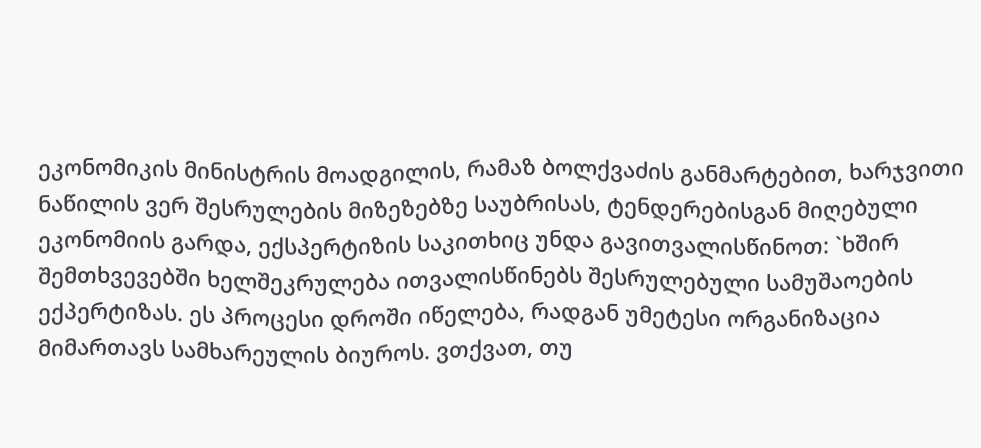ეკონომიკის მინისტრის მოადგილის, რამაზ ბოლქვაძის განმარტებით, ხარჯვითი ნაწილის ვერ შესრულების მიზეზებზე საუბრისას, ტენდერებისგან მიღებული ეკონომიის გარდა, ექსპერტიზის საკითხიც უნდა გავითვალისწინოთ: `ხშირ შემთხვევებში ხელშეკრულება ითვალისწინებს შესრულებული სამუშაოების ექპერტიზას. ეს პროცესი დროში იწელება, რადგან უმეტესი ორგანიზაცია მიმართავს სამხარეულის ბიუროს. ვთქვათ, თუ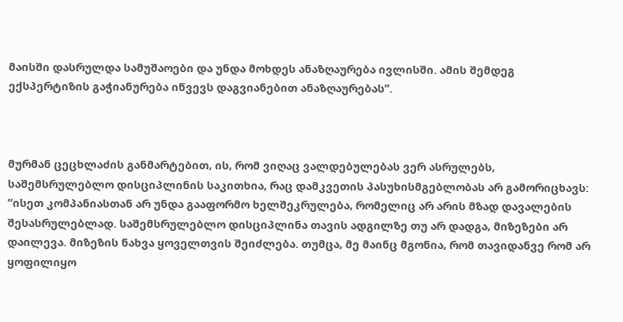მაისში დასრულდა სამუშაოები და უნდა მოხდეს ანაზღაურება ივლისში. ამის შემდეგ ექსპერტიზის გაჭიანურება იწვევს დაგვიანებით ანაზღაურებას”.



მურმან ცეცხლაძის განმარტებით, ის, რომ ვიღაც ვალდებულებას ვერ ასრულებს, საშემსრულებლო დისციპლინის საკითხია, რაც დამკვეთის პასუხისმგებლობას არ გამორიცხავს: “ისეთ კომპანიასთან არ უნდა გააფორმო ხელშეკრულება, რომელიც არ არის მზად დავალების შესასრულებლად. საშემსრულებლო დისციპლინა თავის ადგილზე თუ არ დადგა, მიზეზები არ დაილევა. მიზეზის ნახვა ყოველთვის შეიძლება. თუმცა, მე მაინც მგონია, რომ თავიდანვე რომ არ ყოფილიყო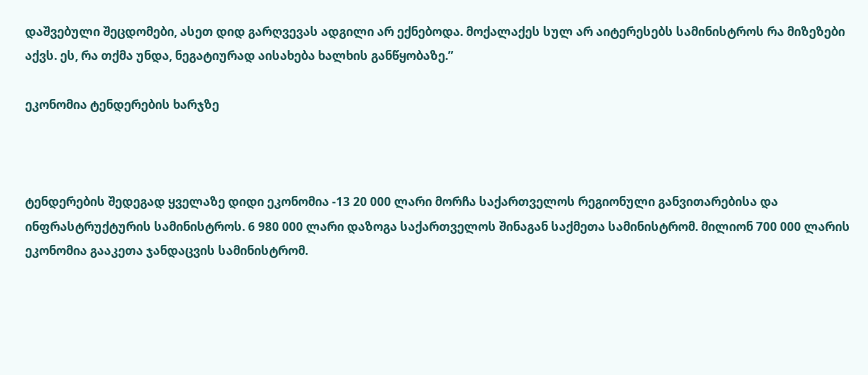დაშვებული შეცდომები, ასეთ დიდ გარღვევას ადგილი არ ექნებოდა. მოქალაქეს სულ არ აიტერესებს სამინისტროს რა მიზეზები აქვს. ეს, რა თქმა უნდა, ნეგატიურად აისახება ხალხის განწყობაზე.”

ეკონომია ტენდერების ხარჯზე



ტენდერების შედეგად ყველაზე დიდი ეკონომია -13 20 000 ლარი მორჩა საქართველოს რეგიონული განვითარებისა და ინფრასტრუქტურის სამინისტროს. 6 980 000 ლარი დაზოგა საქართველოს შინაგან საქმეთა სამინისტრომ. მილიონ 700 000 ლარის ეკონომია გააკეთა ჯანდაცვის სამინისტრომ.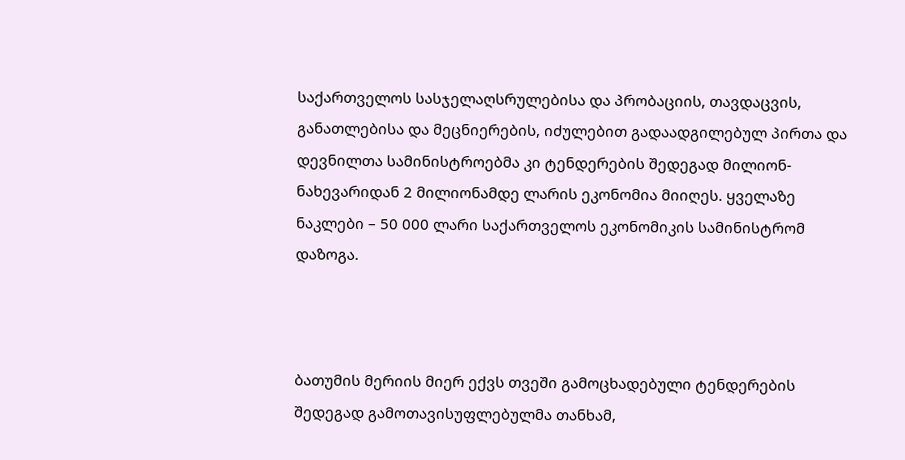საქართველოს სასჯელაღსრულებისა და პრობაციის, თავდაცვის, განათლებისა და მეცნიერების, იძულებით გადაადგილებულ პირთა და დევნილთა სამინისტროებმა კი ტენდერების შედეგად მილიონ-ნახევარიდან 2 მილიონამდე ლარის ეკონომია მიიღეს. ყველაზე ნაკლები – 50 000 ლარი საქართველოს ეკონომიკის სამინისტრომ დაზოგა.



ბათუმის მერიის მიერ ექვს თვეში გამოცხადებული ტენდერების შედეგად გამოთავისუფლებულმა თანხამ,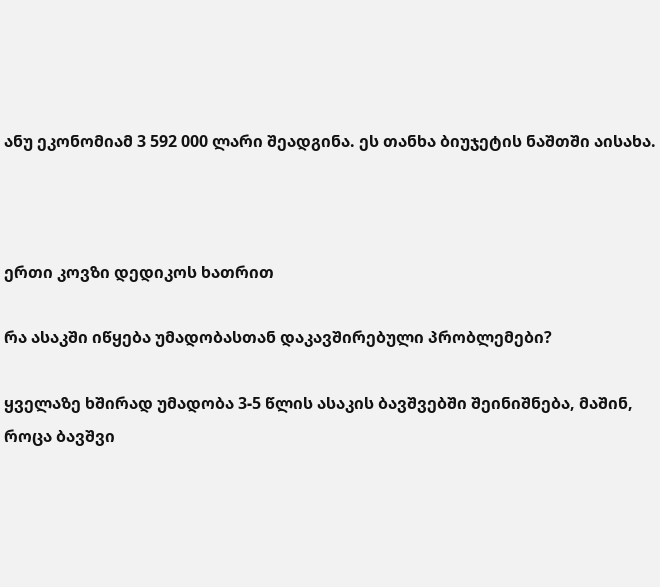ანუ ეკონომიამ 3 592 000 ლარი შეადგინა. ეს თანხა ბიუჯეტის ნაშთში აისახა.



ერთი კოვზი დედიკოს ხათრით

რა ასაკში იწყება უმადობასთან დაკავშირებული პრობლემები?

ყველაზე ხშირად უმადობა 3-5 წლის ასაკის ბავშვებში შეინიშნება, მაშინ, როცა ბავშვი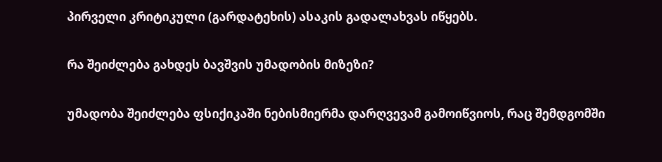პირველი კრიტიკული (გარდატეხის) ასაკის გადალახვას იწყებს.

რა შეიძლება გახდეს ბავშვის უმადობის მიზეზი?

უმადობა შეიძლება ფსიქიკაში ნებისმიერმა დარღვევამ გამოიწვიოს, რაც შემდგომში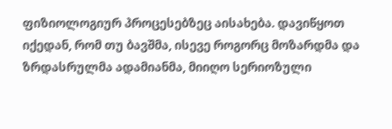ფიზიოლოგიურ პროცესებზეც აისახება. დავიწყოთ იქედან, რომ თუ ბავშმა, ისევე როგორც მოზარდმა და ზრდასრულმა ადამიანმა, მიიღო სერიოზული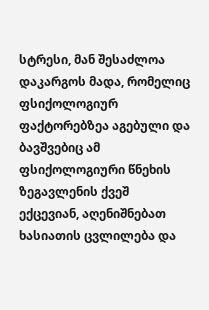სტრესი, მან შესაძლოა დაკარგოს მადა, რომელიც ფსიქოლოგიურ ფაქტორებზეა აგებული და ბავშვებიც ამ ფსიქოლოგიური წნეხის ზეგავლენის ქვეშ ექცევიან, აღენიშნებათ ხასიათის ცვლილება და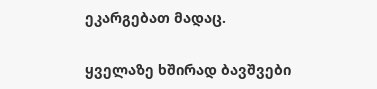ეკარგებათ მადაც.

ყველაზე ხშირად ბავშვები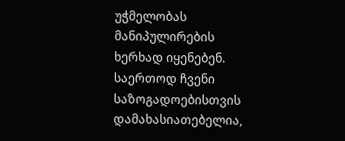უჭმელობას მანიპულირების ხერხად იყენებენ. საერთოდ ჩვენი საზოგადოებისთვის დამახასიათებელია,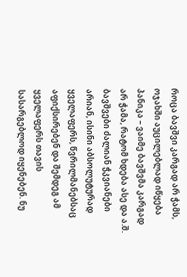როცა ბავშვი კარგად არ ჭამს, ოჯახში აუცილებლად იწყება პანიკა – ვაიმე ბავშვმა კარგად არ ჭამა, რატომ ხდება ასე და ა.შ. ბავშვები ძალიან ჭკვიანები არიან, ისინი აბსოლუტურად ყველაფერს, წვრილმანებსაც აფიქსირებენ და შემდეგ ამ ყველაფერს თავის სასარგებლოდ იყენებენ. ნუ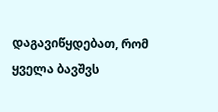დაგავიწყდებათ, რომ ყველა ბავშვს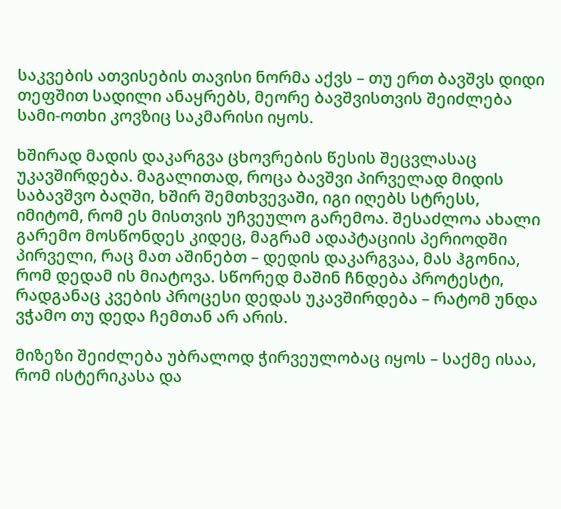საკვების ათვისების თავისი ნორმა აქვს – თუ ერთ ბავშვს დიდი თეფშით სადილი ანაყრებს, მეორე ბავშვისთვის შეიძლება სამი-ოთხი კოვზიც საკმარისი იყოს.

ხშირად მადის დაკარგვა ცხოვრების წესის შეცვლასაც უკავშირდება. მაგალითად, როცა ბავშვი პირველად მიდის საბავშვო ბაღში, ხშირ შემთხვევაში, იგი იღებს სტრესს, იმიტომ, რომ ეს მისთვის უჩვეულო გარემოა. შესაძლოა ახალი გარემო მოსწონდეს კიდეც, მაგრამ ადაპტაციის პერიოდში პირველი, რაც მათ აშინებთ – დედის დაკარგვაა, მას ჰგონია, რომ დედამ ის მიატოვა. სწორედ მაშინ ჩნდება პროტესტი, რადგანაც კვების პროცესი დედას უკავშირდება – რატომ უნდა ვჭამო თუ დედა ჩემთან არ არის.

მიზეზი შეიძლება უბრალოდ ჭირვეულობაც იყოს – საქმე ისაა, რომ ისტერიკასა და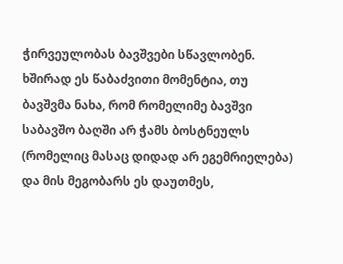ჭირვეულობას ბავშვები სწავლობენ. ხშირად ეს წაბაძვითი მომენტია, თუ ბავშვმა ნახა, რომ რომელიმე ბავშვი საბავშო ბაღში არ ჭამს ბოსტნეულს (რომელიც მასაც დიდად არ ეგემრიელება) და მის მეგობარს ეს დაუთმეს,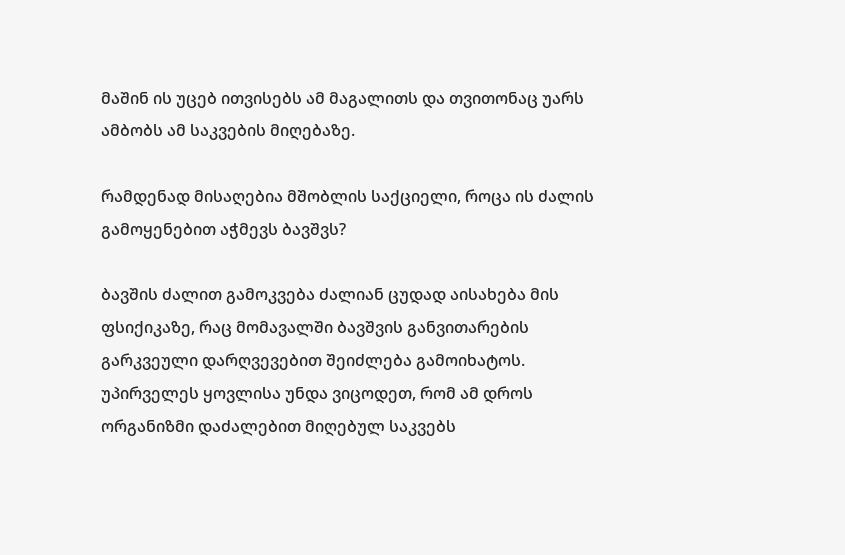მაშინ ის უცებ ითვისებს ამ მაგალითს და თვითონაც უარს ამბობს ამ საკვების მიღებაზე.

რამდენად მისაღებია მშობლის საქციელი, როცა ის ძალის გამოყენებით აჭმევს ბავშვს?

ბავშის ძალით გამოკვება ძალიან ცუდად აისახება მის ფსიქიკაზე, რაც მომავალში ბავშვის განვითარების გარკვეული დარღვევებით შეიძლება გამოიხატოს. უპირველეს ყოვლისა უნდა ვიცოდეთ, რომ ამ დროს ორგანიზმი დაძალებით მიღებულ საკვებს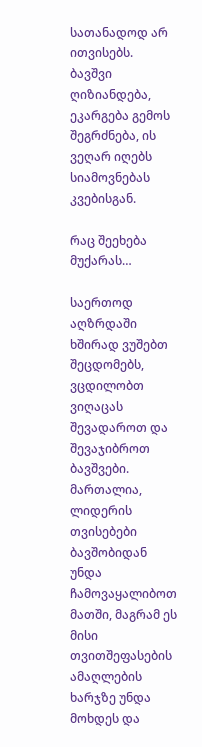სათანადოდ არ ითვისებს. ბავშვი ღიზიანდება, ეკარგება გემოს შეგრძნება, ის ვეღარ იღებს სიამოვნებას კვებისგან.

რაც შეეხება მუქარას…

საერთოდ აღზრდაში ხშირად ვუშებთ შეცდომებს, ვცდილობთ ვიღაცას შევადაროთ და შევაჯიბროთ ბავშვები. მართალია, ლიდერის თვისებები ბავშობიდან უნდა ჩამოვაყალიბოთ მათში, მაგრამ ეს მისი თვითშეფასების ამაღლების ხარჯზე უნდა მოხდეს და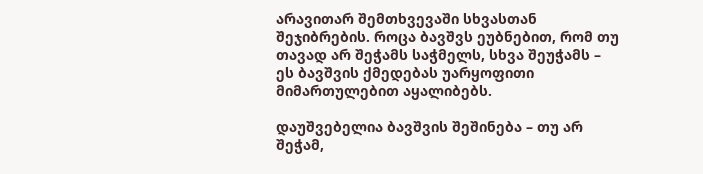არავითარ შემთხვევაში სხვასთან შეჯიბრების. როცა ბავშვს ეუბნებით, რომ თუ თავად არ შეჭამს საჭმელს, სხვა შეუჭამს – ეს ბავშვის ქმედებას უარყოფითი მიმართულებით აყალიბებს.

დაუშვებელია ბავშვის შეშინება – თუ არ შეჭამ,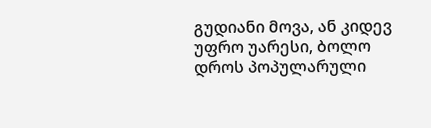გუდიანი მოვა, ან კიდევ უფრო უარესი, ბოლო დროს პოპულარული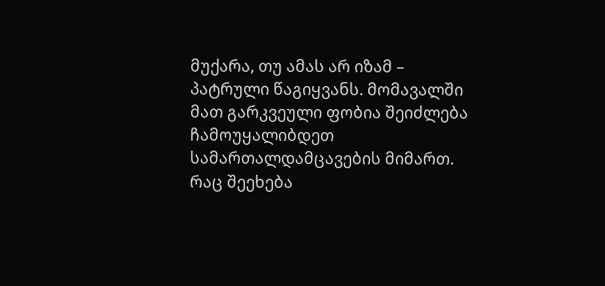მუქარა, თუ ამას არ იზამ – პატრული წაგიყვანს. მომავალში მათ გარკვეული ფობია შეიძლება ჩამოუყალიბდეთ სამართალდამცავების მიმართ. რაც შეეხება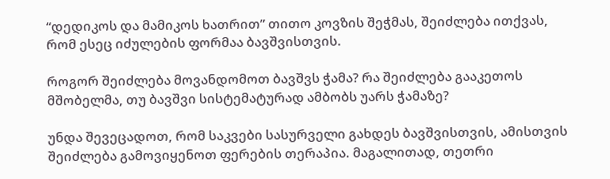“დედიკოს და მამიკოს ხათრით” თითო კოვზის შეჭმას, შეიძლება ითქვას, რომ ესეც იძულების ფორმაა ბავშვისთვის.

როგორ შეიძლება მოვანდომოთ ბავშვს ჭამა? რა შეიძლება გააკეთოს მშობელმა, თუ ბავშვი სისტემატურად ამბობს უარს ჭამაზე?

უნდა შევეცადოთ, რომ საკვები სასურველი გახდეს ბავშვისთვის, ამისთვის შეიძლება გამოვიყენოთ ფერების თერაპია. მაგალითად, თეთრი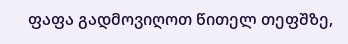ფაფა გადმოვიღოთ წითელ თეფშზე,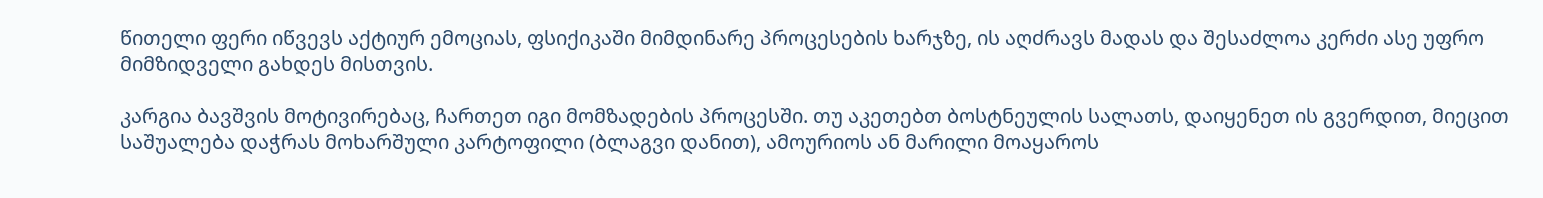წითელი ფერი იწვევს აქტიურ ემოციას, ფსიქიკაში მიმდინარე პროცესების ხარჯზე, ის აღძრავს მადას და შესაძლოა კერძი ასე უფრო მიმზიდველი გახდეს მისთვის.

კარგია ბავშვის მოტივირებაც, ჩართეთ იგი მომზადების პროცესში. თუ აკეთებთ ბოსტნეულის სალათს, დაიყენეთ ის გვერდით, მიეცით საშუალება დაჭრას მოხარშული კარტოფილი (ბლაგვი დანით), ამოურიოს ან მარილი მოაყაროს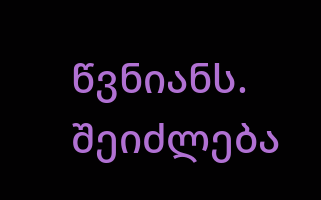წვნიანს.
შეიძლება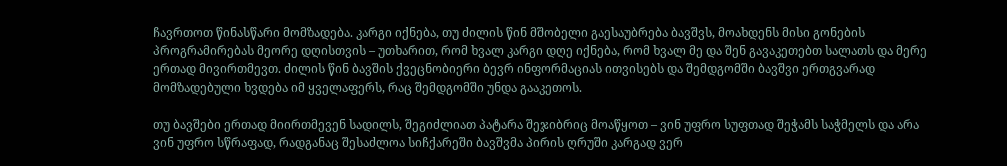ჩავრთოთ წინასწარი მომზადება. კარგი იქნება, თუ ძილის წინ მშობელი გაესაუბრება ბავშვს, მოახდენს მისი გონების პროგრამირებას მეორე დღისთვის – უთხარით, რომ ხვალ კარგი დღე იქნება, რომ ხვალ მე და შენ გავაკეთებთ სალათს და მერე ერთად მივირთმევთ. ძილის წინ ბავშის ქვეცნობიერი ბევრ ინფორმაციას ითვისებს და შემდგომში ბავშვი ერთგვარად მომზადებული ხვდება იმ ყველაფერს, რაც შემდგომში უნდა გააკეთოს.

თუ ბავშები ერთად მიირთმევენ სადილს, შეგიძლიათ პატარა შეჯიბრიც მოაწყოთ – ვინ უფრო სუფთად შეჭამს საჭმელს და არა ვინ უფრო სწრაფად, რადგანაც შესაძლოა სიჩქარეში ბავშვმა პირის ღრუში კარგად ვერ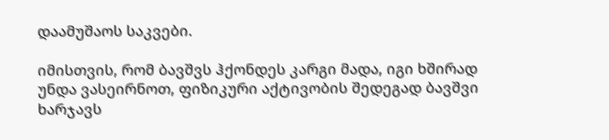დაამუშაოს საკვები.

იმისთვის, რომ ბავშვს ჰქონდეს კარგი მადა, იგი ხშირად უნდა ვასეირნოთ, ფიზიკური აქტივობის შედეგად ბავშვი ხარჯავს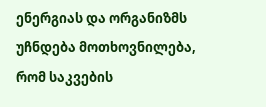ენერგიას და ორგანიზმს უჩნდება მოთხოვნილება, რომ საკვების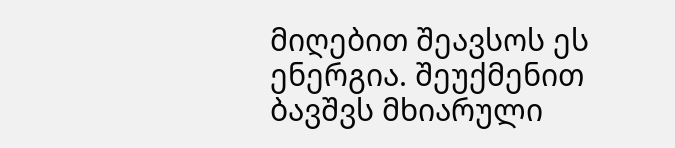მიღებით შეავსოს ეს ენერგია. შეუქმენით ბავშვს მხიარული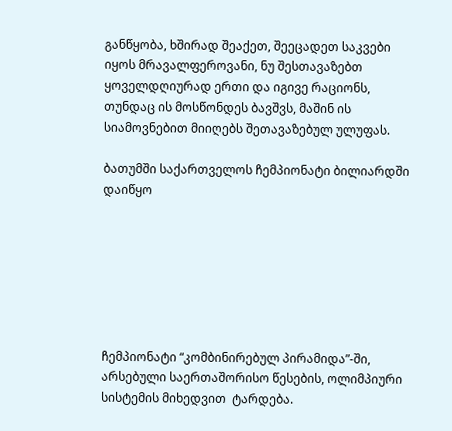განწყობა, ხშირად შეაქეთ, შეეცადეთ საკვები იყოს მრავალფეროვანი, ნუ შესთავაზებთ ყოველდღიურად ერთი და იგივე რაციონს, თუნდაც ის მოსწონდეს ბავშვს, მაშინ ის სიამოვნებით მიიღებს შეთავაზებულ ულუფას.

ბათუმში საქართველოს ჩემპიონატი ბილიარდში დაიწყო







ჩემპიონატი “კომბინირებულ პირამიდა”-ში, არსებული საერთაშორისო წესების, ოლიმპიური სისტემის მიხედვით  ტარდება.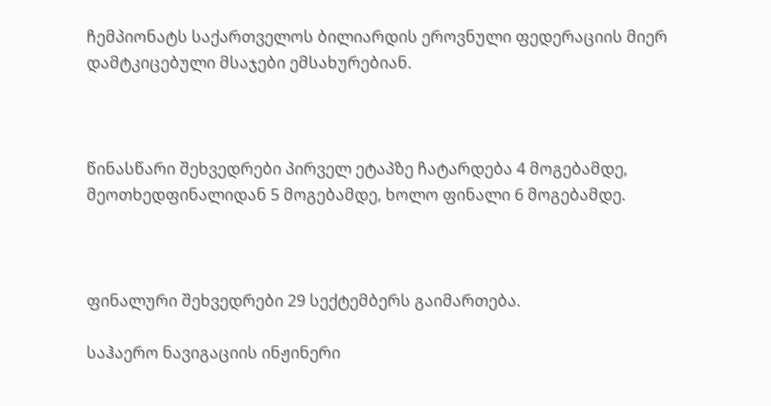ჩემპიონატს საქართველოს ბილიარდის ეროვნული ფედერაციის მიერ დამტკიცებული მსაჯები ემსახურებიან.



წინასწარი შეხვედრები პირველ ეტაპზე ჩატარდება 4 მოგებამდე, მეოთხედფინალიდან 5 მოგებამდე, ხოლო ფინალი 6 მოგებამდე.



ფინალური შეხვედრები 29 სექტემბერს გაიმართება.

საჰაერო ნავიგაციის ინჟინერი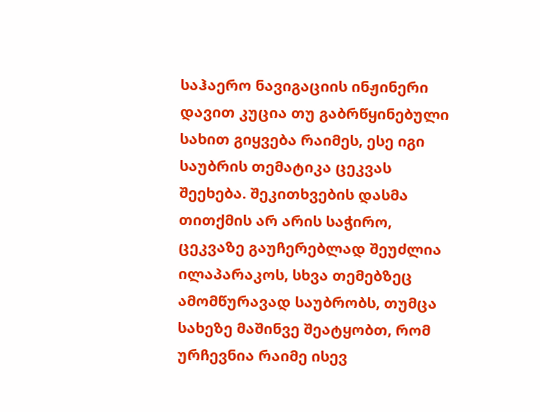საჰაერო ნავიგაციის ინჟინერი დავით კუცია თუ გაბრწყინებული სახით გიყვება რაიმეს, ესე იგი საუბრის თემატიკა ცეკვას შეეხება. შეკითხვების დასმა თითქმის არ არის საჭირო, ცეკვაზე გაუჩერებლად შეუძლია ილაპარაკოს, სხვა თემებზეც ამომწურავად საუბრობს, თუმცა სახეზე მაშინვე შეატყობთ, რომ ურჩევნია რაიმე ისევ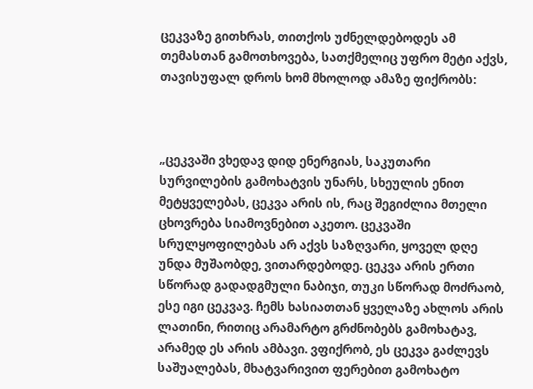ცეკვაზე გითხრას, თითქოს უძნელდებოდეს ამ თემასთან გამოთხოვება, სათქმელიც უფრო მეტი აქვს, თავისუფალ დროს ხომ მხოლოდ ამაზე ფიქრობს:



„ცეკვაში ვხედავ დიდ ენერგიას, საკუთარი სურვილების გამოხატვის უნარს, სხეულის ენით მეტყველებას, ცეკვა არის ის, რაც შეგიძლია მთელი ცხოვრება სიამოვნებით აკეთო. ცეკვაში სრულყოფილებას არ აქვს საზღვარი, ყოველ დღე უნდა მუშაობდე, ვითარდებოდე. ცეკვა არის ერთი სწორად გადადგმული ნაბიჯი, თუკი სწორად მოძრაობ, ესე იგი ცეკვავ. ჩემს ხასიათთან ყველაზე ახლოს არის ლათინი, რითიც არამარტო გრძნობებს გამოხატავ, არამედ ეს არის ამბავი. ვფიქრობ, ეს ცეკვა გაძლევს საშუალებას, მხატვარივით ფერებით გამოხატო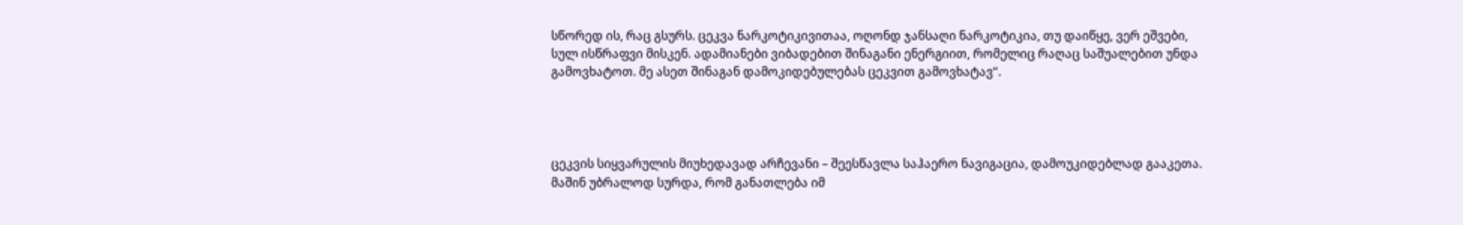სწორედ ის, რაც გსურს. ცეკვა ნარკოტიკივითაა, ოღონდ ჯანსაღი ნარკოტიკია, თუ დაიწყე, ვერ ეშვები, სულ ისწრაფვი მისკენ. ადამიანები ვიბადებით შინაგანი ენერგიით, რომელიც რაღაც საშუალებით უნდა გამოვხატოთ. მე ასეთ შინაგან დამოკიდებულებას ცეკვით გამოვხატავ“.




ცეკვის სიყვარულის მიუხედავად არჩევანი – შეესწავლა საჰაერო ნავიგაცია, დამოუკიდებლად გააკეთა. მაშინ უბრალოდ სურდა, რომ განათლება იმ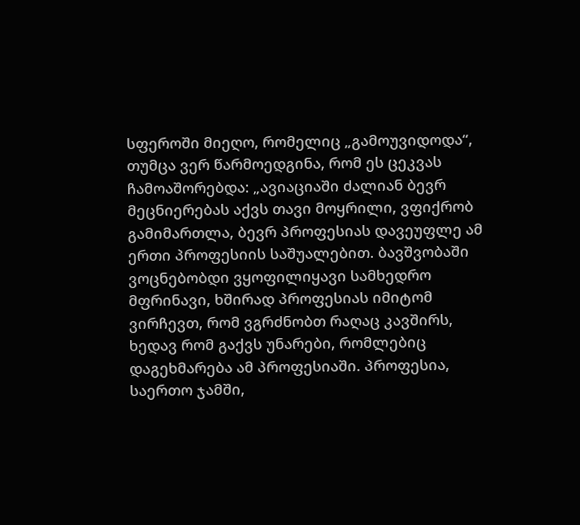სფეროში მიეღო, რომელიც „გამოუვიდოდა“, თუმცა ვერ წარმოედგინა, რომ ეს ცეკვას ჩამოაშორებდა: „ავიაციაში ძალიან ბევრ მეცნიერებას აქვს თავი მოყრილი, ვფიქრობ გამიმართლა, ბევრ პროფესიას დავეუფლე ამ ერთი პროფესიის საშუალებით. ბავშვობაში ვოცნებობდი ვყოფილიყავი სამხედრო მფრინავი, ხშირად პროფესიას იმიტომ ვირჩევთ, რომ ვგრძნობთ რაღაც კავშირს, ხედავ რომ გაქვს უნარები, რომლებიც დაგეხმარება ამ პროფესიაში. პროფესია, საერთო ჯამში,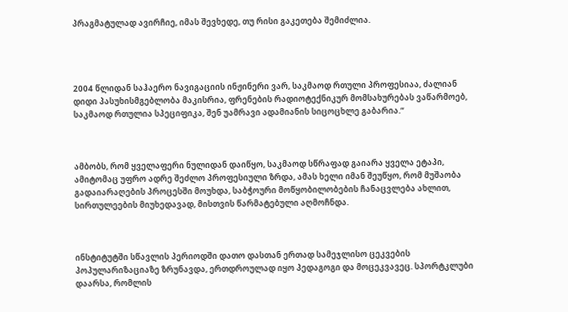პრაგმატულად ავირჩიე, იმას შევხედე, თუ რისი გაკეთება შემიძლია.




2004 წლიდან საჰაერო ნავიგაციის ინჟინერი ვარ, საკმაოდ რთული პროფესიაა, ძალიან დიდი პასუხისმგებლობა მაკისრია, ფრენების რადიოტექნიკურ მომსახურებას ვაწარმოებ, საკმაოდ რთულია სპეციფიკა, შენ უამრავი ადამიანის სიცოცხლე გაბარია.“



ამბობს, რომ ყველაფერი ნულიდან დაიწყო, საკმაოდ სწრაფად გაიარა ყველა ეტაპი, ამიტომაც უფრო ადრე შეძლო პროფესიული ზრდა, ამას ხელი იმან შეუწყო, რომ მუშაობა გადაიარაღების პროცესში მოუხდა, საბჭოური მოწყობილობების ჩანაცვლება ახლით, სირთულეების მიუხედავად, მისთვის წარმატებული აღმოჩნდა.



ინსტიტუტში სწავლის პერიოდში დათო დასთან ერთად სამეჯლისო ცეკვების პოპულარიზაციაზე ზრუნავდა, ერთდროულად იყო პედაგოგი და მოცეკვავეც. სპორტკლუბი დაარსა, რომლის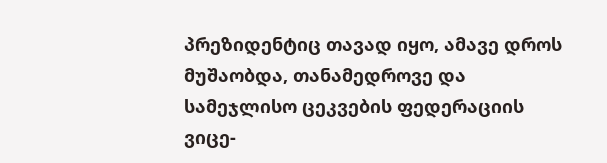პრეზიდენტიც თავად იყო, ამავე დროს მუშაობდა, თანამედროვე და სამეჯლისო ცეკვების ფედერაციის ვიცე-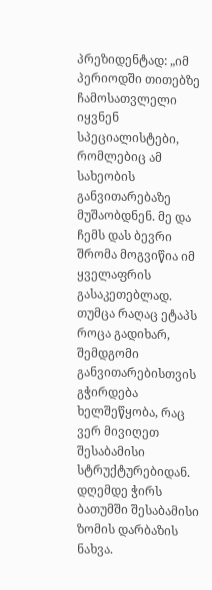პრეზიდენტად: „იმ პერიოდში თითებზე ჩამოსათვლელი იყვნენ სპეციალისტები, რომლებიც ამ სახეობის განვითარებაზე მუშაობდნენ. მე და ჩემს დას ბევრი შრომა მოგვიწია იმ ყველაფრის გასაკეთებლად. თუმცა რაღაც ეტაპს როცა გადიხარ, შემდგომი განვითარებისთვის გჭირდება ხელშეწყობა, რაც ვერ მივიღეთ შესაბამისი სტრუქტურებიდან. დღემდე ჭირს ბათუმში შესაბამისი ზომის დარბაზის ნახვა.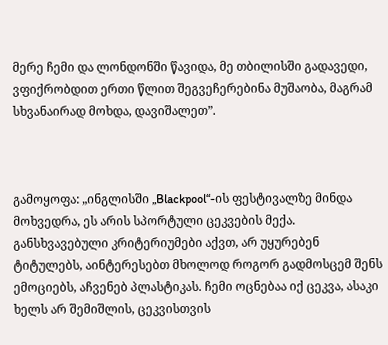მერე ჩემი და ლონდონში წავიდა, მე თბილისში გადავედი, ვფიქრობდით ერთი წლით შეგვეჩერებინა მუშაობა, მაგრამ სხვანაირად მოხდა, დავიშალეთ”.



გამოყოფა: „ინგლისში „Blackpool“-ის ფესტივალზე მინდა მოხვედრა, ეს არის სპორტული ცეკვების მექა. განსხვავებული კრიტერიუმები აქვთ, არ უყურებენ ტიტულებს, აინტერესებთ მხოლოდ როგორ გადმოსცემ შენს ემოციებს, აჩვენებ პლასტიკას. ჩემი ოცნებაა იქ ცეკვა, ასაკი ხელს არ შემიშლის, ცეკვისთვის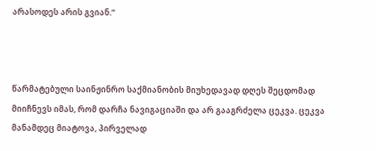არასოდეს არის გვიან.“



წარმატებული საინჟინრო საქმიანობის მიუხედავად დღეს შეცდომად მიიჩნევს იმას, რომ დარჩა ნავიგაციაში და არ გააგრძელა ცეკვა. ცეკვა მანამდეც მიატოვა, პირველად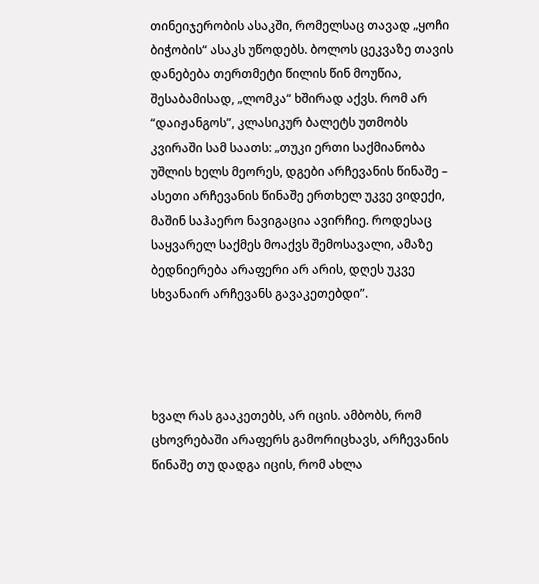თინეიჯერობის ასაკში, რომელსაც თავად „ყოჩი ბიჭობის“ ასაკს უწოდებს. ბოლოს ცეკვაზე თავის დანებება თერთმეტი წილის წინ მოუწია, შესაბამისად, „ლომკა“ ხშირად აქვს. რომ არ “დაიჟანგოს”, კლასიკურ ბალეტს უთმობს კვირაში სამ საათს: „თუკი ერთი საქმიანობა უშლის ხელს მეორეს, დგები არჩევანის წინაშე – ასეთი არჩევანის წინაშე ერთხელ უკვე ვიდექი, მაშინ საჰაერო ნავიგაცია ავირჩიე. როდესაც საყვარელ საქმეს მოაქვს შემოსავალი, ამაზე ბედნიერება არაფერი არ არის, დღეს უკვე სხვანაირ არჩევანს გავაკეთებდი”.




ხვალ რას გააკეთებს, არ იცის. ამბობს, რომ ცხოვრებაში არაფერს გამორიცხავს, არჩევანის წინაშე თუ დადგა იცის, რომ ახლა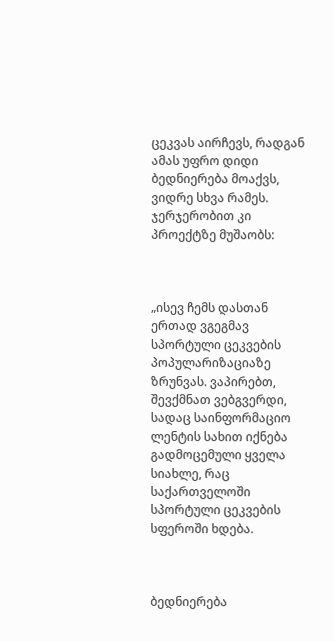ცეკვას აირჩევს, რადგან ამას უფრო დიდი ბედნიერება მოაქვს, ვიდრე სხვა რამეს. ჯერჯერობით კი პროექტზე მუშაობს:



„ისევ ჩემს დასთან ერთად ვგეგმავ სპორტული ცეკვების პოპულარიზაციაზე ზრუნვას. ვაპირებთ, შევქმნათ ვებგვერდი, სადაც საინფორმაციო ლენტის სახით იქნება გადმოცემული ყველა სიახლე, რაც საქართველოში სპორტული ცეკვების სფეროში ხდება.



ბედნიერება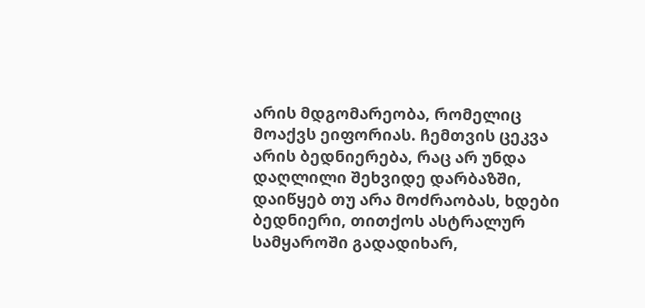არის მდგომარეობა, რომელიც მოაქვს ეიფორიას. ჩემთვის ცეკვა არის ბედნიერება, რაც არ უნდა დაღლილი შეხვიდე დარბაზში, დაიწყებ თუ არა მოძრაობას, ხდები ბედნიერი, თითქოს ასტრალურ სამყაროში გადადიხარ,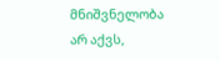მნიშვნელობა არ აქვს,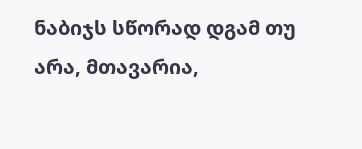ნაბიჯს სწორად დგამ თუ არა, მთავარია,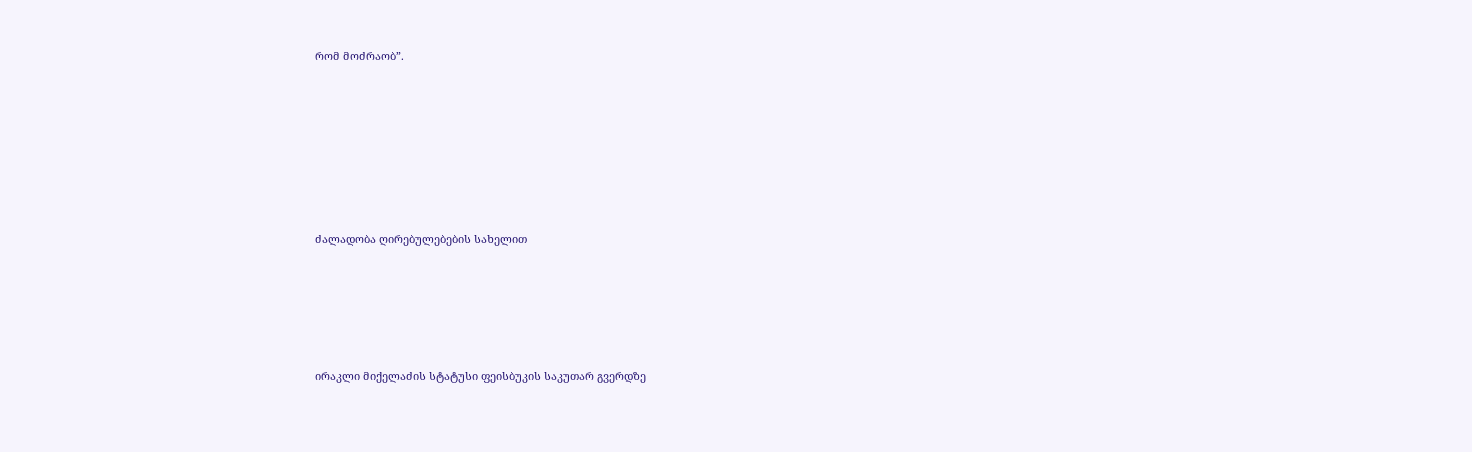რომ მოძრაობ”.







ძალადობა ღირებულებების სახელით





ირაკლი მიქელაძის სტატუსი ფეისბუკის საკუთარ გვერდზე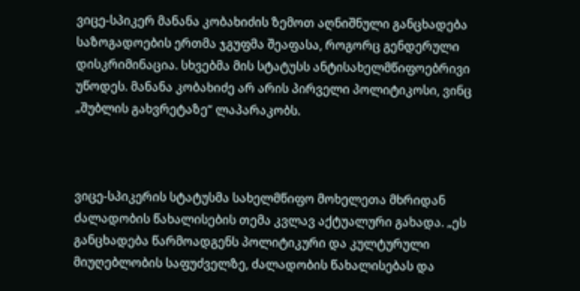ვიცე-სპიკერ მანანა კობახიძის ზემოთ აღნიშნული განცხადება საზოგადოების ერთმა ჯგუფმა შეაფასა, როგორც გენდერული დისკრიმინაცია. სხვებმა მის სტატუსს ანტისახელმწიფოებრივი უწოდეს. მანანა კობახიძე არ არის პირველი პოლიტიკოსი, ვინც „შუბლის გახვრეტაზე“ ლაპარაკობს.



ვიცე-სპიკერის სტატუსმა სახელმწიფო მოხელეთა მხრიდან ძალადობის წახალისების თემა კვლავ აქტუალური გახადა. „ეს განცხადება წარმოადგენს პოლიტიკური და კულტურული მიუღებლობის საფუძველზე, ძალადობის წახალისებას და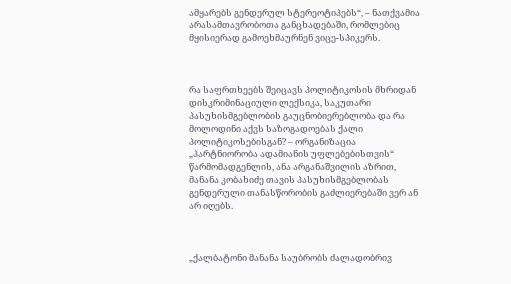ამყარებს გენდერულ სტერეოტიპებს“, – ნათქვამია არასამთავრობოთა განცხადებაში, რომლებიც მყისიერად გამოეხმაურნენ ვიცე-სპიკერს.



რა საფრთხეებს შეიცავს პოლიტიკოსის მხრიდან დისკრიმინაციული ლექსიკა, საკუთარი პასუხისმგებლობის გაუცნობიერებლობა და რა მოლოდინი აქვს საზოგადოებას ქალი პოლიტიკოსებისგან? – ორგანიზაცია „პარტნიორობა ადამიანის უფლებებისთვის“ წარმომადგენლის, ანა არგანაშვილის აზრით, მანანა კობახიძე თავის პასუხისმგებლობას გენდერული თანასწორობის გაძლიერებაში ვერ ან არ იღებს.



„ქალბატონი მანანა საუბრობს ძალადობრივ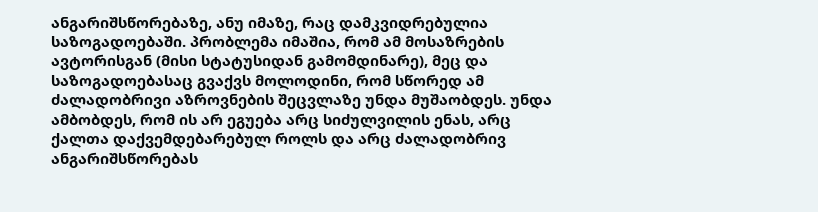ანგარიშსწორებაზე, ანუ იმაზე, რაც დამკვიდრებულია საზოგადოებაში. პრობლემა იმაშია, რომ ამ მოსაზრების ავტორისგან (მისი სტატუსიდან გამომდინარე), მეც და საზოგადოებასაც გვაქვს მოლოდინი, რომ სწორედ ამ ძალადობრივი აზროვნების შეცვლაზე უნდა მუშაობდეს. უნდა ამბობდეს, რომ ის არ ეგუება არც სიძულვილის ენას, არც ქალთა დაქვემდებარებულ როლს და არც ძალადობრივ ანგარიშსწორებას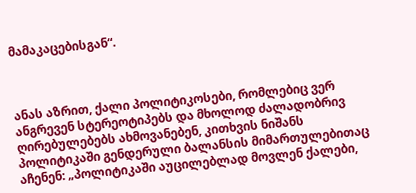მამაკაცებისგან“.



ანას აზრით, ქალი პოლიტიკოსები, რომლებიც ვერ ანგრევენ სტერეოტიპებს და მხოლოდ ძალადობრივ ღირებულებებს ახმოვანებენ, კითხვის ნიშანს პოლიტიკაში გენდერული ბალანსის მიმართულებითაც აჩენენ: „პოლიტიკაში აუცილებლად მოვლენ ქალები,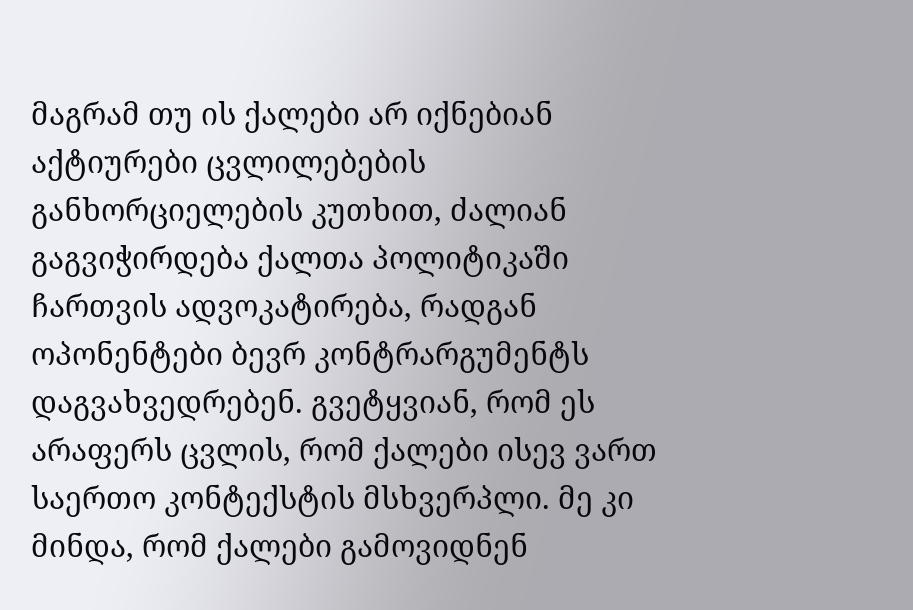მაგრამ თუ ის ქალები არ იქნებიან აქტიურები ცვლილებების განხორციელების კუთხით, ძალიან გაგვიჭირდება ქალთა პოლიტიკაში ჩართვის ადვოკატირება, რადგან ოპონენტები ბევრ კონტრარგუმენტს დაგვახვედრებენ. გვეტყვიან, რომ ეს არაფერს ცვლის, რომ ქალები ისევ ვართ საერთო კონტექსტის მსხვერპლი. მე კი მინდა, რომ ქალები გამოვიდნენ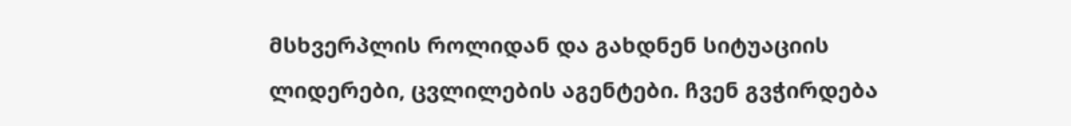მსხვერპლის როლიდან და გახდნენ სიტუაციის ლიდერები, ცვლილების აგენტები. ჩვენ გვჭირდება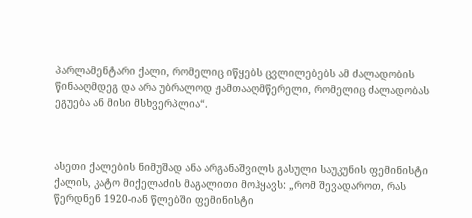პარლამენტარი ქალი, რომელიც იწყებს ცვლილებებს ამ ძალადობის წინააღმდეგ და არა უბრალოდ ჟამთააღმწერელი, რომელიც ძალადობას ეგუება ან მისი მსხვერპლია“.



ასეთი ქალების ნიმუშად ანა არგანაშვილს გასული საუკუნის ფემინისტი ქალის, კატო მიქელაძის მაგალითი მოჰყავს: „რომ შევადაროთ, რას წერდნენ 1920-იან წლებში ფემინისტი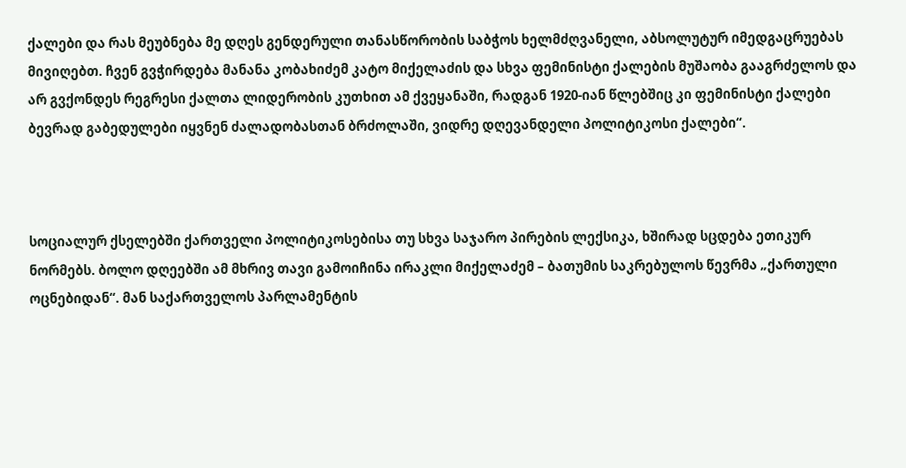ქალები და რას მეუბნება მე დღეს გენდერული თანასწორობის საბჭოს ხელმძღვანელი, აბსოლუტურ იმედგაცრუებას მივიღებთ. ჩვენ გვჭირდება მანანა კობახიძემ კატო მიქელაძის და სხვა ფემინისტი ქალების მუშაობა გააგრძელოს და არ გვქონდეს რეგრესი ქალთა ლიდერობის კუთხით ამ ქვეყანაში, რადგან 1920-იან წლებშიც კი ფემინისტი ქალები ბევრად გაბედულები იყვნენ ძალადობასთან ბრძოლაში, ვიდრე დღევანდელი პოლიტიკოსი ქალები“.



სოციალურ ქსელებში ქართველი პოლიტიკოსებისა თუ სხვა საჯარო პირების ლექსიკა, ხშირად სცდება ეთიკურ ნორმებს. ბოლო დღეებში ამ მხრივ თავი გამოიჩინა ირაკლი მიქელაძემ – ბათუმის საკრებულოს წევრმა „ქართული ოცნებიდან“. მან საქართველოს პარლამენტის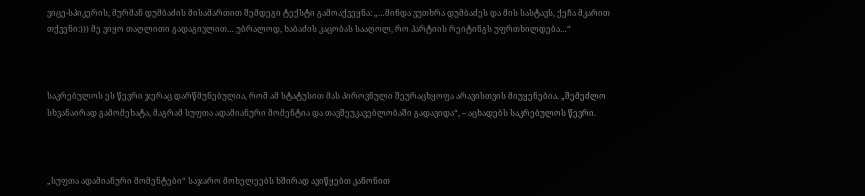ვიცე-სპიკერის, მურმან დუმბაძის მისამართით შემდეგი ტექსტი გამოაქვეყნა: „…მინდა ვუთხრა დუმბაძეს და მის სასტავს, ქეჩა მკარით თქვენი:))) მე ვიყო თაღლითი გადაგივლით… უბრალოდ, ხაბაძის კაცობას სააღოლ, რო პარტიის რეიტინგს უფრთხილდება…“



საკრებულოს ეს წევრი ჯერაც დარწმუნებულია, რომ ამ სტატუსით მას პიროვნული შეურაცხყოფა არავისთვის მიუყენებია. „შემეძლო სხვანაირად გამომეხატა, მაგრამ სუფთა ადამიანური მომენტია და თავშეუკავებლობაში გადავიდა“, – აცხადებს საკრებულოს წევრი.



„სუფთა ადამიანური მომენტები“ საჯარო მოხელეებს ხშირად ავიწყებთ კანონით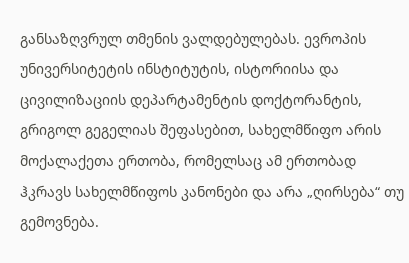განსაზღვრულ თმენის ვალდებულებას. ევროპის უნივერსიტეტის ინსტიტუტის, ისტორიისა და ცივილიზაციის დეპარტამენტის დოქტორანტის, გრიგოლ გეგელიას შეფასებით, სახელმწიფო არის მოქალაქეთა ერთობა, რომელსაც ამ ერთობად ჰკრავს სახელმწიფოს კანონები და არა „ღირსება“ თუ გემოვნება.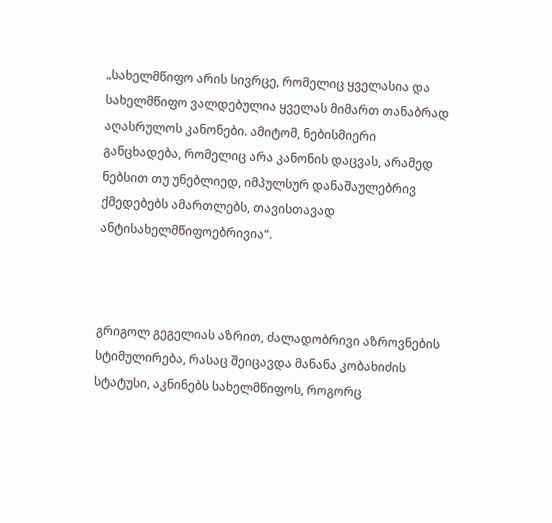„სახელმწიფო არის სივრცე, რომელიც ყველასია და სახელმწიფო ვალდებულია ყველას მიმართ თანაბრად აღასრულოს კანონები. ამიტომ, ნებისმიერი განცხადება, რომელიც არა კანონის დაცვას, არამედ ნებსით თუ უნებლიედ, იმპულსურ დანაშაულებრივ ქმედებებს ამართლებს, თავისთავად ანტისახელმწიფოებრივია“.



გრიგოლ გეგელიას აზრით, ძალადობრივი აზროვნების სტიმულირება, რასაც შეიცავდა მანანა კობახიძის სტატუსი, აკნინებს სახელმწიფოს, როგორც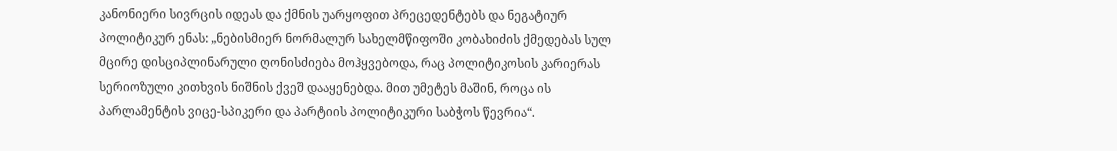კანონიერი სივრცის იდეას და ქმნის უარყოფით პრეცედენტებს და ნეგატიურ პოლიტიკურ ენას: „ნებისმიერ ნორმალურ სახელმწიფოში კობახიძის ქმედებას სულ მცირე დისციპლინარული ღონისძიება მოჰყვებოდა, რაც პოლიტიკოსის კარიერას სერიოზული კითხვის ნიშნის ქვეშ დააყენებდა. მით უმეტეს მაშინ, როცა ის პარლამენტის ვიცე-სპიკერი და პარტიის პოლიტიკური საბჭოს წევრია“.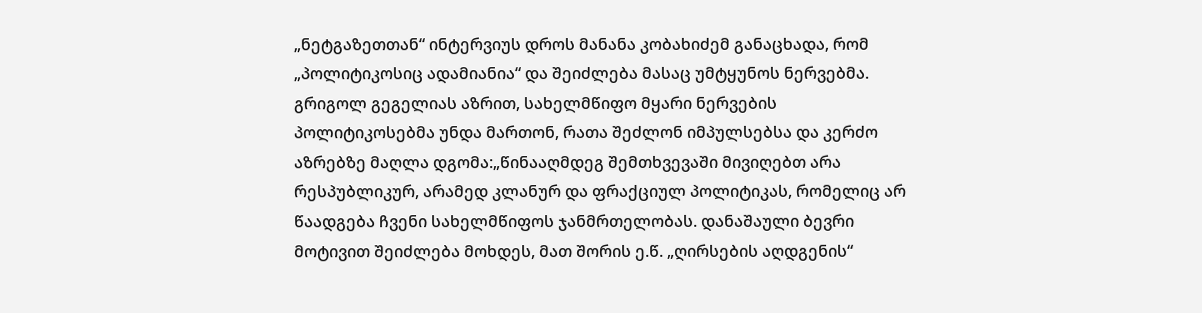„ნეტგაზეთთან“ ინტერვიუს დროს მანანა კობახიძემ განაცხადა, რომ „პოლიტიკოსიც ადამიანია“ და შეიძლება მასაც უმტყუნოს ნერვებმა. გრიგოლ გეგელიას აზრით, სახელმწიფო მყარი ნერვების პოლიტიკოსებმა უნდა მართონ, რათა შეძლონ იმპულსებსა და კერძო აზრებზე მაღლა დგომა:„წინააღმდეგ შემთხვევაში მივიღებთ არა რესპუბლიკურ, არამედ კლანურ და ფრაქციულ პოლიტიკას, რომელიც არ წაადგება ჩვენი სახელმწიფოს ჯანმრთელობას. დანაშაული ბევრი მოტივით შეიძლება მოხდეს, მათ შორის ე.წ. „ღირსების აღდგენის“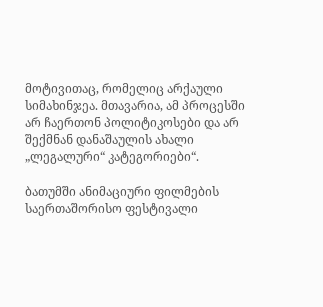მოტივითაც, რომელიც არქაული სიმახინჯეა. მთავარია, ამ პროცესში არ ჩაერთონ პოლიტიკოსები და არ შექმნან დანაშაულის ახალი „ლეგალური“ კატეგორიები“.

ბათუმში ანიმაციური ფილმების საერთაშორისო ფესტივალი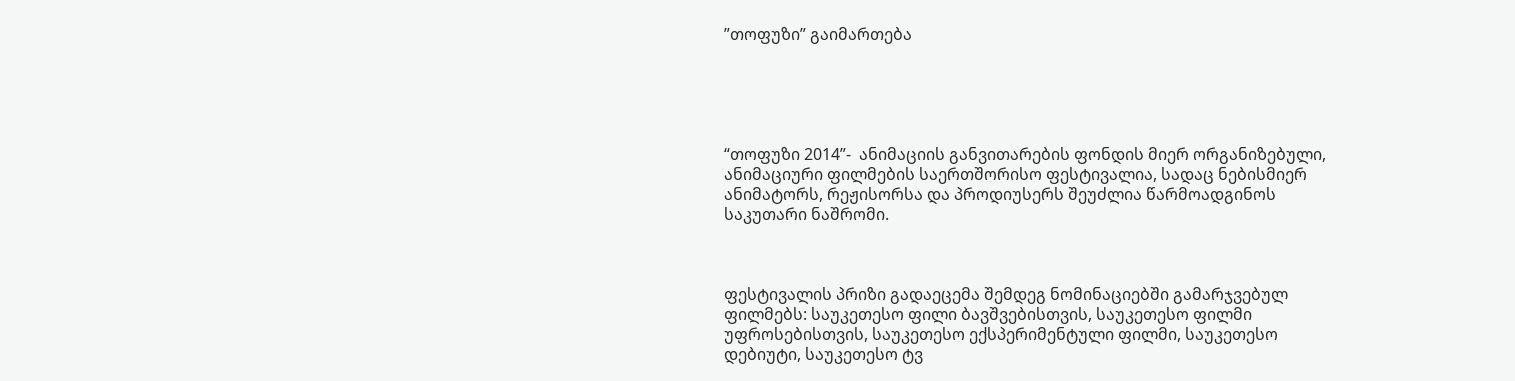”თოფუზი” გაიმართება





“თოფუზი 2014”-  ანიმაციის განვითარების ფონდის მიერ ორგანიზებული, ანიმაციური ფილმების საერთშორისო ფესტივალია, სადაც ნებისმიერ ანიმატორს, რეჟისორსა და პროდიუსერს შეუძლია წარმოადგინოს საკუთარი ნაშრომი.



ფესტივალის პრიზი გადაეცემა შემდეგ ნომინაციებში გამარჯვებულ ფილმებს: საუკეთესო ფილი ბავშვებისთვის, საუკეთესო ფილმი უფროსებისთვის, საუკეთესო ექსპერიმენტული ფილმი, საუკეთესო დებიუტი, საუკეთესო ტვ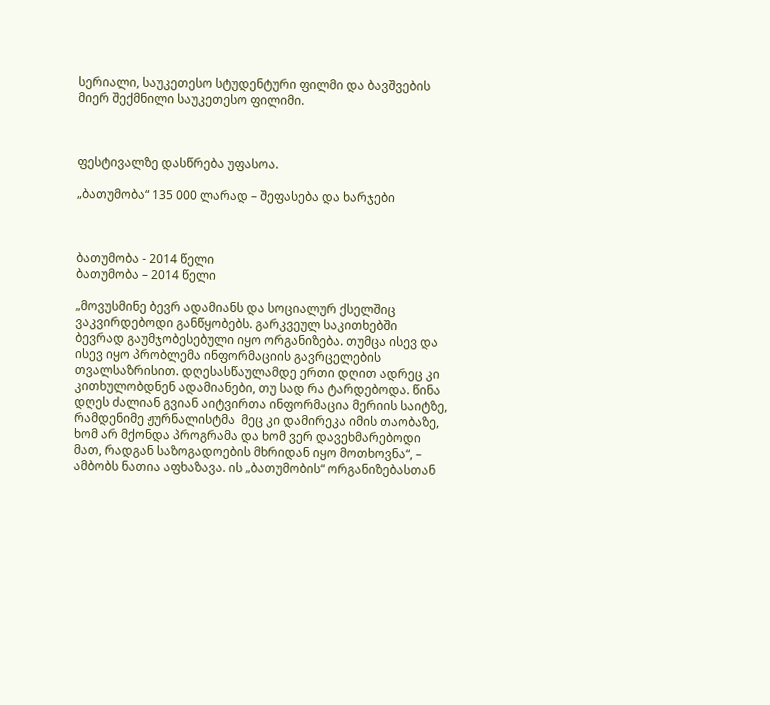სერიალი, საუკეთესო სტუდენტური ფილმი და ბავშვების მიერ შექმნილი საუკეთესო ფილიმი.



ფესტივალზე დასწრება უფასოა.

„ბათუმობა“ 135 000 ლარად – შეფასება და ხარჯები



ბათუმობა - 2014 წელი
ბათუმობა – 2014 წელი

„მოვუსმინე ბევრ ადამიანს და სოციალურ ქსელშიც ვაკვირდებოდი განწყობებს. გარკვეულ საკითხებში ბევრად გაუმჯობესებული იყო ორგანიზება. თუმცა ისევ და ისევ იყო პრობლემა ინფორმაციის გავრცელების თვალსაზრისით. დღესასწაულამდე ერთი დღით ადრეც კი კითხულობდნენ ადამიანები, თუ სად რა ტარდებოდა. წინა დღეს ძალიან გვიან აიტვირთა ინფორმაცია მერიის საიტზე, რამდენიმე ჟურნალისტმა  მეც კი დამირეკა იმის თაობაზე, ხომ არ მქონდა პროგრამა და ხომ ვერ დავეხმარებოდი მათ, რადგან საზოგადოების მხრიდან იყო მოთხოვნა“, – ამბობს ნათია აფხაზავა. ის „ბათუმობის“ ორგანიზებასთან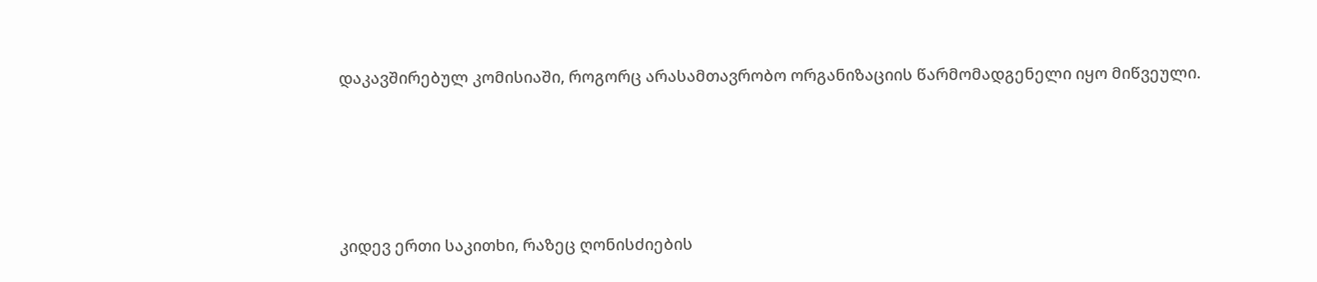დაკავშირებულ კომისიაში, როგორც არასამთავრობო ორგანიზაციის წარმომადგენელი იყო მიწვეული.





კიდევ ერთი საკითხი, რაზეც ღონისძიების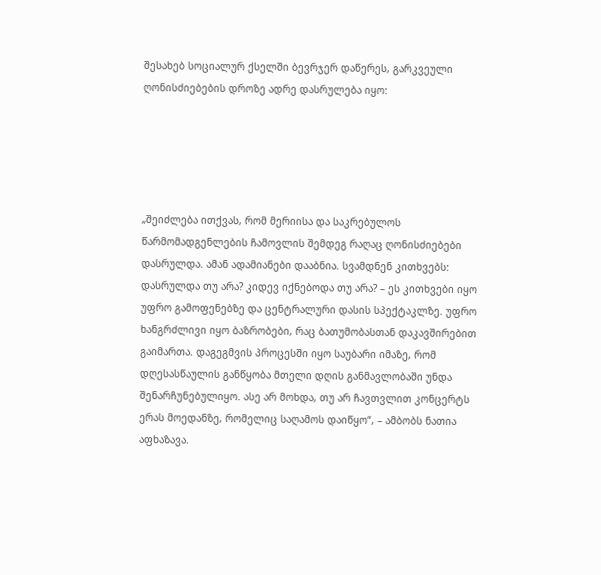შესახებ სოციალურ ქსელში ბევრჯერ დაწერეს, გარკვეული ღონისძიებების დროზე ადრე დასრულება იყო:





„შეიძლება ითქვას, რომ მერიისა და საკრებულოს წარმომადგენლების ჩამოვლის შემდეგ რაღაც ღონისძიებები დასრულდა. ამან ადამიანები დააბნია. სვამდნენ კითხვებს: დასრულდა თუ არა? კიდევ იქნებოდა თუ არა? – ეს კითხვები იყო უფრო გამოფენებზე და ცენტრალური დასის სპექტაკლზე. უფრო ხანგრძლივი იყო ბაზრობები, რაც ბათუმობასთან დაკავშირებით გაიმართა. დაგეგმვის პროცესში იყო საუბარი იმაზე, რომ დღესასწაულის განწყობა მთელი დღის განმავლობაში უნდა შენარჩუნებულიყო. ასე არ მოხდა, თუ არ ჩავთვლით კონცერტს ერას მოედანზე, რომელიც საღამოს დაიწყო“, – ამბობს ნათია აფხაზავა.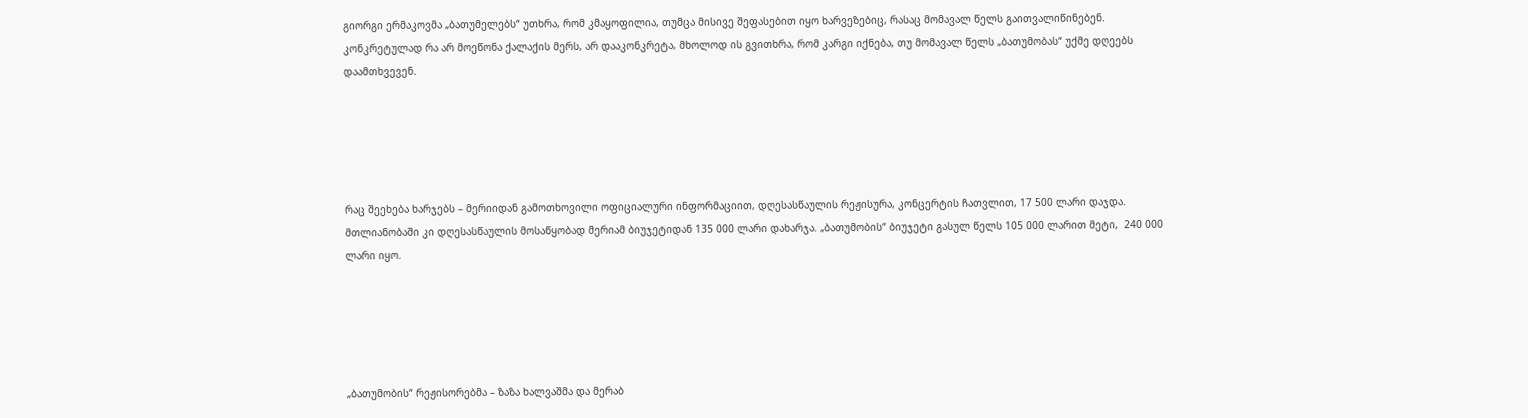გიორგი ერმაკოვმა „ბათუმელებს“ უთხრა, რომ კმაყოფილია, თუმცა მისივე შეფასებით იყო ხარვეზებიც, რასაც მომავალ წელს გაითვალიწინებენ. კონკრეტულად რა არ მოეწონა ქალაქის მერს, არ დააკონკრეტა, მხოლოდ ის გვითხრა, რომ კარგი იქნება, თუ მომავალ წელს „ბათუმობას“ უქმე დღეებს დაამთხვევენ.





რაც შეეხება ხარჯებს – მერიიდან გამოთხოვილი ოფიციალური ინფორმაციით, დღესასწაულის რეჟისურა, კონცერტის ჩათვლით, 17 500 ლარი დაჯდა. მთლიანობაში კი დღესასწაულის მოსაწყობად მერიამ ბიუჯეტიდან 135 000 ლარი დახარჯა. „ბათუმობის“ ბიუჯეტი გასულ წელს 105 000 ლარით მეტი,  240 000 ლარი იყო.





„ბათუმობის“ რეჟისორებმა – ზაზა ხალვაშმა და მერაბ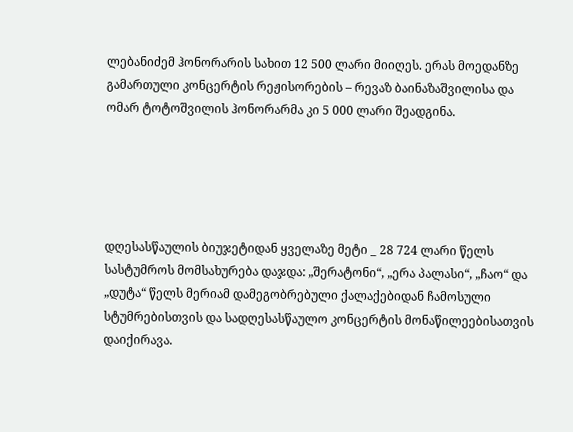ლებანიძემ ჰონორარის სახით 12 500 ლარი მიიღეს. ერას მოედანზე გამართული კონცერტის რეჟისორების – რევაზ ბაინაზაშვილისა და ომარ ტოტოშვილის ჰონორარმა კი 5 000 ლარი შეადგინა.





დღესასწაულის ბიუჯეტიდან ყველაზე მეტი _ 28 724 ლარი წელს სასტუმროს მომსახურება დაჯდა: „შერატონი“, „ერა პალასი“, „ჩაო“ და „დუტა“ წელს მერიამ დამეგობრებული ქალაქებიდან ჩამოსული სტუმრებისთვის და სადღესასწაულო კონცერტის მონაწილეებისათვის დაიქირავა.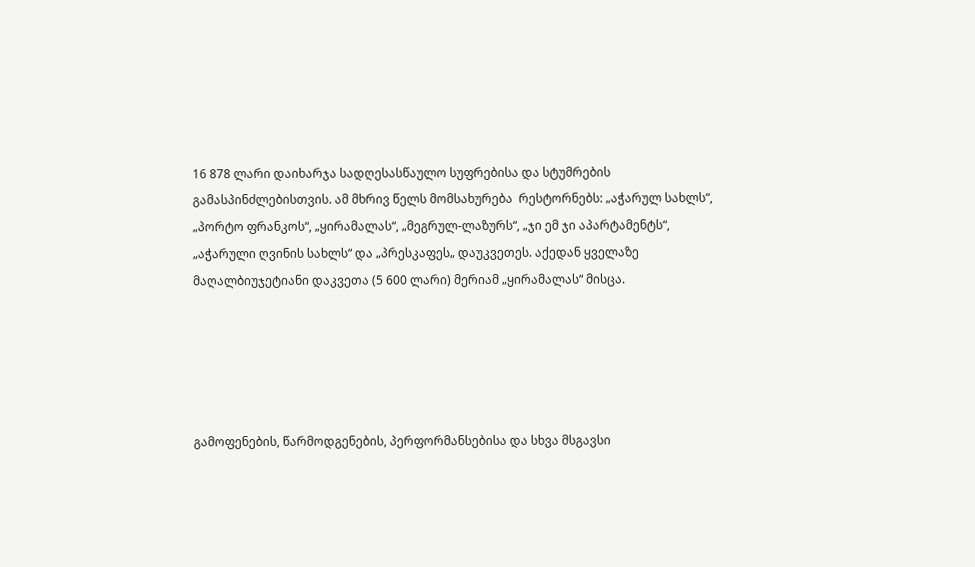16 878 ლარი დაიხარჯა სადღესასწაულო სუფრებისა და სტუმრების გამასპინძლებისთვის. ამ მხრივ წელს მომსახურება  რესტორნებს: „აჭარულ სახლს“, „პორტო ფრანკოს“, „ყირამალას“, „მეგრულ-ლაზურს“, „ჯი ემ ჯი აპარტამენტს“, „აჭარული ღვინის სახლს“ და „პრესკაფეს„ დაუკვეთეს. აქედან ყველაზე მაღალბიუჯეტიანი დაკვეთა (5 600 ლარი) მერიამ „ყირამალას“ მისცა.





გამოფენების, წარმოდგენების, პერფორმანსებისა და სხვა მსგავსი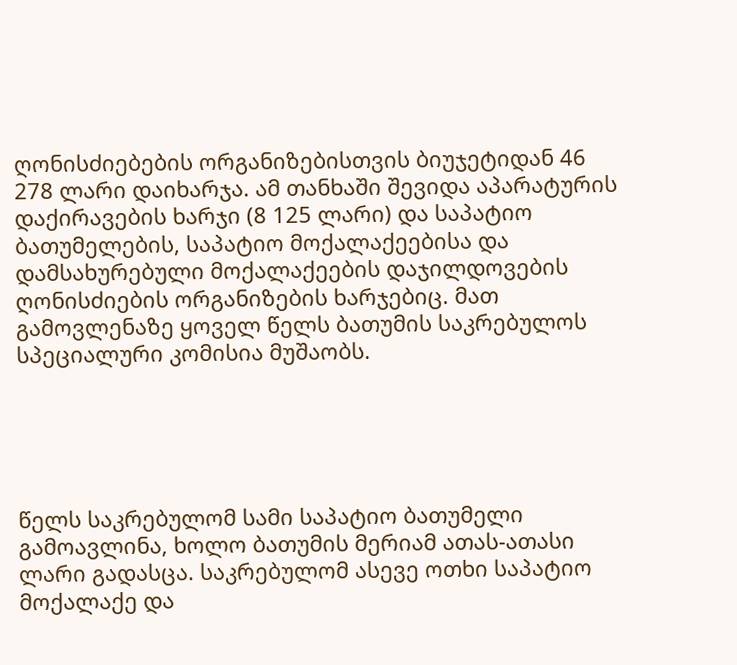ღონისძიებების ორგანიზებისთვის ბიუჯეტიდან 46 278 ლარი დაიხარჯა. ამ თანხაში შევიდა აპარატურის დაქირავების ხარჯი (8 125 ლარი) და საპატიო ბათუმელების, საპატიო მოქალაქეებისა და დამსახურებული მოქალაქეების დაჯილდოვების ღონისძიების ორგანიზების ხარჯებიც. მათ გამოვლენაზე ყოველ წელს ბათუმის საკრებულოს სპეციალური კომისია მუშაობს.





წელს საკრებულომ სამი საპატიო ბათუმელი გამოავლინა, ხოლო ბათუმის მერიამ ათას-ათასი ლარი გადასცა. საკრებულომ ასევე ოთხი საპატიო მოქალაქე და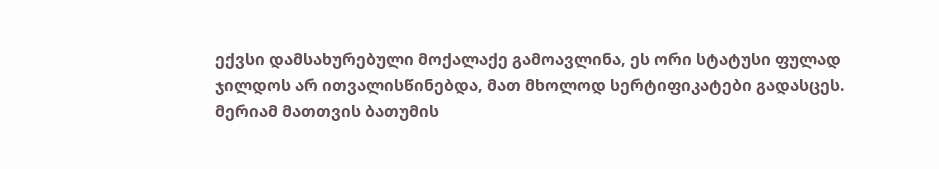ექვსი დამსახურებული მოქალაქე გამოავლინა, ეს ორი სტატუსი ფულად ჯილდოს არ ითვალისწინებდა, მათ მხოლოდ სერტიფიკატები გადასცეს. მერიამ მათთვის ბათუმის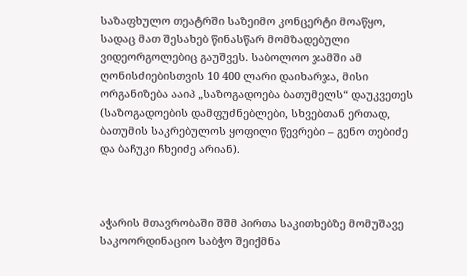საზაფხულო თეატრში საზეიმო კონცერტი მოაწყო, სადაც მათ შესახებ წინასწარ მომზადებული ვიდეორგოლებიც გაუშვეს. საბოლოო ჯამში ამ ღონისძიებისთვის 10 400 ლარი დაიხარჯა, მისი ორგანიზება ააიპ „საზოგადოება ბათუმელს“ დაუკვეთეს (საზოგადოების დამფუძნებლები, სხვებთან ერთად, ბათუმის საკრებულოს ყოფილი წევრები – გენო თებიძე და ბაჩუკი ჩხეიძე არიან).



აჭარის მთავრობაში შშმ პირთა საკითხებზე მომუშავე საკოორდინაციო საბჭო შეიქმნა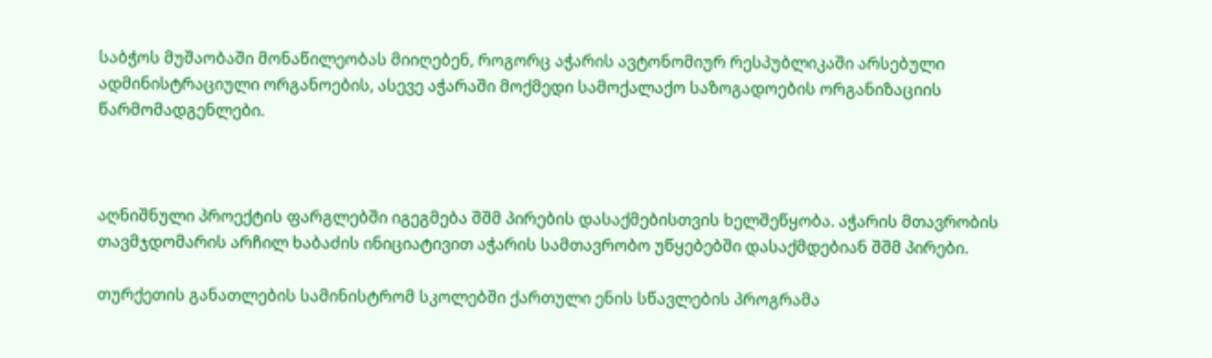საბჭოს მუშაობაში მონაწილეობას მიიღებენ, როგორც აჭარის ავტონომიურ რესპუბლიკაში არსებული ადმინისტრაციული ორგანოების, ასევე აჭარაში მოქმედი სამოქალაქო საზოგადოების ორგანიზაციის წარმომადგენლები.



აღნიშნული პროექტის ფარგლებში იგეგმება შშმ პირების დასაქმებისთვის ხელშეწყობა. აჭარის მთავრობის თავმჯდომარის არჩილ ხაბაძის ინიციატივით აჭარის სამთავრობო უწყებებში დასაქმდებიან შშმ პირები.

თურქეთის განათლების სამინისტრომ სკოლებში ქართული ენის სწავლების პროგრამა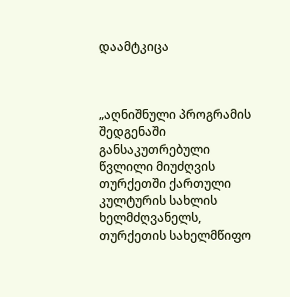დაამტკიცა



„აღნიშნული პროგრამის შედგენაში განსაკუთრებული წვლილი მიუძღვის თურქეთში ქართული კულტურის სახლის ხელმძღვანელს, თურქეთის სახელმწიფო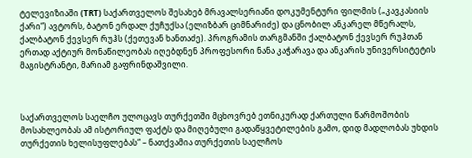ტელევიზიაში (TRT) საქართველოს შესახებ მრავალსერიანი დოკუმენტური ფილმის („კავკასიის ქარი“) ავტორს, ბატონ ერდალ ქუჩუქსა (ელიზბარ ციმნარიძე) და ცნობილ ანკარელ მწერალს, ქალბატონ ქევსერ რუჰს (ქეთევან ხანთაძე). პროგრამის თარგმანში ქალბატონ ქევსერ რუჰთან ერთად აქტიურ მონაწილეობას იღებდნენ პროფესორი ნანა კაჭარავა და ანკარის უნივერსიტეტის მაგისტრანტი, მარიამ გაფრინდაშვილი.



საქართველოს საელჩო ულოცავს თურქეთში მცხოვრებ ეთნიკურად ქართული წარმოშობის მოსახლეობას ამ ისტორიულ ფაქტს და მიღებული გადაწყვეტილების გამო, დიდ მადლობას უხდის თურქეთის ხელისუფლებას“ – ნათქვამია თურქეთის საელჩოს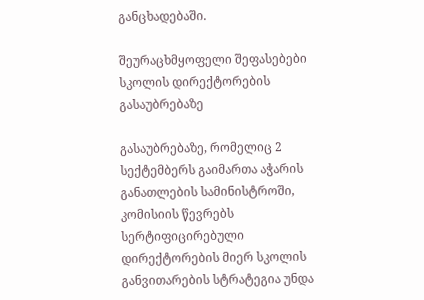განცხადებაში.

შეურაცხმყოფელი შეფასებები სკოლის დირექტორების გასაუბრებაზე

გასაუბრებაზე, რომელიც 2 სექტემბერს გაიმართა აჭარის განათლების სამინისტროში, კომისიის წევრებს სერტიფიცირებული დირექტორების მიერ სკოლის განვითარების სტრატეგია უნდა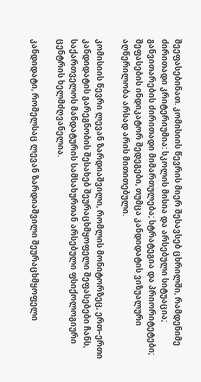შეეფასებინათ. კომისიის წევრის მიერ შესავსებ ცხრილში, რამდენიმე ძირითადი კრიტერიუმია: სკოლის მისია და არსებული სიტუაცია; განვითარების ძირითადი მიმართულება; სტრატეგია და პრიორიტეტები; შეფასების ინდიკატორ შედეგები, თუმცა კანდიდატის ვიზუალური აღწერილობა არსად არის მითითებული.

კომისიის წევრი ლევან ზარდიაშვილი, რომლის მონიტორზეც, ერთ–ერთი კანდიდატის გარეგნობის შესახებ შეურაცხმყოფელი შეფასებები ჩანს, საქართველოს მანდატურის სამსახურთან არსებული ფსიქოლოგიური ცენტრის ხელმძღვანელია.

კანდიდატი, რომელსაც ლევან ზარდიაშვილი შეურაცხმყოფელი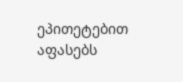ეპითეტებით აფასებს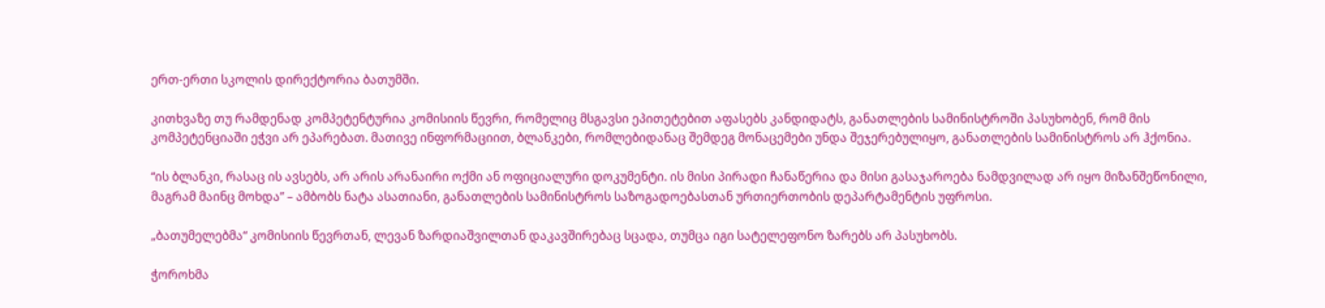ერთ-ერთი სკოლის დირექტორია ბათუმში.

კითხვაზე თუ რამდენად კომპეტენტურია კომისიის წევრი, რომელიც მსგავსი ეპითეტებით აფასებს კანდიდატს, განათლების სამინისტროში პასუხობენ, რომ მის კომპეტენციაში ეჭვი არ ეპარებათ. მათივე ინფორმაციით, ბლანკები, რომლებიდანაც შემდეგ მონაცემები უნდა შეჯერებულიყო, განათლების სამინისტროს არ ჰქონია.

“ის ბლანკი, რასაც ის ავსებს, არ არის არანაირი ოქმი ან ოფიციალური დოკუმენტი. ის მისი პირადი ჩანაწერია და მისი გასაჯაროება ნამდვილად არ იყო მიზანშეწონილი, მაგრამ მაინც მოხდა” – ამბობს ნატა ასათიანი, განათლების სამინისტროს საზოგადოებასთან ურთიერთობის დეპარტამენტის უფროსი.

„ბათუმელებმა“ კომისიის წევრთან, ლევან ზარდიაშვილთან დაკავშირებაც სცადა, თუმცა იგი სატელეფონო ზარებს არ პასუხობს.

ჭოროხმა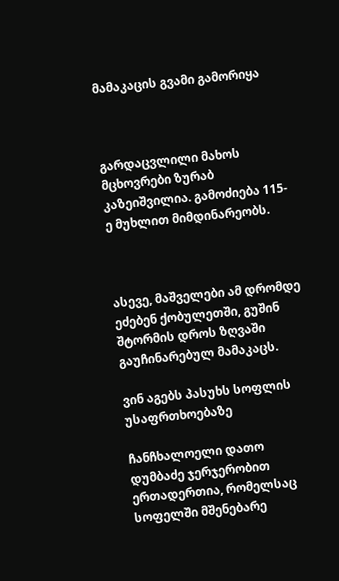მამაკაცის გვამი გამორიყა



გარდაცვლილი მახოს მცხოვრები ზურაბ კაზეიშვილია. გამოძიება 115-ე მუხლით მიმდინარეობს.



ასევე, მაშველები ამ დრომდე ეძებენ ქობულეთში, გუშინ შტორმის დროს ზღვაში გაუჩინარებულ მამაკაცს.

ვინ აგებს პასუხს სოფლის უსაფრთხოებაზე

ჩანჩხალოელი დათო დუმბაძე ჯერჯერობით ერთადერთია, რომელსაც სოფელში მშენებარე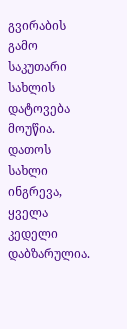გვირაბის გამო საკუთარი სახლის დატოვება მოუწია. დათოს სახლი ინგრევა, ყველა კედელი დაბზარულია.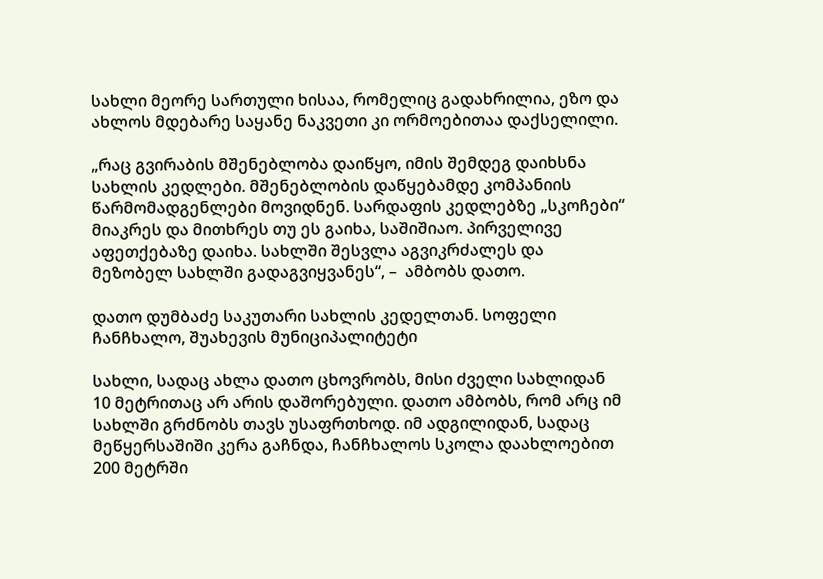სახლი მეორე სართული ხისაა, რომელიც გადახრილია, ეზო და ახლოს მდებარე საყანე ნაკვეთი კი ორმოებითაა დაქსელილი.

„რაც გვირაბის მშენებლობა დაიწყო, იმის შემდეგ დაიხსნა სახლის კედლები. მშენებლობის დაწყებამდე კომპანიის წარმომადგენლები მოვიდნენ. სარდაფის კედლებზე „სკოჩები“ მიაკრეს და მითხრეს თუ ეს გაიხა, საშიშიაო. პირველივე აფეთქებაზე დაიხა. სახლში შესვლა აგვიკრძალეს და მეზობელ სახლში გადაგვიყვანეს“, –  ამბობს დათო.

დათო დუმბაძე საკუთარი სახლის კედელთან. სოფელი ჩანჩხალო, შუახევის მუნიციპალიტეტი

სახლი, სადაც ახლა დათო ცხოვრობს, მისი ძველი სახლიდან 10 მეტრითაც არ არის დაშორებული. დათო ამბობს, რომ არც იმ სახლში გრძნობს თავს უსაფრთხოდ. იმ ადგილიდან, სადაც მეწყერსაშიში კერა გაჩნდა, ჩანჩხალოს სკოლა დაახლოებით 200 მეტრში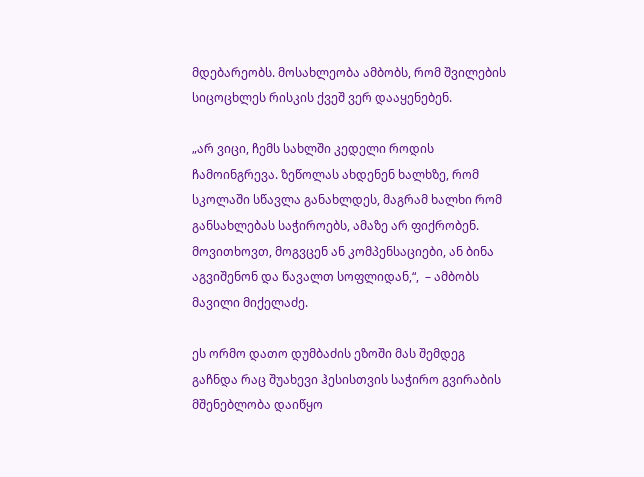მდებარეობს. მოსახლეობა ამბობს, რომ შვილების სიცოცხლეს რისკის ქვეშ ვერ დააყენებენ.

„არ ვიცი, ჩემს სახლში კედელი როდის ჩამოინგრევა. ზეწოლას ახდენენ ხალხზე, რომ სკოლაში სწავლა განახლდეს, მაგრამ ხალხი რომ განსახლებას საჭიროებს, ამაზე არ ფიქრობენ. მოვითხოვთ, მოგვცენ ან კომპენსაციები, ან ბინა აგვიშენონ და წავალთ სოფლიდან,“,  – ამბობს მავილი მიქელაძე.

ეს ორმო დათო დუმბაძის ეზოში მას შემდეგ გაჩნდა რაც შუახევი ჰესისთვის საჭირო გვირაბის მშენებლობა დაიწყო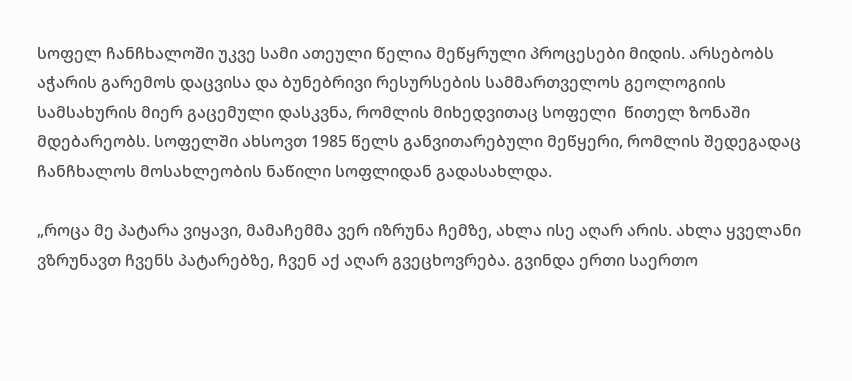სოფელ ჩანჩხალოში უკვე სამი ათეული წელია მეწყრული პროცესები მიდის. არსებობს აჭარის გარემოს დაცვისა და ბუნებრივი რესურსების სამმართველოს გეოლოგიის სამსახურის მიერ გაცემული დასკვნა, რომლის მიხედვითაც სოფელი  წითელ ზონაში მდებარეობს. სოფელში ახსოვთ 1985 წელს განვითარებული მეწყერი, რომლის შედეგადაც ჩანჩხალოს მოსახლეობის ნაწილი სოფლიდან გადასახლდა.

„როცა მე პატარა ვიყავი, მამაჩემმა ვერ იზრუნა ჩემზე, ახლა ისე აღარ არის. ახლა ყველანი ვზრუნავთ ჩვენს პატარებზე, ჩვენ აქ აღარ გვეცხოვრება. გვინდა ერთი საერთო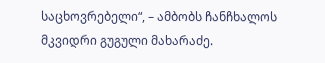საცხოვრებელი“, – ამბობს ჩანჩხალოს მკვიდრი გუგული მახარაძე.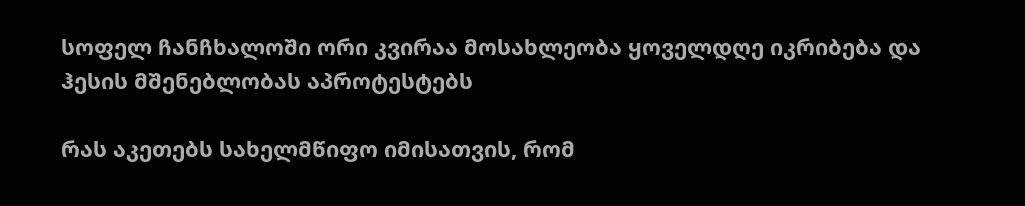სოფელ ჩანჩხალოში ორი კვირაა მოსახლეობა ყოველდღე იკრიბება და ჰესის მშენებლობას აპროტესტებს

რას აკეთებს სახელმწიფო იმისათვის, რომ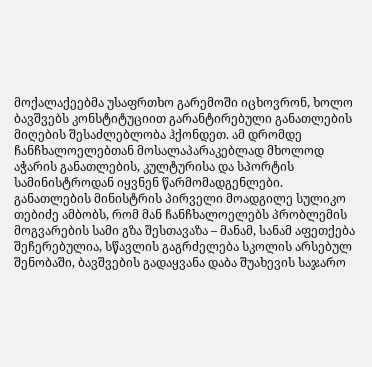მოქალაქეებმა უსაფრთხო გარემოში იცხოვრონ, ხოლო ბავშვებს კონსტიტუციით გარანტირებული განათლების მიღების შესაძლებლობა ჰქონდეთ. ამ დრომდე ჩანჩხალოელებთან მოსალაპარაკებლად მხოლოდ აჭარის განათლების, კულტურისა და სპორტის სამინისტროდან იყვნენ წარმომადგენლები. განათლების მინისტრის პირველი მოადგილე სულიკო თებიძე ამბობს, რომ მან ჩანჩხალოელებს პრობლემის მოგვარების სამი გზა შესთავაზა – მანამ, სანამ აფეთქება შეჩერებულია, სწავლის გაგრძელება სკოლის არსებულ შენობაში, ბავშვების გადაყვანა დაბა შუახევის საჯარო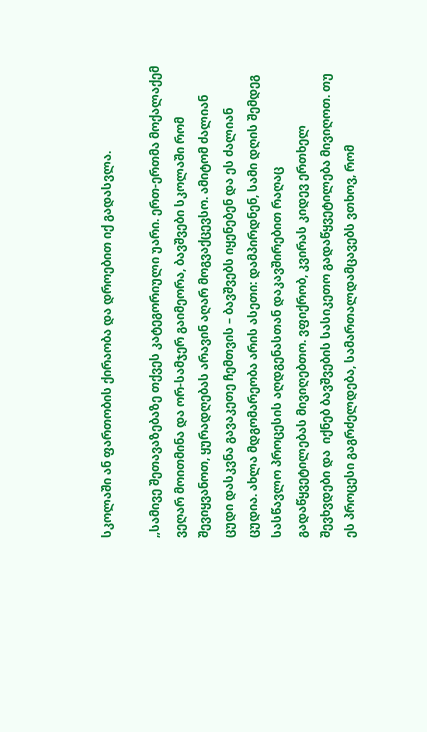სკოლაში ან ფართობის ქირაობა და დროებით იქ გადასვლა.

„სამივე შეთავაზებაზე თქვეს კატეგორიული უარი. ერთ-ერთმა მოქალაქემ ვეღარ მოითმინა და ორ-სამჯერ გაიმეორა, ბავშვები სკოლაში რომ შევიყვანოთ, ყურადღებას არავინ აღარ მოგვაქცევსო. ამიტომ ძალიან ცუდი დასკვნა გავაკეთე ჩემთვის – ბავშვებს იყენებენ და ეს ძალიან ცუდია. ახლა მდგომარეობა არის ასეთი: დამპირდნენ, სამი დღის შემდეგ სასწავლო პროცესის აღდგენასთან დაკავშირებით რაღაც გადაწყვეტილებას მივიღებთო. ვფიქრობ, კვირას კიდევ ერთხელ შევხვდები და  იქნებ ბავშვების სასიკეთო გადაწყვეტილება მივიღოთ. თუ ეს პროცესი გაგრძელდება, სამართალდამცავებს ვთხოვ, რომ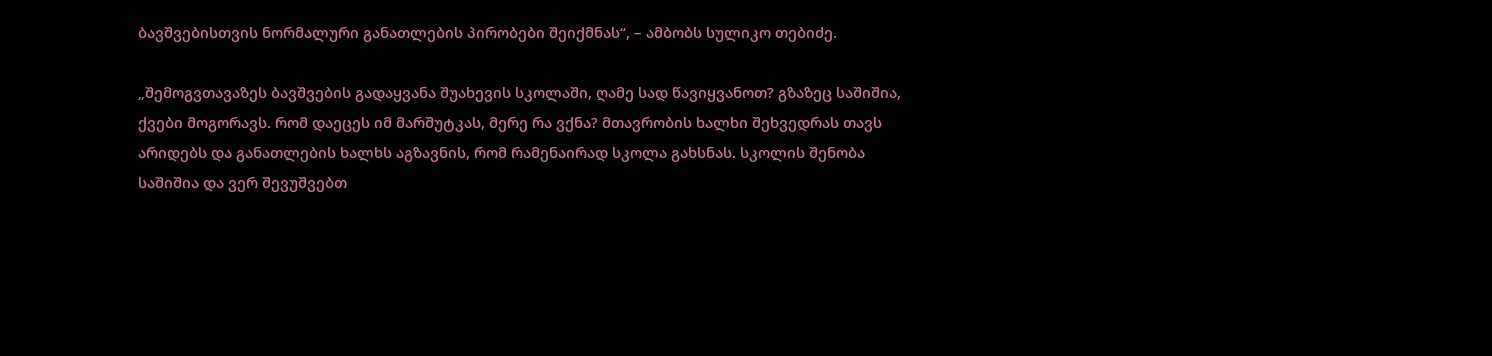ბავშვებისთვის ნორმალური განათლების პირობები შეიქმნას“, – ამბობს სულიკო თებიძე.

„შემოგვთავაზეს ბავშვების გადაყვანა შუახევის სკოლაში, ღამე სად წავიყვანოთ? გზაზეც საშიშია, ქვები მოგორავს. რომ დაეცეს იმ მარშუტკას, მერე რა ვქნა? მთავრობის ხალხი შეხვედრას თავს არიდებს და განათლების ხალხს აგზავნის, რომ რამენაირად სკოლა გახსნას. სკოლის შენობა საშიშია და ვერ შევუშვებთ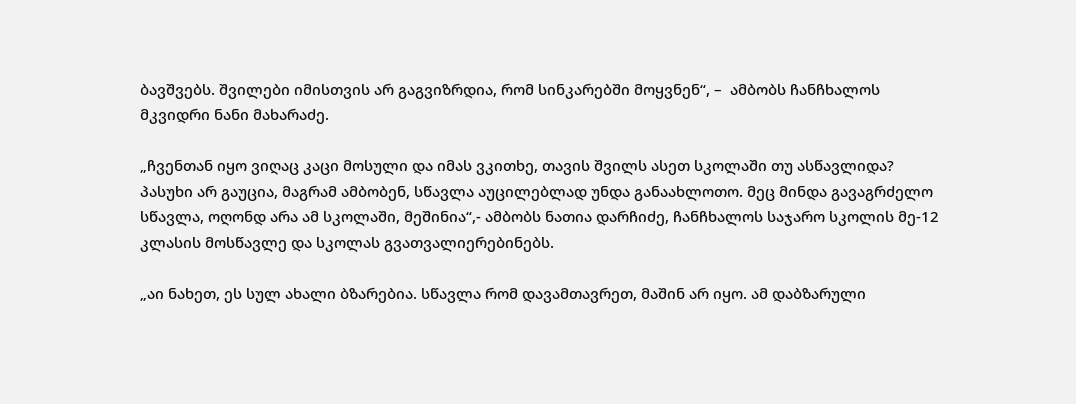ბავშვებს. შვილები იმისთვის არ გაგვიზრდია, რომ სინკარებში მოყვნენ“, –  ამბობს ჩანჩხალოს მკვიდრი ნანი მახარაძე.

„ჩვენთან იყო ვიღაც კაცი მოსული და იმას ვკითხე, თავის შვილს ასეთ სკოლაში თუ ასწავლიდა? პასუხი არ გაუცია, მაგრამ ამბობენ, სწავლა აუცილებლად უნდა განაახლოთო. მეც მინდა გავაგრძელო სწავლა, ოღონდ არა ამ სკოლაში, მეშინია“,- ამბობს ნათია დარჩიძე, ჩანჩხალოს საჯარო სკოლის მე-12 კლასის მოსწავლე და სკოლას გვათვალიერებინებს.

„აი ნახეთ, ეს სულ ახალი ბზარებია. სწავლა რომ დავამთავრეთ, მაშინ არ იყო. ამ დაბზარული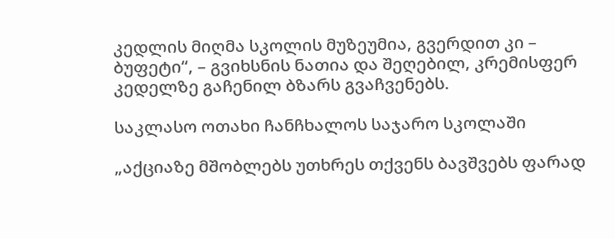კედლის მიღმა სკოლის მუზეუმია, გვერდით კი – ბუფეტი“, – გვიხსნის ნათია და შეღებილ, კრემისფერ კედელზე გაჩენილ ბზარს გვაჩვენებს.

საკლასო ოთახი ჩანჩხალოს საჯარო სკოლაში

„აქციაზე მშობლებს უთხრეს თქვენს ბავშვებს ფარად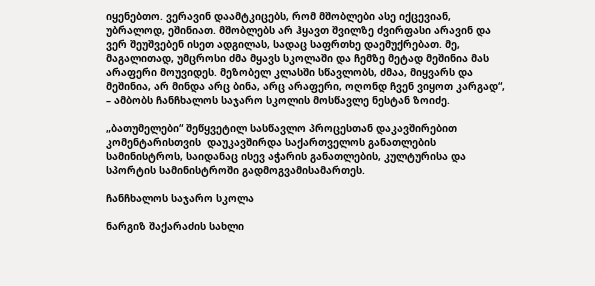იყენებთო. ვერავინ დაამტკიცებს, რომ მშობლები ასე იქცევიან, უბრალოდ, ეშინიათ. მშობლებს არ ჰყავთ შვილზე ძვირფასი არავინ და ვერ შეუშვებენ ისეთ ადგილას, სადაც საფრთხე დაემუქრებათ. მე, მაგალითად, უმცროსი ძმა მყავს სკოლაში და ჩემზე მეტად მეშინია მას არაფერი მოუვიდეს. მეზობელ კლასში სწავლობს, ძმაა, მიყვარს და მეშინია, არ მინდა არც ბინა, არც არაფერი, ოღონდ ჩვენ ვიყოთ კარგად“, – ამბობს ჩანჩხალოს საჯარო სკოლის მოსწავლე ნესტან ზოიძე.

„ბათუმელები“ შეწყვეტილ სასწავლო პროცესთან დაკავშირებით კომენტარისთვის  დაუკავშირდა საქართველოს განათლების სამინისტროს, საიდანაც ისევ აჭარის განათლების, კულტურისა და სპორტის სამინისტროში გადმოგვამისამართეს.

ჩანჩხალოს საჯარო სკოლა

ნარგიზ შაქარაძის სახლი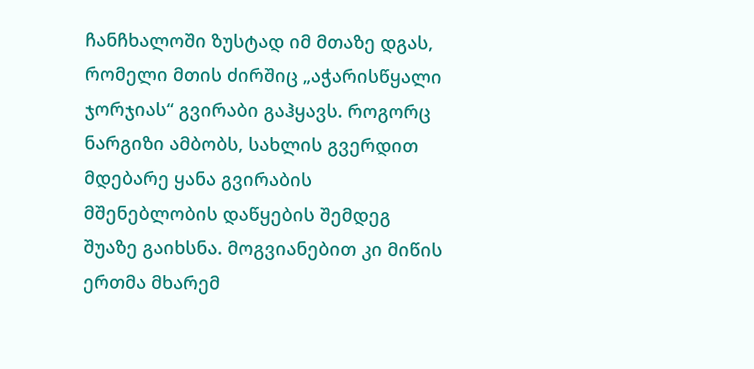ჩანჩხალოში ზუსტად იმ მთაზე დგას, რომელი მთის ძირშიც „აჭარისწყალი ჯორჯიას“ გვირაბი გაჰყავს. როგორც ნარგიზი ამბობს, სახლის გვერდით მდებარე ყანა გვირაბის მშენებლობის დაწყების შემდეგ შუაზე გაიხსნა. მოგვიანებით კი მიწის ერთმა მხარემ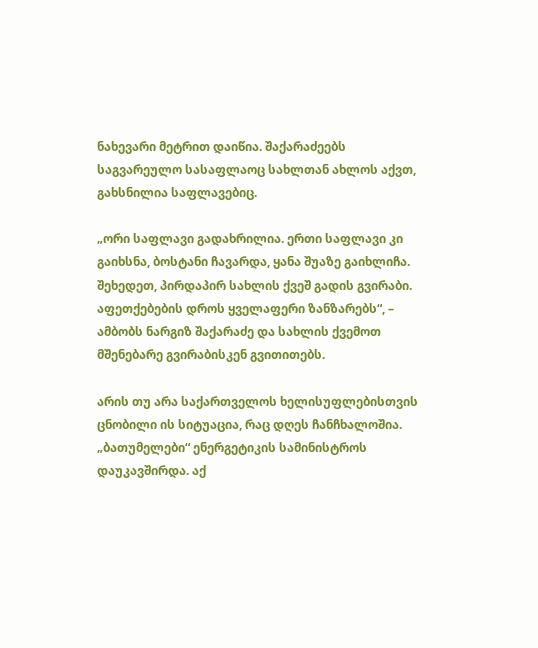ნახევარი მეტრით დაიწია. შაქარაძეებს საგვარეულო სასაფლაოც სახლთან ახლოს აქვთ, გახსნილია საფლავებიც.

„ორი საფლავი გადახრილია. ერთი საფლავი კი გაიხსნა, ბოსტანი ჩავარდა, ყანა შუაზე გაიხლიჩა. შეხედეთ, პირდაპირ სახლის ქვეშ გადის გვირაბი. აფეთქებების დროს ყველაფერი ზანზარებს“, –  ამბობს ნარგიზ შაქარაძე და სახლის ქვემოთ მშენებარე გვირაბისკენ გვითითებს.

არის თუ არა საქართველოს ხელისუფლებისთვის ცნობილი ის სიტუაცია, რაც დღეს ჩანჩხალოშია. „ბათუმელები“ ენერგეტიკის სამინისტროს დაუკავშირდა. აქ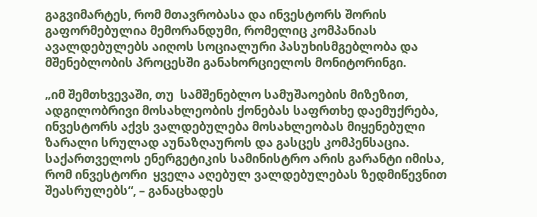გაგვიმარტეს, რომ მთავრობასა და ინვესტორს შორის გაფორმებულია მემორანდუმი, რომელიც კომპანიას ავალდებულებს აიღოს სოციალური პასუხისმგებლობა და  მშენებლობის პროცესში განახორციელოს მონიტორინგი.

„იმ შემთხვევაში, თუ  სამშენებლო სამუშაოების მიზეზით, ადგილობრივი მოსახლეობის ქონებას საფრთხე დაემუქრება, ინვესტორს აქვს ვალდებულება მოსახლეობას მიყენებული ზარალი სრულად აუნაზღაუროს და გასცეს კომპენსაცია. საქართველოს ენერგეტიკის სამინისტრო არის გარანტი იმისა, რომ ინვესტორი  ყველა აღებულ ვალდებულებას ზედმიწევნით შეასრულებს“, – განაცხადეს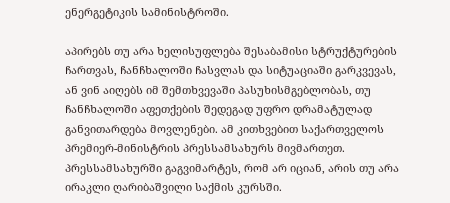ენერგეტიკის სამინისტროში.

აპირებს თუ არა ხელისუფლება შესაბამისი სტრუქტურების ჩართვას, ჩანჩხალოში ჩასვლას და სიტუაციაში გარკვევას, ან ვინ აიღებს იმ შემთხვევაში პასუხისმგებლობას, თუ ჩანჩხალოში აფეთქების შედეგად უფრო დრამატულად განვითარდება მოვლენები. ამ კითხვებით საქართველოს პრემიერ-მინისტრის პრესსამსახურს მივმართეთ. პრესსამსახურში გაგვიმარტეს, რომ არ იციან, არის თუ არა ირაკლი ღარიბაშვილი საქმის კურსში.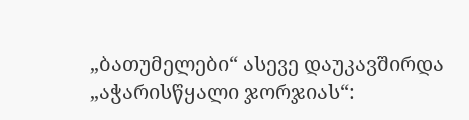„ბათუმელები“ ასევე დაუკავშირდა „აჭარისწყალი ჯორჯიას“: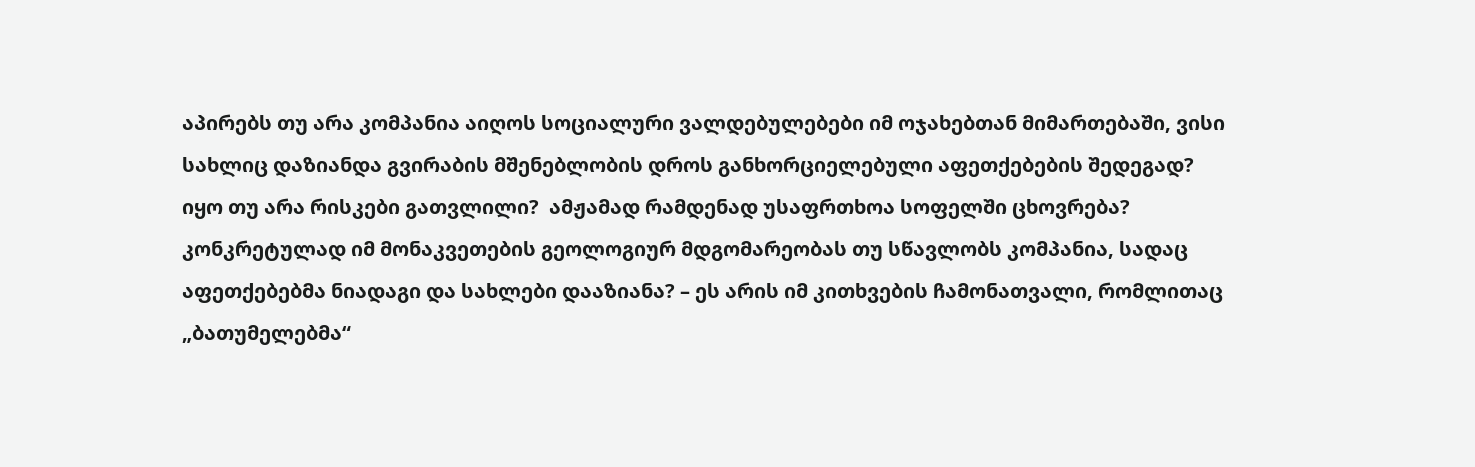აპირებს თუ არა კომპანია აიღოს სოციალური ვალდებულებები იმ ოჯახებთან მიმართებაში, ვისი სახლიც დაზიანდა გვირაბის მშენებლობის დროს განხორციელებული აფეთქებების შედეგად?  იყო თუ არა რისკები გათვლილი?  ამჟამად რამდენად უსაფრთხოა სოფელში ცხოვრება? კონკრეტულად იმ მონაკვეთების გეოლოგიურ მდგომარეობას თუ სწავლობს კომპანია, სადაც აფეთქებებმა ნიადაგი და სახლები დააზიანა? – ეს არის იმ კითხვების ჩამონათვალი, რომლითაც „ბათუმელებმა“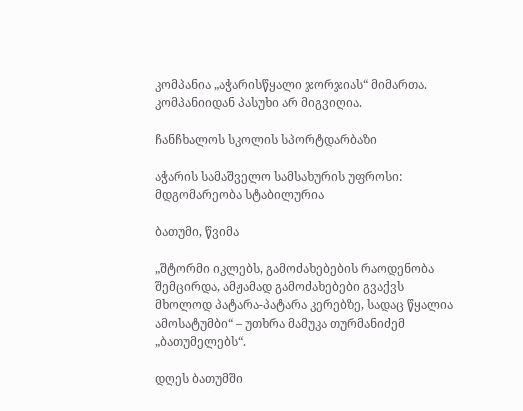კომპანია „აჭარისწყალი ჯორჯიას“ მიმართა. კომპანიიდან პასუხი არ მიგვიღია.

ჩანჩხალოს სკოლის სპორტდარბაზი

აჭარის სამაშველო სამსახურის უფროსი: მდგომარეობა სტაბილურია

ბათუმი, წვიმა

„შტორმი იკლებს, გამოძახებების რაოდენობა შემცირდა, ამჟამად გამოძახებები გვაქვს მხოლოდ პატარა-პატარა კერებზე, სადაც წყალია ამოსატუმბი“ – უთხრა მამუკა თურმანიძემ „ბათუმელებს“.

დღეს ბათუმში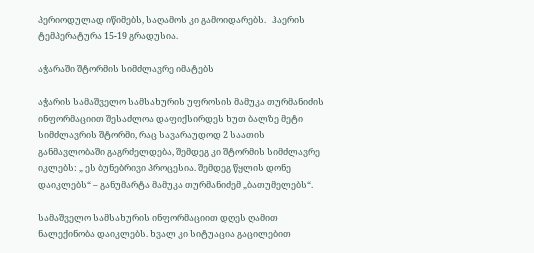პერიოდულად იწიმებს, საღამოს კი გამოიდარებს.   ჰაერის ტემპერატურა 15-19 გრადუსია.

აჭარაში შტორმის სიმძლავრე იმატებს

აჭარის სამაშველო სამსახურის უფროსის მამუკა თურმანიძის ინფორმაციით შესაძლოა დაფიქსირდეს ხუთ ბალზე მეტი სიმძლავრის შტორმი, რაც სავარაუდოდ 2 საათის განმავლობაში გაგრძელდება, შემდეგ კი შტორმის სიმძლავრე იკლებს: „ ეს ბუნებრივი პროცესია. შემდეგ წყლის დონე დაიკლებს“ – განუმარტა მამუკა თურმანიძემ „ბათუმელებს“.

სამაშველო სამსახურის ინფორმაციით დღეს ღამით ნალექინობა დაიკლებს. ხვალ კი სიტუაცია გაცილებით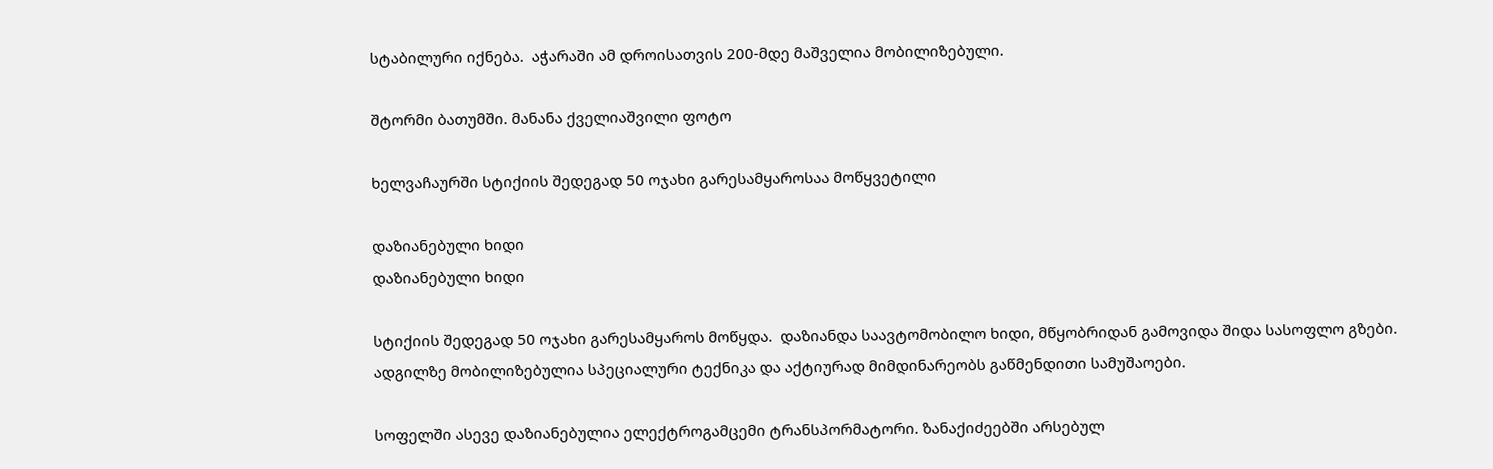სტაბილური იქნება.  აჭარაში ამ დროისათვის 200-მდე მაშველია მობილიზებული.

შტორმი ბათუმში. მანანა ქველიაშვილი ფოტო

ხელვაჩაურში სტიქიის შედეგად 50 ოჯახი გარესამყაროსაა მოწყვეტილი

დაზიანებული ხიდი
დაზიანებული ხიდი

სტიქიის შედეგად 50 ოჯახი გარესამყაროს მოწყდა.  დაზიანდა საავტომობილო ხიდი, მწყობრიდან გამოვიდა შიდა სასოფლო გზები. ადგილზე მობილიზებულია სპეციალური ტექნიკა და აქტიურად მიმდინარეობს გაწმენდითი სამუშაოები.

სოფელში ასევე დაზიანებულია ელექტროგამცემი ტრანსპორმატორი. ზანაქიძეებში არსებულ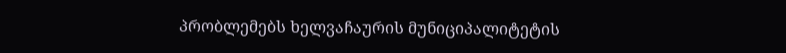პრობლემებს ხელვაჩაურის მუნიციპალიტეტის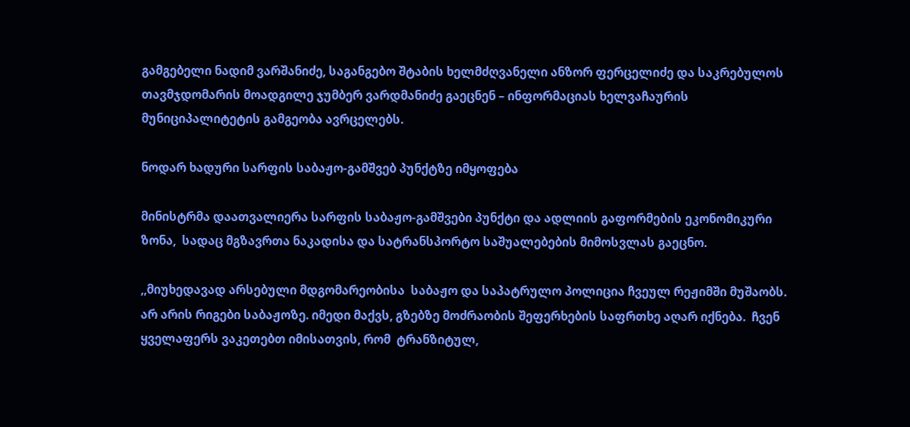გამგებელი ნადიმ ვარშანიძე, საგანგებო შტაბის ხელმძღვანელი ანზორ ფერცელიძე და საკრებულოს თავმჯდომარის მოადგილე ჯუმბერ ვარდმანიძე გაეცნენ – ინფორმაციას ხელვაჩაურის მუნიციპალიტეტის გამგეობა ავრცელებს.

ნოდარ ხადური სარფის საბაჟო-გამშვებ პუნქტზე იმყოფება

მინისტრმა დაათვალიერა სარფის საბაჟო-გამშვები პუნქტი და ადლიის გაფორმების ეკონომიკური ზონა,  სადაც მგზავრთა ნაკადისა და სატრანსპორტო საშუალებების მიმოსვლას გაეცნო.

,,მიუხედავად არსებული მდგომარეობისა  საბაჟო და საპატრულო პოლიცია ჩვეულ რეჟიმში მუშაობს. არ არის რიგები საბაჟოზე. იმედი მაქვს, გზებზე მოძრაობის შეფერხების საფრთხე აღარ იქნება.  ჩვენ ყველაფერს ვაკეთებთ იმისათვის, რომ  ტრანზიტულ,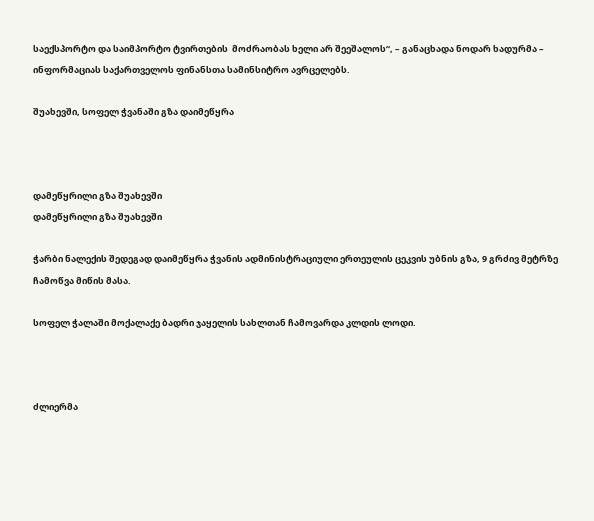საექსპორტო და საიმპორტო ტვირთების  მოძრაობას ხელი არ შეეშალოს“, – განაცხადა ნოდარ ხადურმა – ინფორმაციას საქართველოს ფინანსთა სამინსიტრო ავრცელებს.

შუახევში, სოფელ ჭვანაში გზა დაიმეწყრა



დამეწყრილი გზა შუახევში
დამეწყრილი გზა შუახევში

ჭარბი ნალექის შედეგად დაიმეწყრა ჭვანის ადმინისტრაციული ერთეულის ცეკვის უბნის გზა, 9 გრძივ მეტრზე ჩამოწვა მიწის მასა.

სოფელ ჭალაში მოქალაქე ბადრი ჯაყელის სახლთან ჩამოვარდა კლდის ლოდი.



ძლიერმა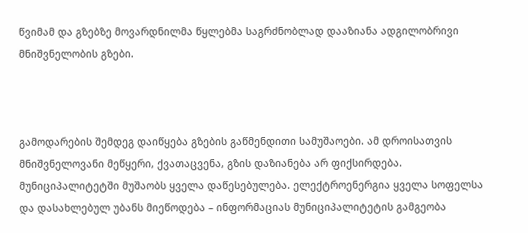წვიმამ და გზებზე მოვარდნილმა წყლებმა საგრძნობლად დააზიანა ადგილობრივი მნიშვნელობის გზები.



გამოდარების შემდეგ დაიწყება გზების გაწმენდითი სამუშაოები. ამ დროისათვის მნიშვნელოვანი მეწყერი, ქვათაცვენა, გზის დაზიანება არ ფიქსირდება. მუნიციპალიტეტში მუშაობს ყველა დაწესებულება. ელექტროენერგია ყველა სოფელსა და დასახლებულ უბანს მიეწოდება – ინფორმაციას მუნიციპალიტეტის გამგეობა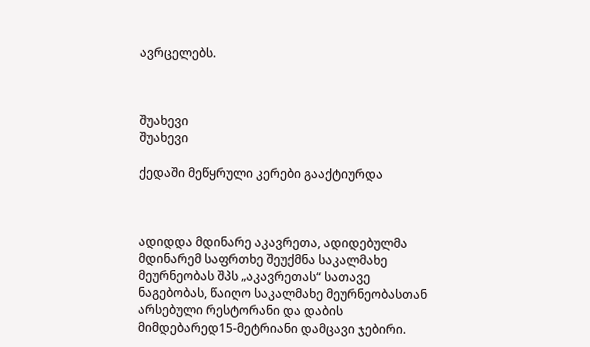ავრცელებს.



შუახევი
შუახევი

ქედაში მეწყრული კერები გააქტიურდა



ადიდდა მდინარე აკავრეთა, ადიდებულმა მდინარემ საფრთხე შეუქმნა საკალმახე მეურნეობას შპს „აკავრეთას“ სათავე ნაგებობას, წაიღო საკალმახე მეურნეობასთან არსებული რესტორანი და დაბის მიმდებარედ15-მეტრიანი დამცავი ჯებირი.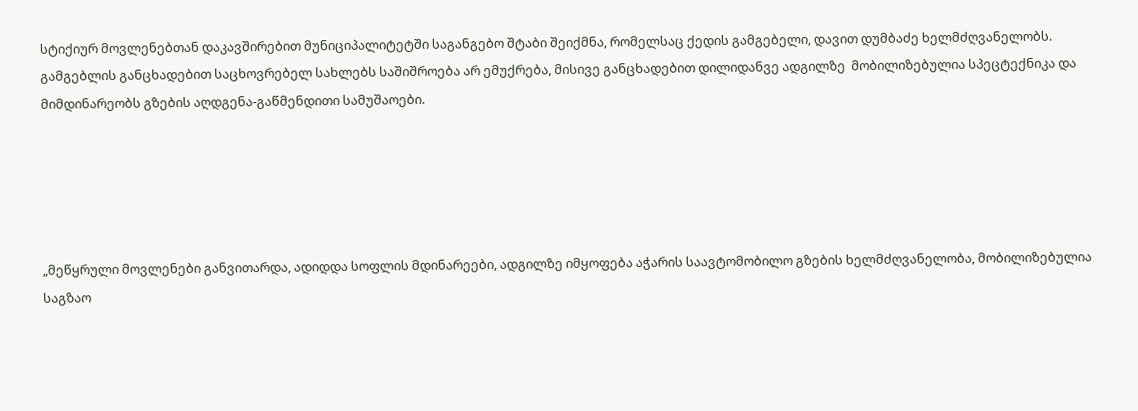სტიქიურ მოვლენებთან დაკავშირებით მუნიციპალიტეტში საგანგებო შტაბი შეიქმნა, რომელსაც ქედის გამგებელი, დავით დუმბაძე ხელმძღვანელობს. გამგებლის განცხადებით საცხოვრებელ სახლებს საშიშროება არ ემუქრება, მისივე განცხადებით დილიდანვე ადგილზე  მობილიზებულია სპეცტექნიკა და მიმდინარეობს გზების აღდგენა-გაწმენდითი სამუშაოები.





„მეწყრული მოვლენები განვითარდა, ადიდდა სოფლის მდინარეები, ადგილზე იმყოფება აჭარის საავტომობილო გზების ხელმძღვანელობა, მობილიზებულია საგზაო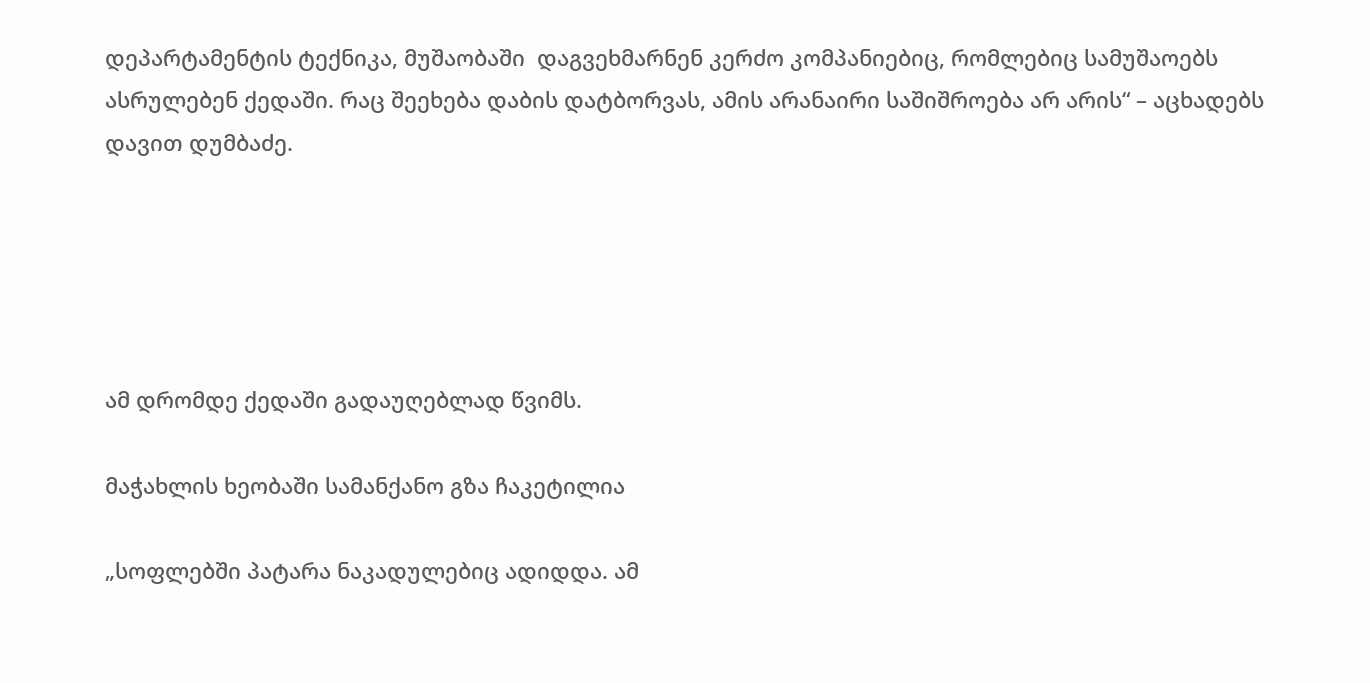დეპარტამენტის ტექნიკა, მუშაობაში  დაგვეხმარნენ კერძო კომპანიებიც, რომლებიც სამუშაოებს ასრულებენ ქედაში. რაც შეეხება დაბის დატბორვას, ამის არანაირი საშიშროება არ არის“ – აცხადებს დავით დუმბაძე.





ამ დრომდე ქედაში გადაუღებლად წვიმს.

მაჭახლის ხეობაში სამანქანო გზა ჩაკეტილია

„სოფლებში პატარა ნაკადულებიც ადიდდა. ამ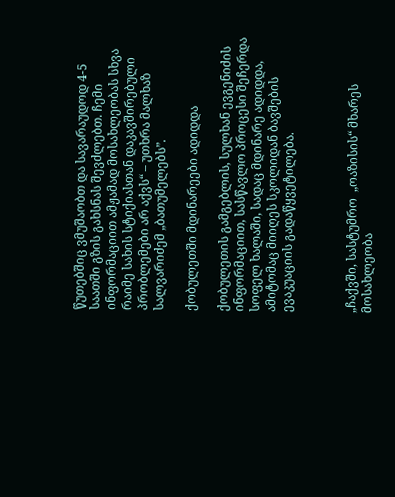წუთებშიც ვმუშაობთ და სავარაუდოდ 4-5 საათში გზის გახსნას შევძლებთ. ჩემი ინფორმაციით ამჟამად მოსახლეობას სხვა რაიმე სახის სტიქიასთან დაკავშირებული პრობლემები არ აქვს“ – უთხრა მალხაზ სალვარიძემ „ბათუმელებს”.

ქობულეთში მდინარეები ადიდდა

ქობულეთის გამგებლის, სულხან ევგენიძის ინფორმაციით, სასწავლო პროცესი შეჩერდა სოფელ ხალაში, სადაც მდინარე ადიდდა, ამიტომაც მიიღეს სკოლიდან ბავშების ევაკუაციის გადაწყვეტილება.



„ჩაქვში, სასტუმრო  „ოაზისის“ მხარეს მოსახლეობა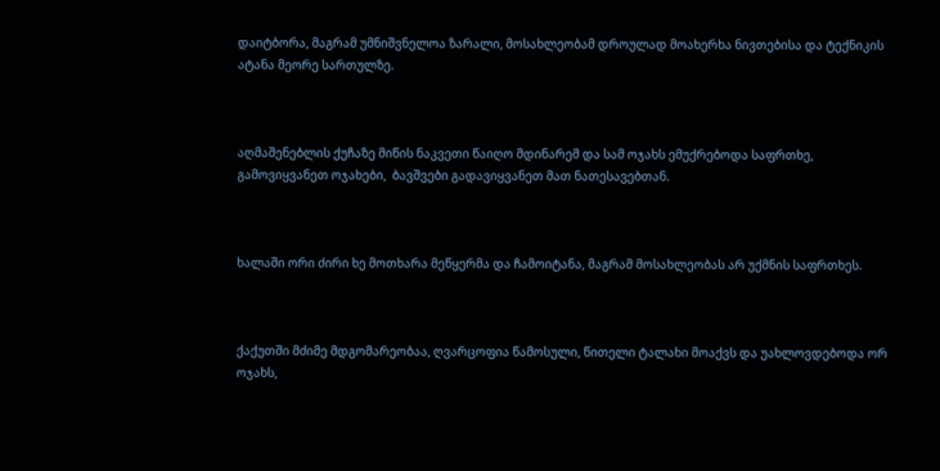დაიტბორა, მაგრამ უმნიშვნელოა ზარალი, მოსახლეობამ დროულად მოახერხა ნივთებისა და ტექნიკის ატანა მეორე სართულზე.



აღმაშენებლის ქუჩაზე მიწის ნაკვეთი წაიღო მდინარემ და სამ ოჯახს ემუქრებოდა საფრთხე, გამოვიყვანეთ ოჯახები,  ბავშვები გადავიყვანეთ მათ ნათესავებთან.



ხალაში ორი ძირი ხე მოთხარა მეწყერმა და ჩამოიტანა, მაგრამ მოსახლეობას არ უქმნის საფრთხეს.



ქაქუთში მძიმე მდგომარეობაა, ღვარცოფია წამოსული, წითელი ტალახი მოაქვს და უახლოვდებოდა ორ ოჯახს,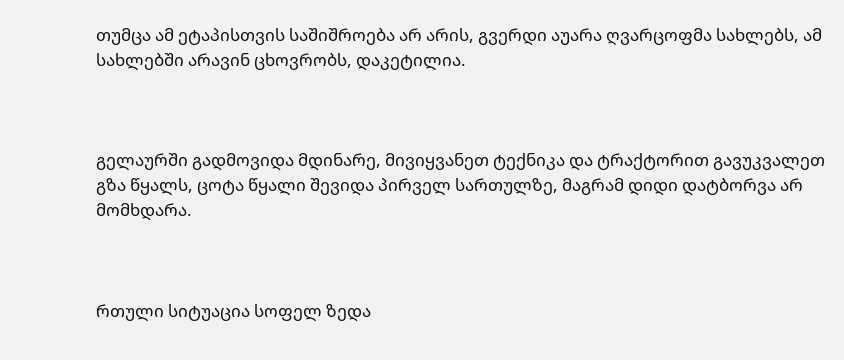თუმცა ამ ეტაპისთვის საშიშროება არ არის, გვერდი აუარა ღვარცოფმა სახლებს, ამ სახლებში არავინ ცხოვრობს, დაკეტილია.



გელაურში გადმოვიდა მდინარე, მივიყვანეთ ტექნიკა და ტრაქტორით გავუკვალეთ გზა წყალს, ცოტა წყალი შევიდა პირველ სართულზე, მაგრამ დიდი დატბორვა არ მომხდარა.



რთული სიტუაცია სოფელ ზედა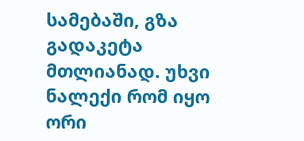სამებაში, გზა გადაკეტა მთლიანად. უხვი ნალექი რომ იყო ორი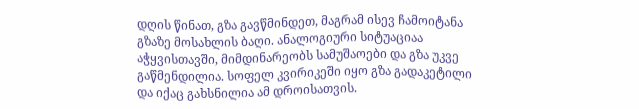დღის წინათ, გზა გავწმინდეთ, მაგრამ ისევ ჩამოიტანა გზაზე მოსახლის ბაღი. ანალოგიური სიტუაციაა აჭყვისთავში, მიმდინარეობს სამუშაოები და გზა უკვე გაწმენდილია. სოფელ კვირიკეში იყო გზა გადაკეტილი და იქაც გახსნილია ამ დროისათვის.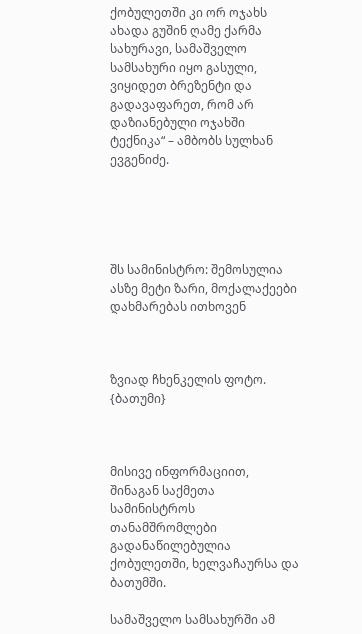ქობულეთში კი ორ ოჯახს ახადა გუშინ ღამე ქარმა სახურავი, სამაშველო სამსახური იყო გასული, ვიყიდეთ ბრეზენტი და გადავაფარეთ, რომ არ დაზიანებული ოჯახში ტექნიკა“ – ამბობს სულხან ევგენიძე.





შს სამინისტრო: შემოსულია ასზე მეტი ზარი, მოქალაქეები დახმარებას ითხოვენ



ზვიად ჩხენკელის ფოტო. {ბათუმი}



მისივე ინფორმაციით, შინაგან საქმეთა სამინისტროს თანამშრომლები გადანაწილებულია   ქობულეთში, ხელვაჩაურსა და ბათუმში.

სამაშველო სამსახურში ამ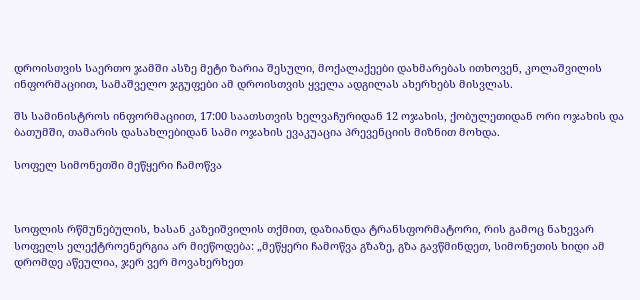დროისთვის საერთო ჯამში ასზე მეტი ზარია შესული, მოქალაქეები დახმარებას ითხოვენ, კოლაშვილის ინფორმაციით, სამაშველო ჯგუფები ამ დროისთვის ყველა ადგილას ახერხებს მისვლას.

შს სამინისტროს ინფორმაციით, 17:00 საათსთვის ხელვაჩურიდან 12 ოჯახის, ქობულეთიდან ორი ოჯახის და ბათუმში, თამარის დასახლებიდან სამი ოჯახის ევაკუაცია პრევენციის მიზნით მოხდა.

სოფელ სიმონეთში მეწყერი ჩამოწვა



სოფლის რწმუნებულის, ხასან კაზეიშვილის თქმით, დაზიანდა ტრანსფორმატორი, რის გამოც ნახევარ სოფელს ელექტროენერგია არ მიეწოდება: „მეწყერი ჩამოწვა გზაზე, გზა გავწმინდეთ, სიმონეთის ხიდი ამ დრომდე აწეულია, ჯერ ვერ მოვახერხეთ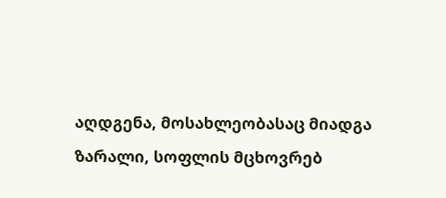აღდგენა, მოსახლეობასაც მიადგა ზარალი, სოფლის მცხოვრებ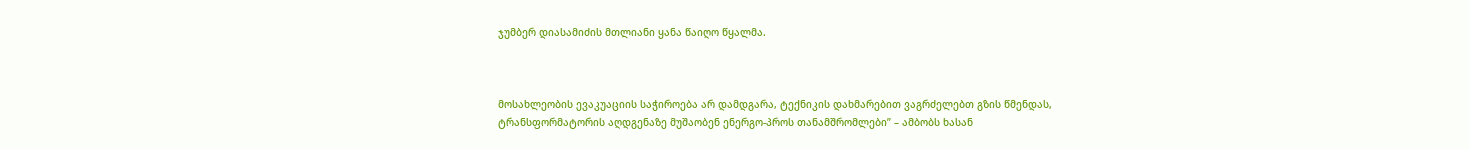ჯუმბერ დიასამიძის მთლიანი ყანა წაიღო წყალმა.



მოსახლეობის ევაკუაციის საჭიროება არ დამდგარა, ტექნიკის დახმარებით ვაგრძელებთ გზის წმენდას, ტრანსფორმატორის აღდგენაზე მუშაობენ ენერგო-პროს თანამშრომლები” – ამბობს ხასან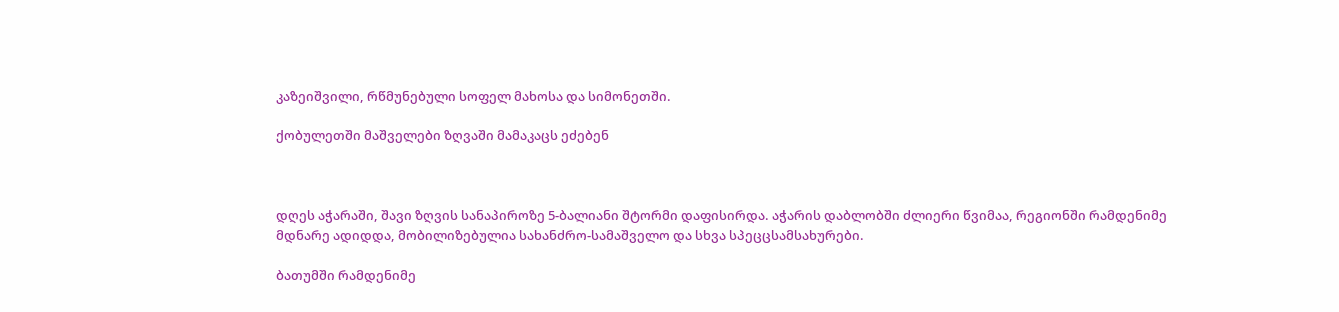კაზეიშვილი, რწმუნებული სოფელ მახოსა და სიმონეთში.

ქობულეთში მაშველები ზღვაში მამაკაცს ეძებენ



დღეს აჭარაში, შავი ზღვის სანაპიროზე 5-ბალიანი შტორმი დაფისირდა. აჭარის დაბლობში ძლიერი წვიმაა, რეგიონში რამდენიმე მდნარე ადიდდა, მობილიზებულია სახანძრო-სამაშველო და სხვა სპეცცსამსახურები.

ბათუმში რამდენიმე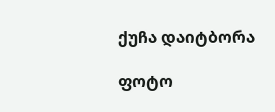ქუჩა დაიტბორა

ფოტო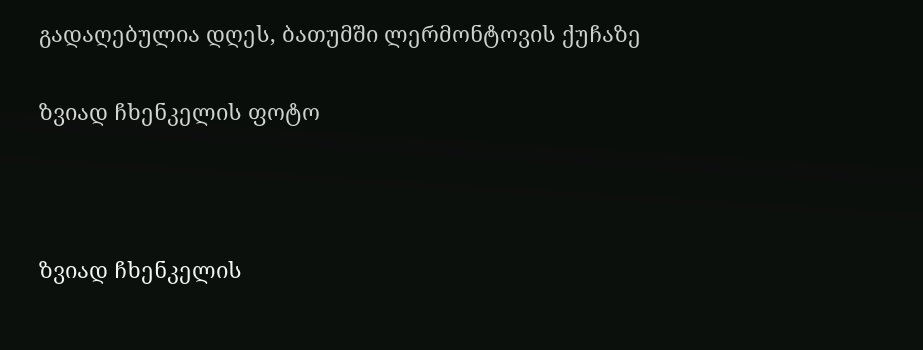გადაღებულია დღეს, ბათუმში ლერმონტოვის ქუჩაზე

ზვიად ჩხენკელის ფოტო



ზვიად ჩხენკელის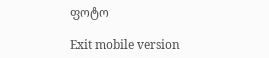ფოტო

Exit mobile version